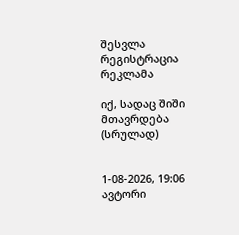შესვლა
რეგისტრაცია
რეკლამა

იქ, სადაც შიში მთავრდება (სრულად)


1-08-2026, 19:06
ავტორი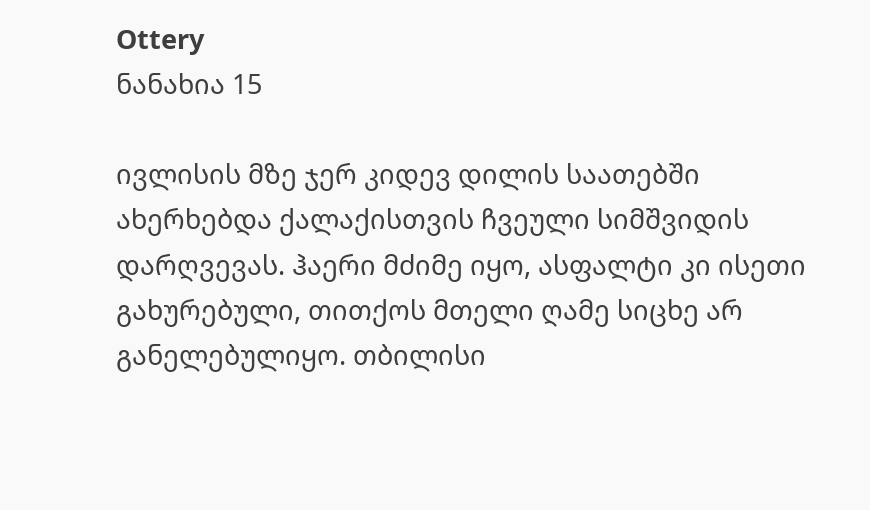Ottery
ნანახია 15

ივლისის მზე ჯერ კიდევ დილის საათებში ახერხებდა ქალაქისთვის ჩვეული სიმშვიდის დარღვევას. ჰაერი მძიმე იყო, ასფალტი კი ისეთი გახურებული, თითქოს მთელი ღამე სიცხე არ განელებულიყო. თბილისი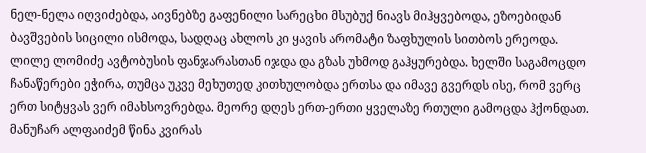ნელ-ნელა იღვიძებდა, აივნებზე გაფენილი სარეცხი მსუბუქ ნიავს მიჰყვებოდა, ეზოებიდან ბავშვების სიცილი ისმოდა, სადღაც ახლოს კი ყავის არომატი ზაფხულის სითბოს ერეოდა.
ლილე ლომიძე ავტობუსის ფანჯარასთან იჯდა და გზას უხმოდ გაჰყურებდა. ხელში საგამოცდო ჩანაწერები ეჭირა, თუმცა უკვე მეხუთედ კითხულობდა ერთსა და იმავე გვერდს ისე, რომ ვერც ერთ სიტყვას ვერ იმახსოვრებდა. მეორე დღეს ერთ-ერთი ყველაზე რთული გამოცდა ჰქონდათ. მანუჩარ ალფაიძემ წინა კვირას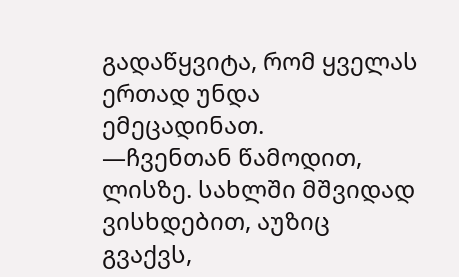გადაწყვიტა, რომ ყველას ერთად უნდა ემეცადინათ.
—ჩვენთან წამოდით, ლისზე. სახლში მშვიდად ვისხდებით, აუზიც გვაქვს,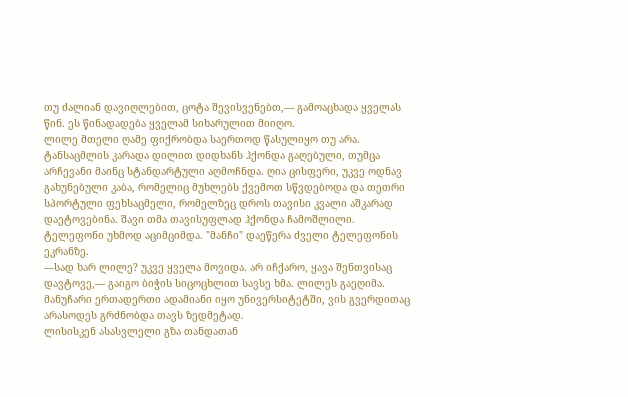თუ ძალიან დავიღლებით, ცოტა შევისვენებთ,— გამოაცხადა ყველას წინ. ეს წინადადება ყველამ სიხარულით მიიღო.
ლილე მთელი ღამე ფიქრობდა საერთოდ წასულიყო თუ არა. ტანსაცმლის კარადა დილით დიდხანს ჰქონდა გაღებული, თუმცა არჩევანი მაინც სტანდარტული აღმოჩნდა. ღია ცისფერი, უკვე ოდნავ გახუნებული კაბა, რომელიც მუხლებს ქვემოთ სწვდებოდა და თეთრი სპორტული ფეხსაცმელი, რომელზეც დროს თავისი კვალი აშკარად დაეტოვებინა. შავი თმა თავისუფლად ჰქონდა ჩამოშლილი.
ტელეფონი უხმოდ აციმციმდა. "მანჩი" დაეწერა ძველი ტელეფონის ეკრანზე.
—სად ხარ ლილე? უკვე ყველა მოვიდა. არ იჩქარო, ყავა შენთვისაც დავტოვე,— გაიგო ბიჭის სიცოცხლით სავსე ხმა. ლილეს გაეღიმა. მანუჩარი ერთადერთი ადამიანი იყო უნივერსიტეტში, ვის გვერდითაც არასოდეს გრძნობდა თავს ზედმეტად.
ლისისკენ ასასვლელი გზა თანდათან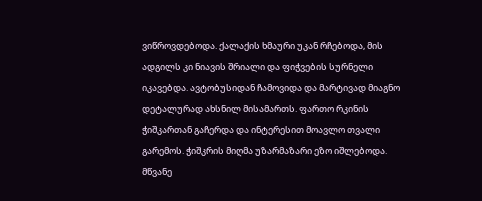ვიწროვდებოდა. ქალაქის ხმაური უკან რჩებოდა, მის ადგილს კი ნიავის შრიალი და ფიჭვების სურნელი იკავებდა. ავტობუსიდან ჩამოვიდა და მარტივად მიაგნო დეტალურად ახსნილ მისამართს. ფართო რკინის ჭიშკართან გაჩერდა და ინტერესით მოავლო თვალი გარემოს. ჭიშკრის მიღმა უზარმაზარი ეზო იშლებოდა. მწვანე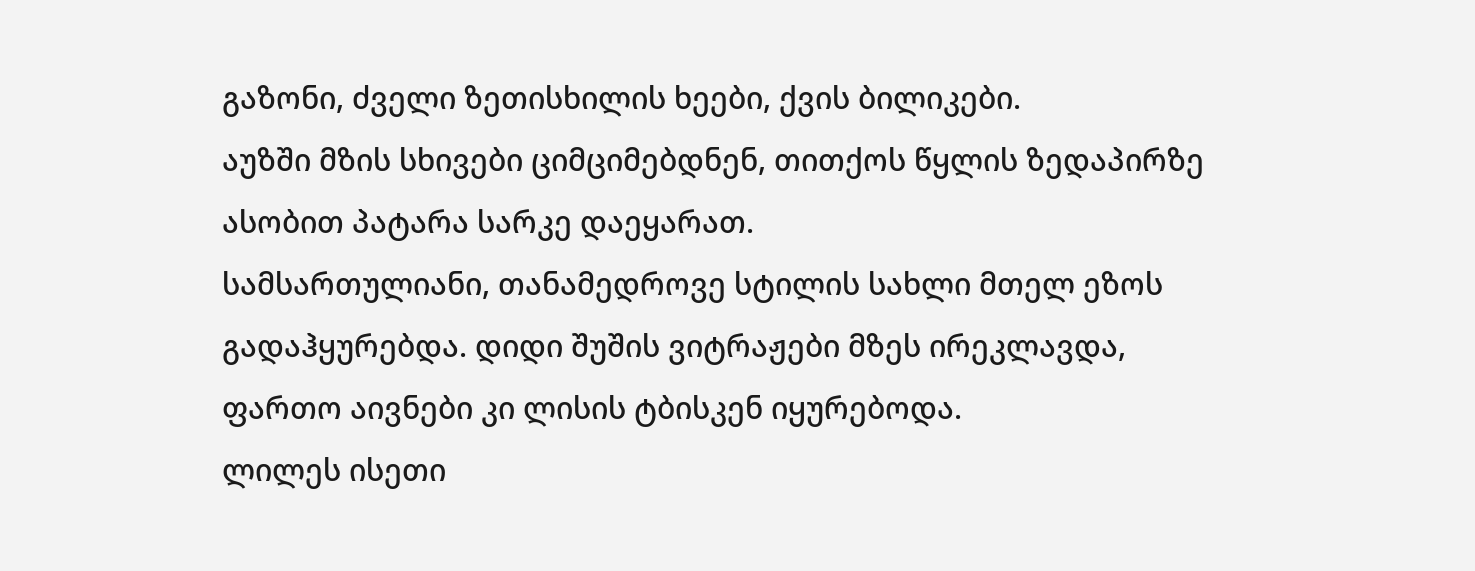გაზონი, ძველი ზეთისხილის ხეები, ქვის ბილიკები.
აუზში მზის სხივები ციმციმებდნენ, თითქოს წყლის ზედაპირზე ასობით პატარა სარკე დაეყარათ.
სამსართულიანი, თანამედროვე სტილის სახლი მთელ ეზოს გადაჰყურებდა. დიდი შუშის ვიტრაჟები მზეს ირეკლავდა, ფართო აივნები კი ლისის ტბისკენ იყურებოდა.
ლილეს ისეთი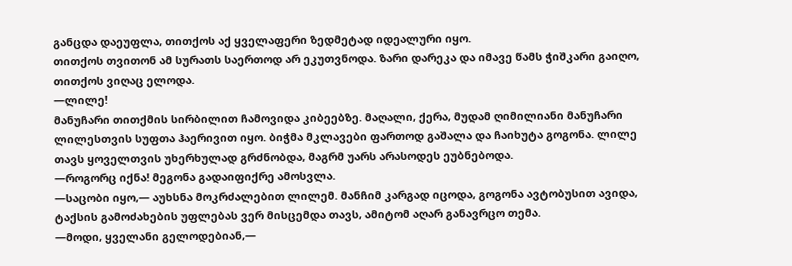განცდა დაეუფლა, თითქოს აქ ყველაფერი ზედმეტად იდეალური იყო.
თითქოს თვითონ ამ სურათს საერთოდ არ ეკუთვნოდა. ზარი დარეკა და იმავე წამს ჭიშკარი გაიღო, თითქოს ვიღაც ელოდა.
—ლილე!
მანუჩარი თითქმის სირბილით ჩამოვიდა კიბეებზე. მაღალი, ქერა, მუდამ ღიმილიანი მანუჩარი ლილესთვის სუფთა ჰაერივით იყო. ბიჭმა მკლავები ფართოდ გაშალა და ჩაიხუტა გოგონა. ლილე თავს ყოველთვის უხერხულად გრძნობდა, მაგრმ უარს არასოდეს ეუბნებოდა.
—როგორც იქნა! მეგონა გადაიფიქრე ამოსვლა.
—საცობი იყო,— აუხსნა მოკრძალებით ლილემ. მანჩიმ კარგად იცოდა, გოგონა ავტობუსით ავიდა, ტაქსის გამოძახების უფლებას ვერ მისცემდა თავს, ამიტომ აღარ განავრცო თემა.
—მოდი, ყველანი გელოდებიან,—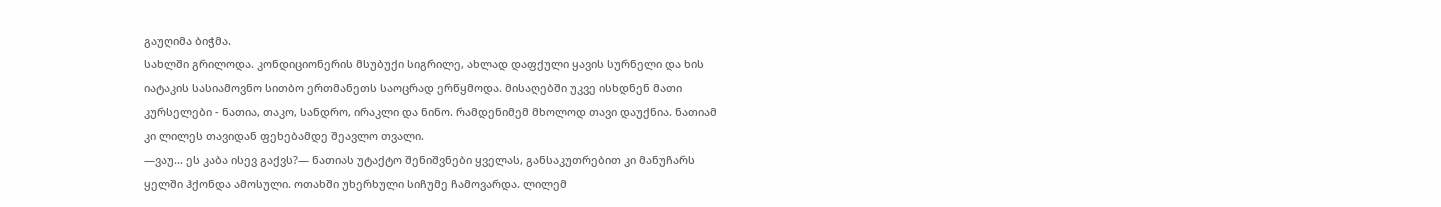გაუღიმა ბიჭმა.
სახლში გრილოდა. კონდიციონერის მსუბუქი სიგრილე, ახლად დაფქული ყავის სურნელი და ხის იატაკის სასიამოვნო სითბო ერთმანეთს საოცრად ერწყმოდა. მისაღებში უკვე ისხდნენ მათი კურსელები - ნათია, თაკო, სანდრო, ირაკლი და ნინო. რამდენიმემ მხოლოდ თავი დაუქნია. ნათიამ კი ლილეს თავიდან ფეხებამდე შეავლო თვალი.
—ვაუ... ეს კაბა ისევ გაქვს?— ნათიას უტაქტო შენიშვნები ყველას, განსაკუთრებით კი მანუჩარს ყელში ჰქონდა ამოსული. ოთახში უხერხული სიჩუმე ჩამოვარდა. ლილემ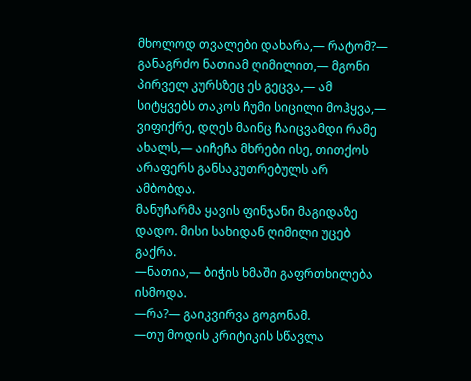მხოლოდ თვალები დახარა,— რატომ?— განაგრძო ნათიამ ღიმილით,— მგონი პირველ კურსზეც ეს გეცვა,— ამ სიტყვებს თაკოს ჩუმი სიცილი მოჰყვა,— ვიფიქრე, დღეს მაინც ჩაიცვამდი რამე ახალს,— აიჩეჩა მხრები ისე, თითქოს არაფერს განსაკუთრებულს არ ამბობდა.
მანუჩარმა ყავის ფინჯანი მაგიდაზე დადო. მისი სახიდან ღიმილი უცებ გაქრა.
—ნათია,— ბიჭის ხმაში გაფრთხილება ისმოდა.
—რა?— გაიკვირვა გოგონამ.
—თუ მოდის კრიტიკის სწავლა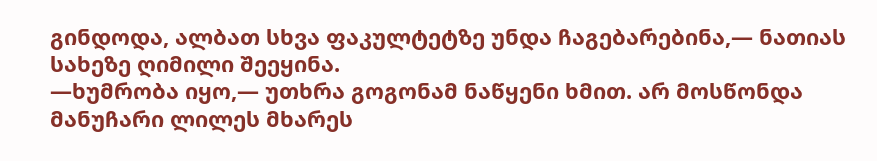გინდოდა, ალბათ სხვა ფაკულტეტზე უნდა ჩაგებარებინა,— ნათიას სახეზე ღიმილი შეეყინა.
—ხუმრობა იყო,— უთხრა გოგონამ ნაწყენი ხმით. არ მოსწონდა მანუჩარი ლილეს მხარეს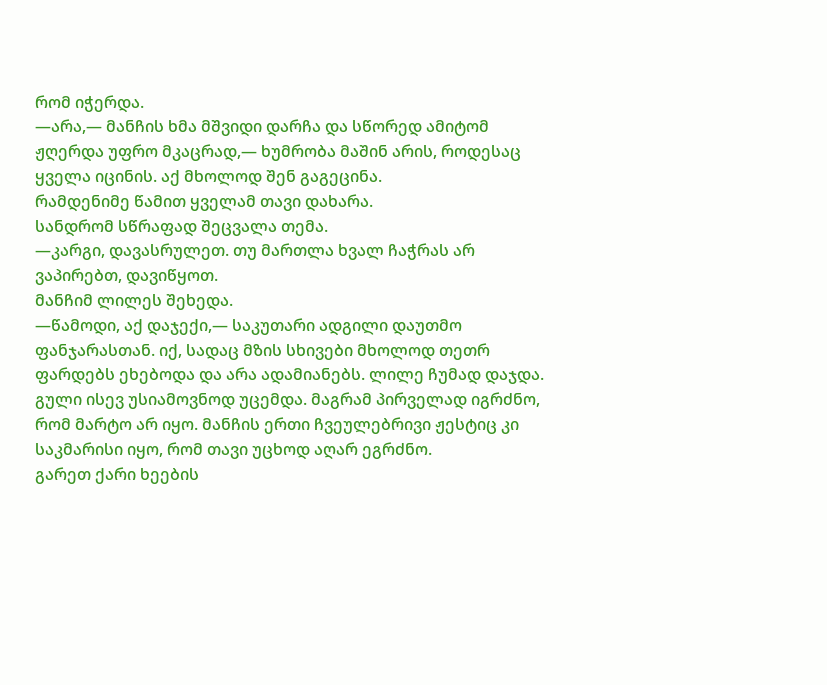რომ იჭერდა.
—არა,— მანჩის ხმა მშვიდი დარჩა და სწორედ ამიტომ ჟღერდა უფრო მკაცრად,— ხუმრობა მაშინ არის, როდესაც ყველა იცინის. აქ მხოლოდ შენ გაგეცინა.
რამდენიმე წამით ყველამ თავი დახარა.
სანდრომ სწრაფად შეცვალა თემა.
—კარგი, დავასრულეთ. თუ მართლა ხვალ ჩაჭრას არ ვაპირებთ, დავიწყოთ.
მანჩიმ ლილეს შეხედა.
—წამოდი, აქ დაჯექი,— საკუთარი ადგილი დაუთმო ფანჯარასთან. იქ, სადაც მზის სხივები მხოლოდ თეთრ ფარდებს ეხებოდა და არა ადამიანებს. ლილე ჩუმად დაჯდა. გული ისევ უსიამოვნოდ უცემდა. მაგრამ პირველად იგრძნო, რომ მარტო არ იყო. მანჩის ერთი ჩვეულებრივი ჟესტიც კი საკმარისი იყო, რომ თავი უცხოდ აღარ ეგრძნო.
გარეთ ქარი ხეების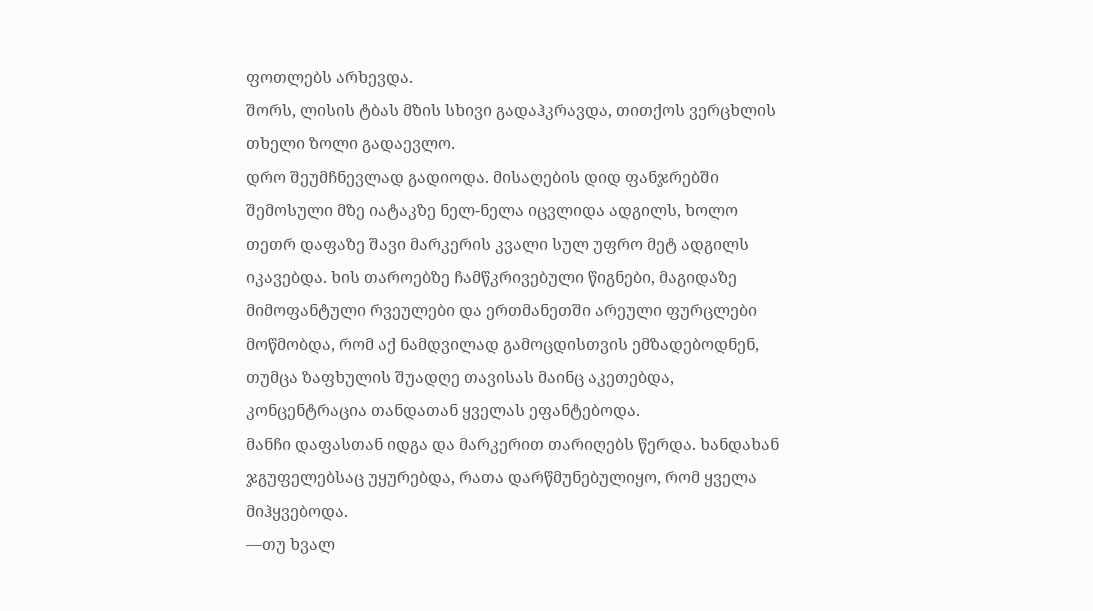ფოთლებს არხევდა.
შორს, ლისის ტბას მზის სხივი გადაჰკრავდა, თითქოს ვერცხლის თხელი ზოლი გადაევლო.
დრო შეუმჩნევლად გადიოდა. მისაღების დიდ ფანჯრებში შემოსული მზე იატაკზე ნელ-ნელა იცვლიდა ადგილს, ხოლო თეთრ დაფაზე შავი მარკერის კვალი სულ უფრო მეტ ადგილს იკავებდა. ხის თაროებზე ჩამწკრივებული წიგნები, მაგიდაზე მიმოფანტული რვეულები და ერთმანეთში არეული ფურცლები მოწმობდა, რომ აქ ნამდვილად გამოცდისთვის ემზადებოდნენ, თუმცა ზაფხულის შუადღე თავისას მაინც აკეთებდა, კონცენტრაცია თანდათან ყველას ეფანტებოდა.
მანჩი დაფასთან იდგა და მარკერით თარიღებს წერდა. ხანდახან ჯგუფელებსაც უყურებდა, რათა დარწმუნებულიყო, რომ ყველა მიჰყვებოდა.
—თუ ხვალ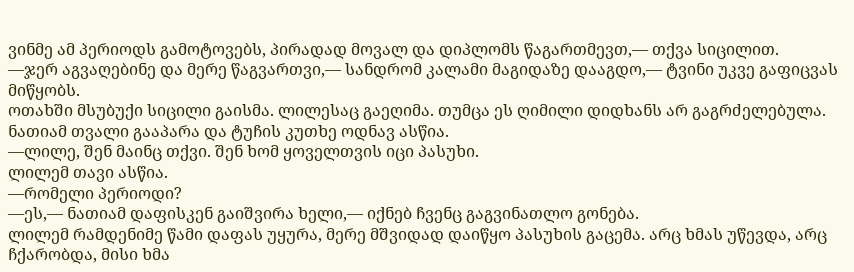ვინმე ამ პერიოდს გამოტოვებს, პირადად მოვალ და დიპლომს წაგართმევთ,— თქვა სიცილით.
—ჯერ აგვაღებინე და მერე წაგვართვი,— სანდრომ კალამი მაგიდაზე დააგდო,— ტვინი უკვე გაფიცვას მიწყობს.
ოთახში მსუბუქი სიცილი გაისმა. ლილესაც გაეღიმა. თუმცა ეს ღიმილი დიდხანს არ გაგრძელებულა. ნათიამ თვალი გააპარა და ტუჩის კუთხე ოდნავ ასწია.
—ლილე, შენ მაინც თქვი. შენ ხომ ყოველთვის იცი პასუხი.
ლილემ თავი ასწია.
—რომელი პერიოდი?
—ეს,— ნათიამ დაფისკენ გაიშვირა ხელი,— იქნებ ჩვენც გაგვინათლო გონება.
ლილემ რამდენიმე წამი დაფას უყურა, მერე მშვიდად დაიწყო პასუხის გაცემა. არც ხმას უწევდა, არც ჩქარობდა, მისი ხმა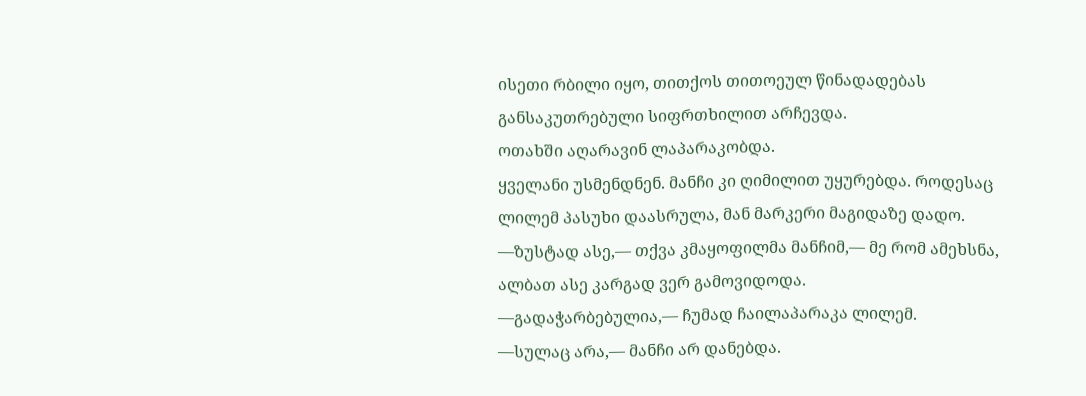ისეთი რბილი იყო, თითქოს თითოეულ წინადადებას განსაკუთრებული სიფრთხილით არჩევდა.
ოთახში აღარავინ ლაპარაკობდა.
ყველანი უსმენდნენ. მანჩი კი ღიმილით უყურებდა. როდესაც ლილემ პასუხი დაასრულა, მან მარკერი მაგიდაზე დადო.
—ზუსტად ასე,— თქვა კმაყოფილმა მანჩიმ,— მე რომ ამეხსნა, ალბათ ასე კარგად ვერ გამოვიდოდა.
—გადაჭარბებულია,— ჩუმად ჩაილაპარაკა ლილემ.
—სულაც არა,— მანჩი არ დანებდა.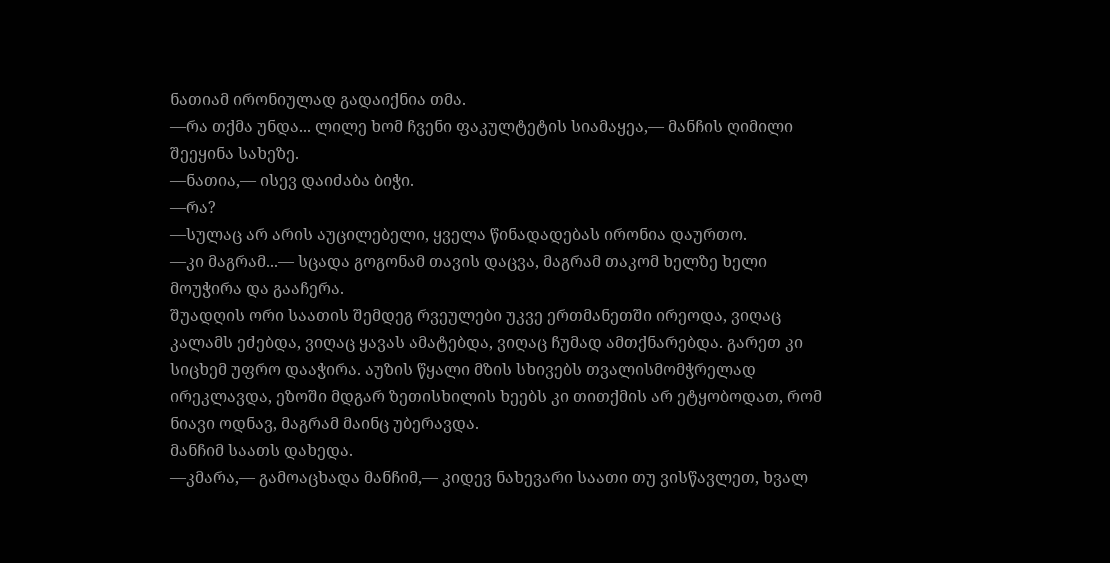ნათიამ ირონიულად გადაიქნია თმა.
—რა თქმა უნდა... ლილე ხომ ჩვენი ფაკულტეტის სიამაყეა,— მანჩის ღიმილი შეეყინა სახეზე.
—ნათია,— ისევ დაიძაბა ბიჭი.
—რა?
—სულაც არ არის აუცილებელი, ყველა წინადადებას ირონია დაურთო.
—კი მაგრამ...— სცადა გოგონამ თავის დაცვა, მაგრამ თაკომ ხელზე ხელი მოუჭირა და გააჩერა.
შუადღის ორი საათის შემდეგ რვეულები უკვე ერთმანეთში ირეოდა, ვიღაც კალამს ეძებდა, ვიღაც ყავას ამატებდა, ვიღაც ჩუმად ამთქნარებდა. გარეთ კი სიცხემ უფრო დააჭირა. აუზის წყალი მზის სხივებს თვალისმომჭრელად ირეკლავდა, ეზოში მდგარ ზეთისხილის ხეებს კი თითქმის არ ეტყობოდათ, რომ ნიავი ოდნავ, მაგრამ მაინც უბერავდა.
მანჩიმ საათს დახედა.
—კმარა,— გამოაცხადა მანჩიმ,— კიდევ ნახევარი საათი თუ ვისწავლეთ, ხვალ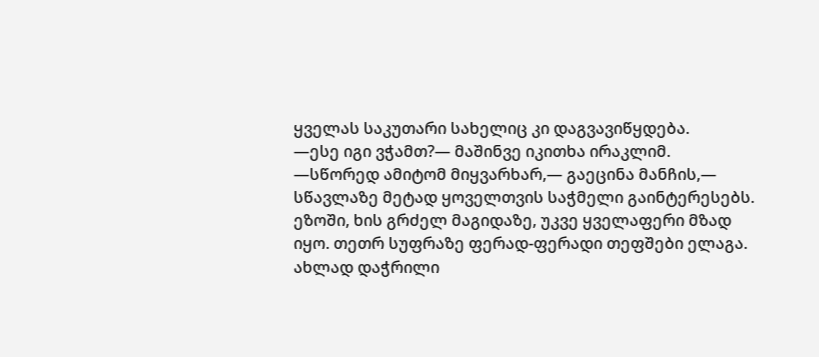ყველას საკუთარი სახელიც კი დაგვავიწყდება.
—ესე იგი ვჭამთ?— მაშინვე იკითხა ირაკლიმ.
—სწორედ ამიტომ მიყვარხარ,— გაეცინა მანჩის,— სწავლაზე მეტად ყოველთვის საჭმელი გაინტერესებს.
ეზოში, ხის გრძელ მაგიდაზე, უკვე ყველაფერი მზად იყო. თეთრ სუფრაზე ფერად-ფერადი თეფშები ელაგა. ახლად დაჭრილი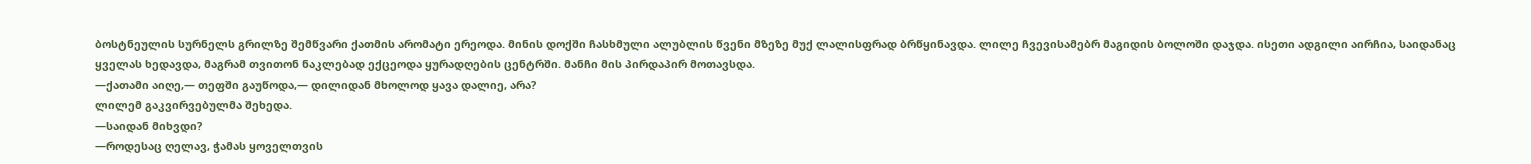ბოსტნეულის სურნელს გრილზე შემწვარი ქათმის არომატი ერეოდა. მინის დოქში ჩასხმული ალუბლის წვენი მზეზე მუქ ლალისფრად ბრწყინავდა. ლილე ჩვევისამებრ მაგიდის ბოლოში დაჯდა. ისეთი ადგილი აირჩია, საიდანაც ყველას ხედავდა, მაგრამ თვითონ ნაკლებად ექცეოდა ყურადღების ცენტრში. მანჩი მის პირდაპირ მოთავსდა.
—ქათამი აიღე,— თეფში გაუწოდა,— დილიდან მხოლოდ ყავა დალიე, არა?
ლილემ გაკვირვებულმა შეხედა.
—საიდან მიხვდი?
—როდესაც ღელავ, ჭამას ყოველთვის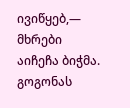ივიწყებ,— მხრები აიჩეჩა ბიჭმა. გოგონას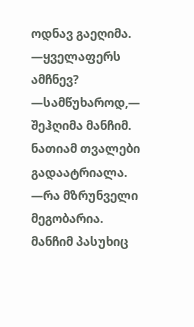ოდნავ გაეღიმა.
—ყველაფერს ამჩნევ?
—სამწუხაროდ,— შეჰღიმა მანჩიმ. ნათიამ თვალები გადაატრიალა.
—რა მზრუნველი მეგობარია.
მანჩიმ პასუხიც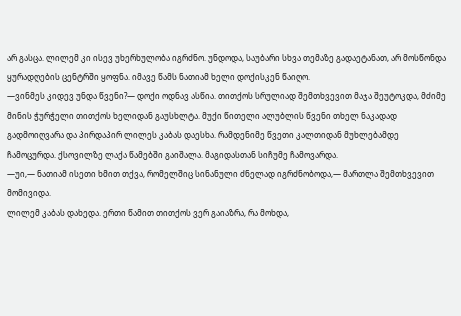არ გასცა. ლილემ კი ისევ უხერხულობა იგრძნო. უნდოდა, საუბარი სხვა თემაზე გადაეტანათ, არ მოსწონდა ყურადღების ცენტრში ყოფნა. იმავე წამს ნათიამ ხელი დოქისკენ წაიღო.
—ვინმეს კიდევ უნდა წვენი?— დოქი ოდნავ ასწია. თითქოს სრულიად შემთხვევით მაჯა შეუტოკდა, მძიმე მინის ჭურჭელი თითქოს ხელიდან გაუსხლტა. მუქი წითელი ალუბლის წვენი თხელ ნაკადად გადმოიღვარა და პირდაპირ ლილეს კაბას დაესხა. რამდენიმე წვეთი კალთიდან მუხლებამდე ჩამოცურდა. ქსოვილზე ლაქა წამებში გაიშალა. მაგიდასთან სიჩუმე ჩამოვარდა.
—უი,— ნათიამ ისეთი ხმით თქვა, რომელშიც სინანული ძნელად იგრძნობოდა,— მართლა შემთხვევით მომივიდა.
ლილემ კაბას დახედა. ერთი წამით თითქოს ვერ გაიაზრა, რა მოხდა,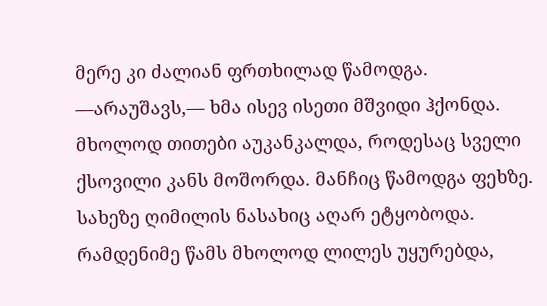მერე კი ძალიან ფრთხილად წამოდგა.
—არაუშავს,— ხმა ისევ ისეთი მშვიდი ჰქონდა. მხოლოდ თითები აუკანკალდა, როდესაც სველი ქსოვილი კანს მოშორდა. მანჩიც წამოდგა ფეხზე. სახეზე ღიმილის ნასახიც აღარ ეტყობოდა. რამდენიმე წამს მხოლოდ ლილეს უყურებდა,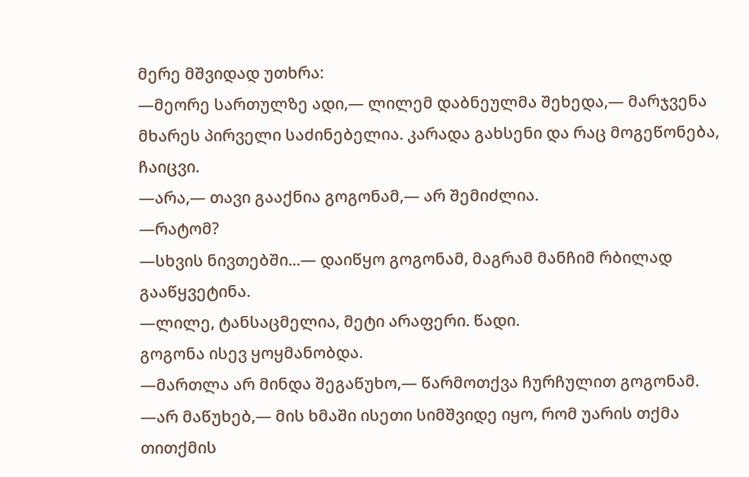მერე მშვიდად უთხრა:
—მეორე სართულზე ადი,— ლილემ დაბნეულმა შეხედა,— მარჯვენა მხარეს პირველი საძინებელია. კარადა გახსენი და რაც მოგეწონება, ჩაიცვი.
—არა,— თავი გააქნია გოგონამ,— არ შემიძლია.
—რატომ?
—სხვის ნივთებში...— დაიწყო გოგონამ, მაგრამ მანჩიმ რბილად გააწყვეტინა.
—ლილე, ტანსაცმელია, მეტი არაფერი. წადი.
გოგონა ისევ ყოყმანობდა.
—მართლა არ მინდა შეგაწუხო,— წარმოთქვა ჩურჩულით გოგონამ.
—არ მაწუხებ,— მის ხმაში ისეთი სიმშვიდე იყო, რომ უარის თქმა თითქმის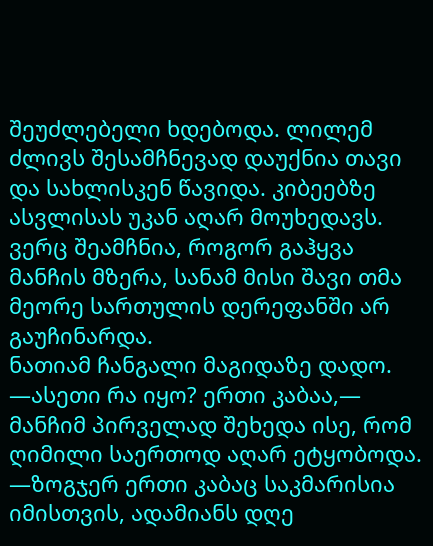შეუძლებელი ხდებოდა. ლილემ ძლივს შესამჩნევად დაუქნია თავი და სახლისკენ წავიდა. კიბეებზე ასვლისას უკან აღარ მოუხედავს. ვერც შეამჩნია, როგორ გაჰყვა მანჩის მზერა, სანამ მისი შავი თმა მეორე სართულის დერეფანში არ გაუჩინარდა.
ნათიამ ჩანგალი მაგიდაზე დადო.
—ასეთი რა იყო? ერთი კაბაა,— მანჩიმ პირველად შეხედა ისე, რომ ღიმილი საერთოდ აღარ ეტყობოდა.
—ზოგჯერ ერთი კაბაც საკმარისია იმისთვის, ადამიანს დღე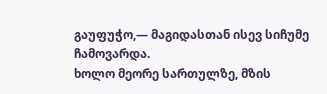გაუფუჭო,— მაგიდასთან ისევ სიჩუმე ჩამოვარდა.
ხოლო მეორე სართულზე, მზის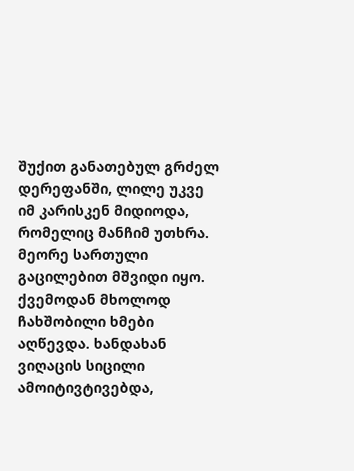შუქით განათებულ გრძელ დერეფანში, ლილე უკვე იმ კარისკენ მიდიოდა, რომელიც მანჩიმ უთხრა.
მეორე სართული გაცილებით მშვიდი იყო. ქვემოდან მხოლოდ ჩახშობილი ხმები აღწევდა. ხანდახან ვიღაცის სიცილი ამოიტივტივებდა,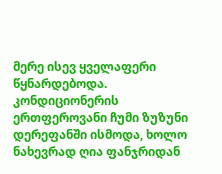მერე ისევ ყველაფერი წყნარდებოდა. კონდიციონერის ერთფეროვანი ჩუმი ზუზუნი დერეფანში ისმოდა, ხოლო ნახევრად ღია ფანჯრიდან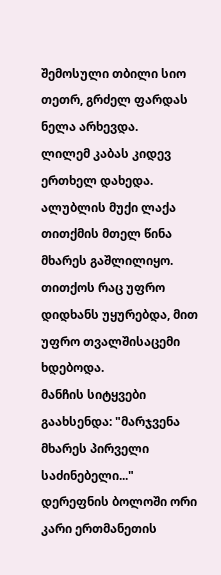შემოსული თბილი სიო თეთრ, გრძელ ფარდას ნელა არხევდა.
ლილემ კაბას კიდევ ერთხელ დახედა.
ალუბლის მუქი ლაქა თითქმის მთელ წინა მხარეს გაშლილიყო. თითქოს რაც უფრო დიდხანს უყურებდა, მით უფრო თვალშისაცემი ხდებოდა.
მანჩის სიტყვები გაახსენდა: "მარჯვენა მხარეს პირველი საძინებელი..."
დერეფნის ბოლოში ორი კარი ერთმანეთის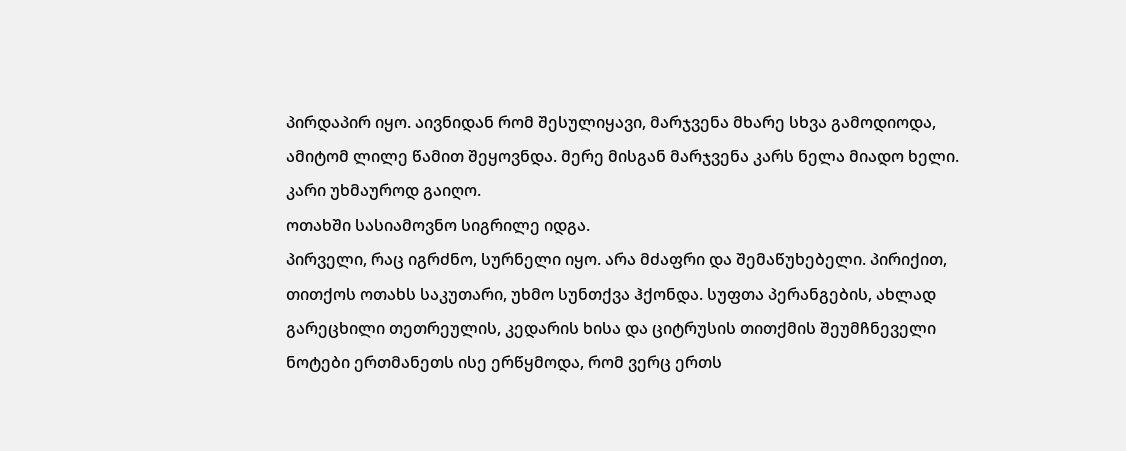პირდაპირ იყო. აივნიდან რომ შესულიყავი, მარჯვენა მხარე სხვა გამოდიოდა, ამიტომ ლილე წამით შეყოვნდა. მერე მისგან მარჯვენა კარს ნელა მიადო ხელი. კარი უხმაუროდ გაიღო.
ოთახში სასიამოვნო სიგრილე იდგა.
პირველი, რაც იგრძნო, სურნელი იყო. არა მძაფრი და შემაწუხებელი. პირიქით, თითქოს ოთახს საკუთარი, უხმო სუნთქვა ჰქონდა. სუფთა პერანგების, ახლად გარეცხილი თეთრეულის, კედარის ხისა და ციტრუსის თითქმის შეუმჩნეველი ნოტები ერთმანეთს ისე ერწყმოდა, რომ ვერც ერთს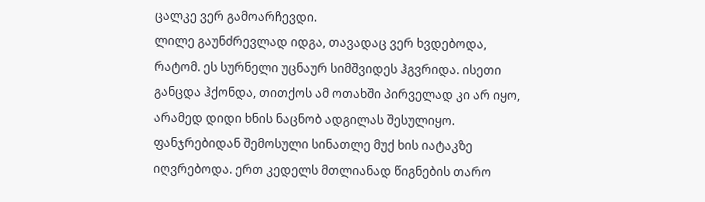ცალკე ვერ გამოარჩევდი.
ლილე გაუნძრევლად იდგა, თავადაც ვერ ხვდებოდა, რატომ. ეს სურნელი უცნაურ სიმშვიდეს ჰგვრიდა. ისეთი განცდა ჰქონდა, თითქოს ამ ოთახში პირველად კი არ იყო, არამედ დიდი ხნის ნაცნობ ადგილას შესულიყო. ფანჯრებიდან შემოსული სინათლე მუქ ხის იატაკზე იღვრებოდა. ერთ კედელს მთლიანად წიგნების თარო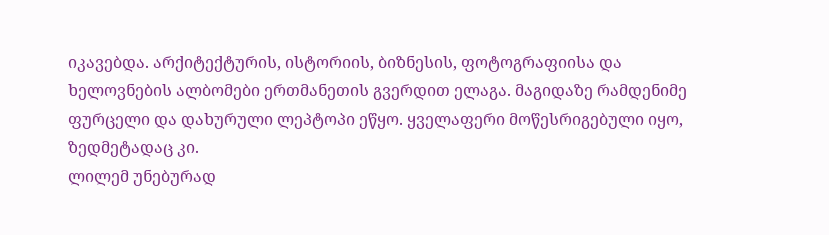იკავებდა. არქიტექტურის, ისტორიის, ბიზნესის, ფოტოგრაფიისა და ხელოვნების ალბომები ერთმანეთის გვერდით ელაგა. მაგიდაზე რამდენიმე ფურცელი და დახურული ლეპტოპი ეწყო. ყველაფერი მოწესრიგებული იყო, ზედმეტადაც კი.
ლილემ უნებურად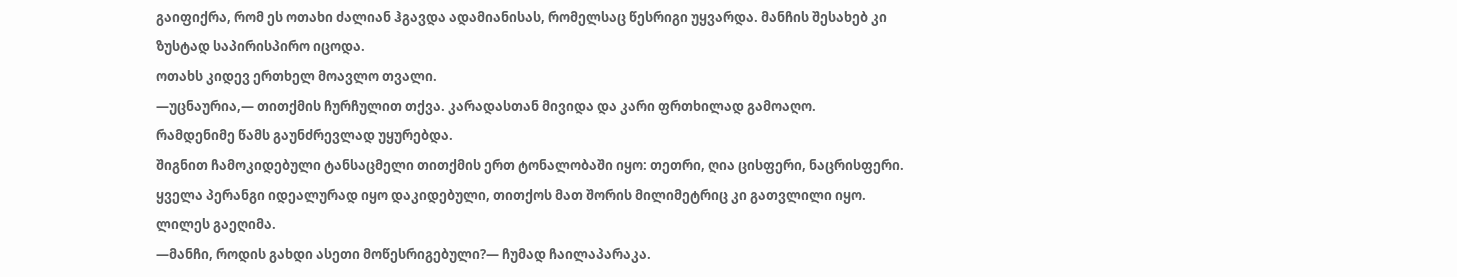გაიფიქრა, რომ ეს ოთახი ძალიან ჰგავდა ადამიანისას, რომელსაც წესრიგი უყვარდა. მანჩის შესახებ კი ზუსტად საპირისპირო იცოდა.
ოთახს კიდევ ერთხელ მოავლო თვალი.
—უცნაურია,— თითქმის ჩურჩულით თქვა. კარადასთან მივიდა და კარი ფრთხილად გამოაღო.
რამდენიმე წამს გაუნძრევლად უყურებდა.
შიგნით ჩამოკიდებული ტანსაცმელი თითქმის ერთ ტონალობაში იყო: თეთრი, ღია ცისფერი, ნაცრისფერი. ყველა პერანგი იდეალურად იყო დაკიდებული, თითქოს მათ შორის მილიმეტრიც კი გათვლილი იყო.
ლილეს გაეღიმა.
—მანჩი, როდის გახდი ასეთი მოწესრიგებული?— ჩუმად ჩაილაპარაკა.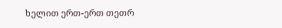ხელით ერთ-ერთ თეთრ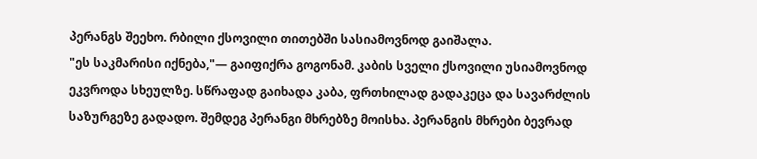პერანგს შეეხო. რბილი ქსოვილი თითებში სასიამოვნოდ გაიშალა.
"ეს საკმარისი იქნება,"— გაიფიქრა გოგონამ. კაბის სველი ქსოვილი უსიამოვნოდ ეკვროდა სხეულზე. სწრაფად გაიხადა კაბა, ფრთხილად გადაკეცა და სავარძლის საზურგეზე გადადო. შემდეგ პერანგი მხრებზე მოისხა. პერანგის მხრები ბევრად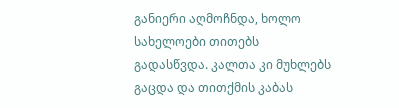განიერი აღმოჩნდა, ხოლო სახელოები თითებს გადასწვდა. კალთა კი მუხლებს გაცდა და თითქმის კაბას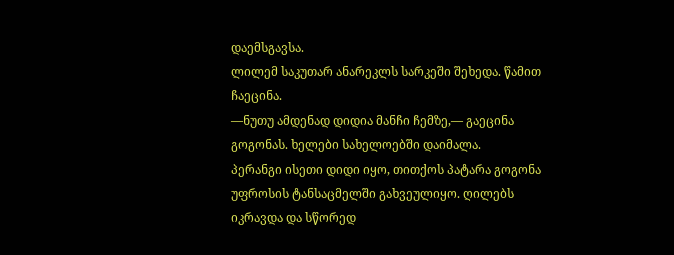დაემსგავსა.
ლილემ საკუთარ ანარეკლს სარკეში შეხედა. წამით ჩაეცინა.
—ნუთუ ამდენად დიდია მანჩი ჩემზე,— გაეცინა გოგონას. ხელები სახელოებში დაიმალა.
პერანგი ისეთი დიდი იყო, თითქოს პატარა გოგონა უფროსის ტანსაცმელში გახვეულიყო. ღილებს იკრავდა და სწორედ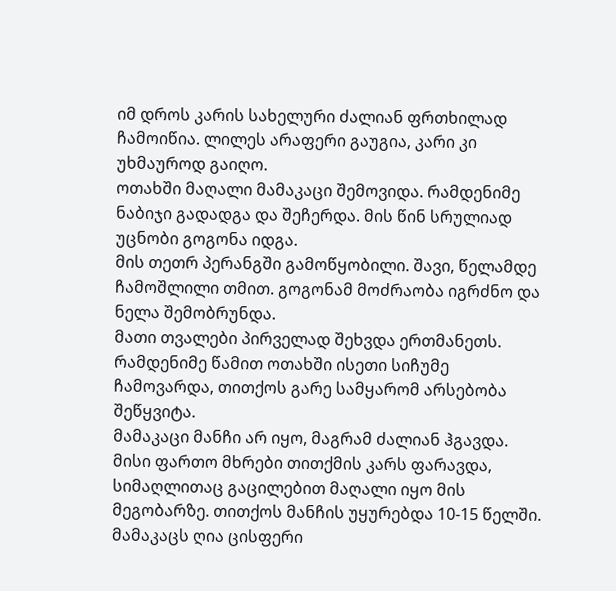იმ დროს კარის სახელური ძალიან ფრთხილად ჩამოიწია. ლილეს არაფერი გაუგია, კარი კი უხმაუროდ გაიღო.
ოთახში მაღალი მამაკაცი შემოვიდა. რამდენიმე ნაბიჯი გადადგა და შეჩერდა. მის წინ სრულიად უცნობი გოგონა იდგა.
მის თეთრ პერანგში გამოწყობილი. შავი, წელამდე ჩამოშლილი თმით. გოგონამ მოძრაობა იგრძნო და ნელა შემობრუნდა.
მათი თვალები პირველად შეხვდა ერთმანეთს.
რამდენიმე წამით ოთახში ისეთი სიჩუმე ჩამოვარდა, თითქოს გარე სამყარომ არსებობა შეწყვიტა.
მამაკაცი მანჩი არ იყო, მაგრამ ძალიან ჰგავდა. მისი ფართო მხრები თითქმის კარს ფარავდა, სიმაღლითაც გაცილებით მაღალი იყო მის მეგობარზე. თითქოს მანჩის უყურებდა 10-15 წელში. მამაკაცს ღია ცისფერი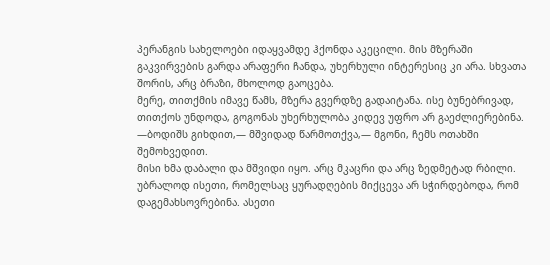პერანგის სახელოები იდაყვამდე ჰქონდა აკეცილი. მის მზერაში გაკვირვების გარდა არაფერი ჩანდა, უხერხული ინტერესიც კი არა. სხვათა შორის, არც ბრაზი, მხოლოდ გაოცება.
მერე, თითქმის იმავე წამს, მზერა გვერდზე გადაიტანა. ისე ბუნებრივად, თითქოს უნდოდა, გოგონას უხერხულობა კიდევ უფრო არ გაეძლიერებინა.
—ბოდიშს გიხდით,— მშვიდად წარმოთქვა,— მგონი, ჩემს ოთახში შემოხვედით.
მისი ხმა დაბალი და მშვიდი იყო. არც მკაცრი და არც ზედმეტად რბილი. უბრალოდ ისეთი, რომელსაც ყურადღების მიქცევა არ სჭირდებოდა, რომ დაგემახსოვრებინა. ასეთი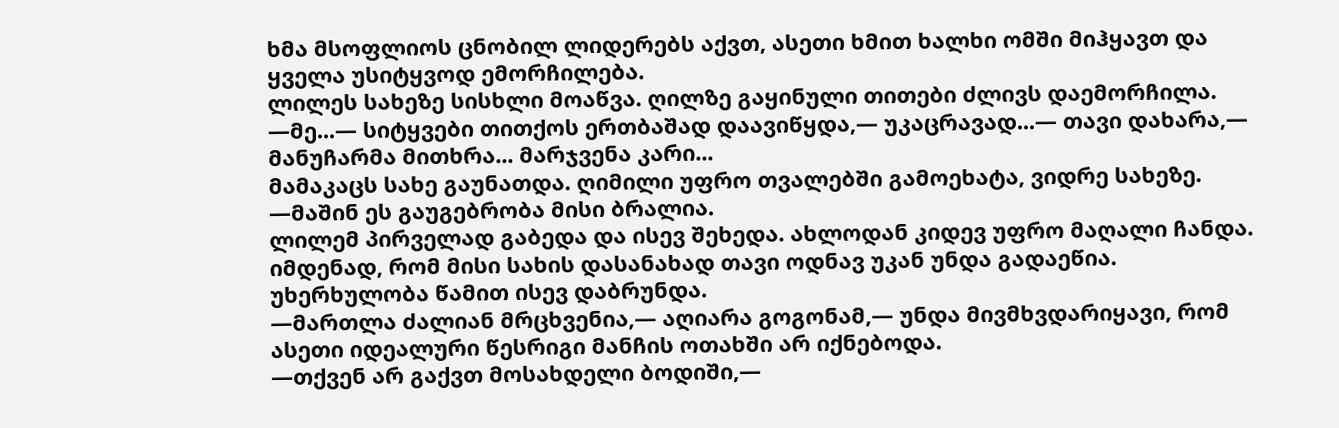ხმა მსოფლიოს ცნობილ ლიდერებს აქვთ, ასეთი ხმით ხალხი ომში მიჰყავთ და ყველა უსიტყვოდ ემორჩილება.
ლილეს სახეზე სისხლი მოაწვა. ღილზე გაყინული თითები ძლივს დაემორჩილა.
—მე...— სიტყვები თითქოს ერთბაშად დაავიწყდა,— უკაცრავად...— თავი დახარა,— მანუჩარმა მითხრა... მარჯვენა კარი...
მამაკაცს სახე გაუნათდა. ღიმილი უფრო თვალებში გამოეხატა, ვიდრე სახეზე.
—მაშინ ეს გაუგებრობა მისი ბრალია.
ლილემ პირველად გაბედა და ისევ შეხედა. ახლოდან კიდევ უფრო მაღალი ჩანდა. იმდენად, რომ მისი სახის დასანახად თავი ოდნავ უკან უნდა გადაეწია. უხერხულობა წამით ისევ დაბრუნდა.
—მართლა ძალიან მრცხვენია,— აღიარა გოგონამ,— უნდა მივმხვდარიყავი, რომ ასეთი იდეალური წესრიგი მანჩის ოთახში არ იქნებოდა.
—თქვენ არ გაქვთ მოსახდელი ბოდიში,—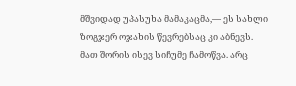მშვიდად უპასუხა მამაკაცმა,— ეს სახლი ზოგჯერ ოჯახის წევრებსაც კი აბნევს.
მათ შორის ისევ სიჩუმე ჩამოწვა. არც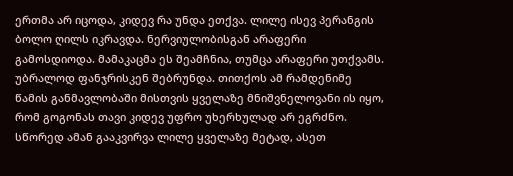ერთმა არ იცოდა, კიდევ რა უნდა ეთქვა. ლილე ისევ პერანგის ბოლო ღილს იკრავდა. ნერვიულობისგან არაფერი გამოსდიოდა. მამაკაცმა ეს შეამჩნია, თუმცა არაფერი უთქვამს. უბრალოდ ფანჯრისკენ შებრუნდა. თითქოს ამ რამდენიმე წამის განმავლობაში მისთვის ყველაზე მნიშვნელოვანი ის იყო, რომ გოგონას თავი კიდევ უფრო უხერხულად არ ეგრძნო.
სწორედ ამან გააკვირვა ლილე ყველაზე მეტად, ასეთ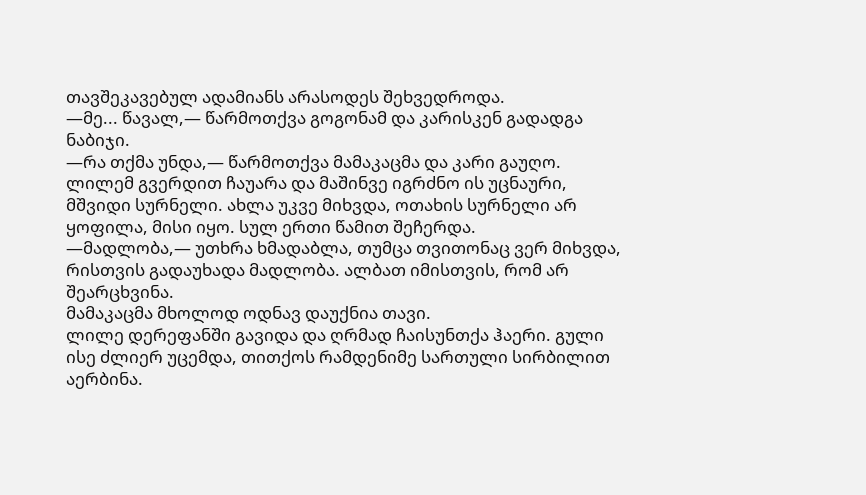თავშეკავებულ ადამიანს არასოდეს შეხვედროდა.
—მე... წავალ,— წარმოთქვა გოგონამ და კარისკენ გადადგა ნაბიჯი.
—რა თქმა უნდა,— წარმოთქვა მამაკაცმა და კარი გაუღო.
ლილემ გვერდით ჩაუარა და მაშინვე იგრძნო ის უცნაური, მშვიდი სურნელი. ახლა უკვე მიხვდა, ოთახის სურნელი არ ყოფილა, მისი იყო. სულ ერთი წამით შეჩერდა.
—მადლობა,— უთხრა ხმადაბლა, თუმცა თვითონაც ვერ მიხვდა, რისთვის გადაუხადა მადლობა. ალბათ იმისთვის, რომ არ შეარცხვინა.
მამაკაცმა მხოლოდ ოდნავ დაუქნია თავი.
ლილე დერეფანში გავიდა და ღრმად ჩაისუნთქა ჰაერი. გული ისე ძლიერ უცემდა, თითქოს რამდენიმე სართული სირბილით აერბინა.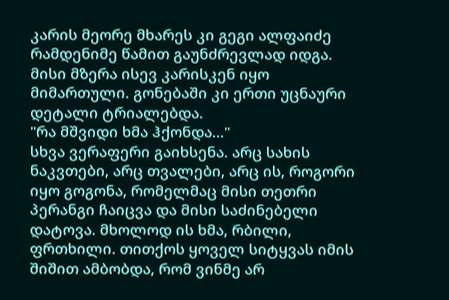კარის მეორე მხარეს კი გეგი ალფაიძე რამდენიმე წამით გაუნძრევლად იდგა. მისი მზერა ისევ კარისკენ იყო მიმართული. გონებაში კი ერთი უცნაური დეტალი ტრიალებდა.
"რა მშვიდი ხმა ჰქონდა..."
სხვა ვერაფერი გაიხსენა. არც სახის ნაკვთები, არც თვალები, არც ის, როგორი იყო გოგონა, რომელმაც მისი თეთრი პერანგი ჩაიცვა და მისი საძინებელი დატოვა. მხოლოდ ის ხმა, რბილი, ფრთხილი. თითქოს ყოველ სიტყვას იმის შიშით ამბობდა, რომ ვინმე არ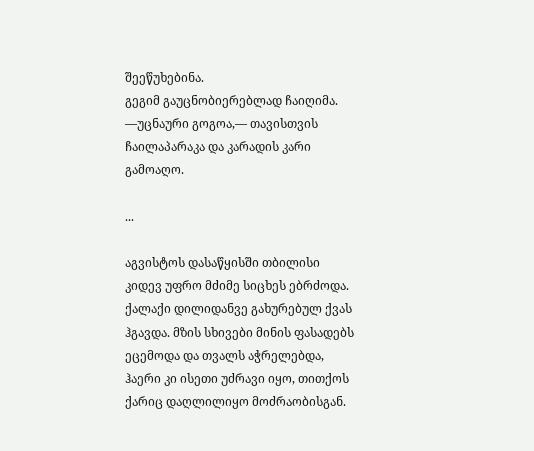შეეწუხებინა.
გეგიმ გაუცნობიერებლად ჩაიღიმა.
—უცნაური გოგოა,— თავისთვის ჩაილაპარაკა და კარადის კარი გამოაღო.

...

აგვისტოს დასაწყისში თბილისი კიდევ უფრო მძიმე სიცხეს ებრძოდა. ქალაქი დილიდანვე გახურებულ ქვას ჰგავდა. მზის სხივები მინის ფასადებს ეცემოდა და თვალს აჭრელებდა, ჰაერი კი ისეთი უძრავი იყო, თითქოს ქარიც დაღლილიყო მოძრაობისგან.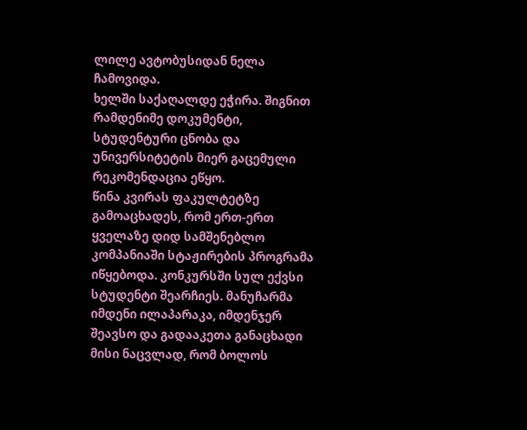ლილე ავტობუსიდან ნელა ჩამოვიდა.
ხელში საქაღალდე ეჭირა. შიგნით რამდენიმე დოკუმენტი, სტუდენტური ცნობა და უნივერსიტეტის მიერ გაცემული რეკომენდაცია ეწყო.
წინა კვირას ფაკულტეტზე გამოაცხადეს, რომ ერთ-ერთ ყველაზე დიდ სამშენებლო კომპანიაში სტაჟირების პროგრამა იწყებოდა. კონკურსში სულ ექვსი სტუდენტი შეარჩიეს. მანუჩარმა იმდენი ილაპარაკა, იმდენჯერ შეავსო და გადააკეთა განაცხადი მისი ნაცვლად, რომ ბოლოს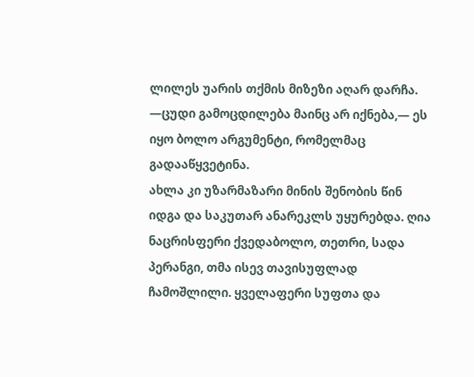ლილეს უარის თქმის მიზეზი აღარ დარჩა.
—ცუდი გამოცდილება მაინც არ იქნება,— ეს იყო ბოლო არგუმენტი, რომელმაც გადააწყვეტინა.
ახლა კი უზარმაზარი მინის შენობის წინ იდგა და საკუთარ ანარეკლს უყურებდა. ღია ნაცრისფერი ქვედაბოლო, თეთრი, სადა პერანგი, თმა ისევ თავისუფლად ჩამოშლილი. ყველაფერი სუფთა და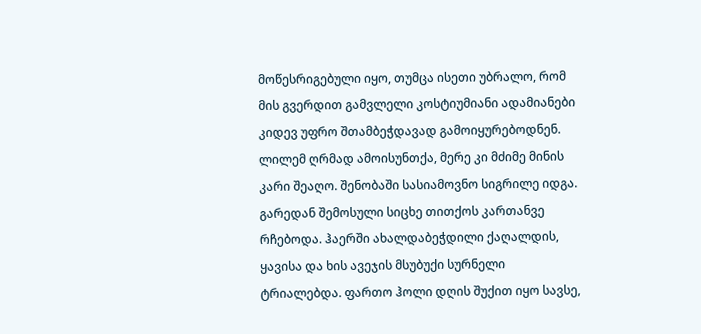მოწესრიგებული იყო, თუმცა ისეთი უბრალო, რომ მის გვერდით გამვლელი კოსტიუმიანი ადამიანები კიდევ უფრო შთამბეჭდავად გამოიყურებოდნენ.
ლილემ ღრმად ამოისუნთქა, მერე კი მძიმე მინის კარი შეაღო. შენობაში სასიამოვნო სიგრილე იდგა. გარედან შემოსული სიცხე თითქოს კართანვე რჩებოდა. ჰაერში ახალდაბეჭდილი ქაღალდის, ყავისა და ხის ავეჯის მსუბუქი სურნელი ტრიალებდა. ფართო ჰოლი დღის შუქით იყო სავსე,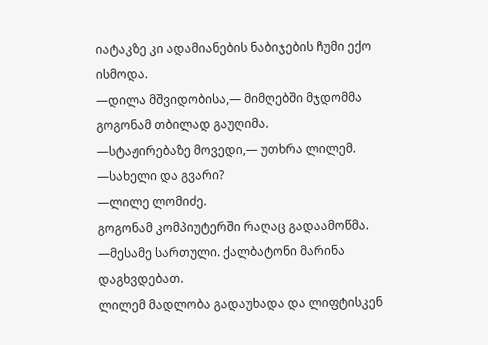იატაკზე კი ადამიანების ნაბიჯების ჩუმი ექო ისმოდა.
—დილა მშვიდობისა,— მიმღებში მჯდომმა გოგონამ თბილად გაუღიმა.
—სტაჟირებაზე მოვედი,— უთხრა ლილემ.
—სახელი და გვარი?
—ლილე ლომიძე.
გოგონამ კომპიუტერში რაღაც გადაამოწმა.
—მესამე სართული. ქალბატონი მარინა დაგხვდებათ.
ლილემ მადლობა გადაუხადა და ლიფტისკენ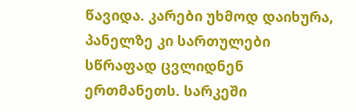წავიდა. კარები უხმოდ დაიხურა, პანელზე კი სართულები სწრაფად ცვლიდნენ ერთმანეთს. სარკეში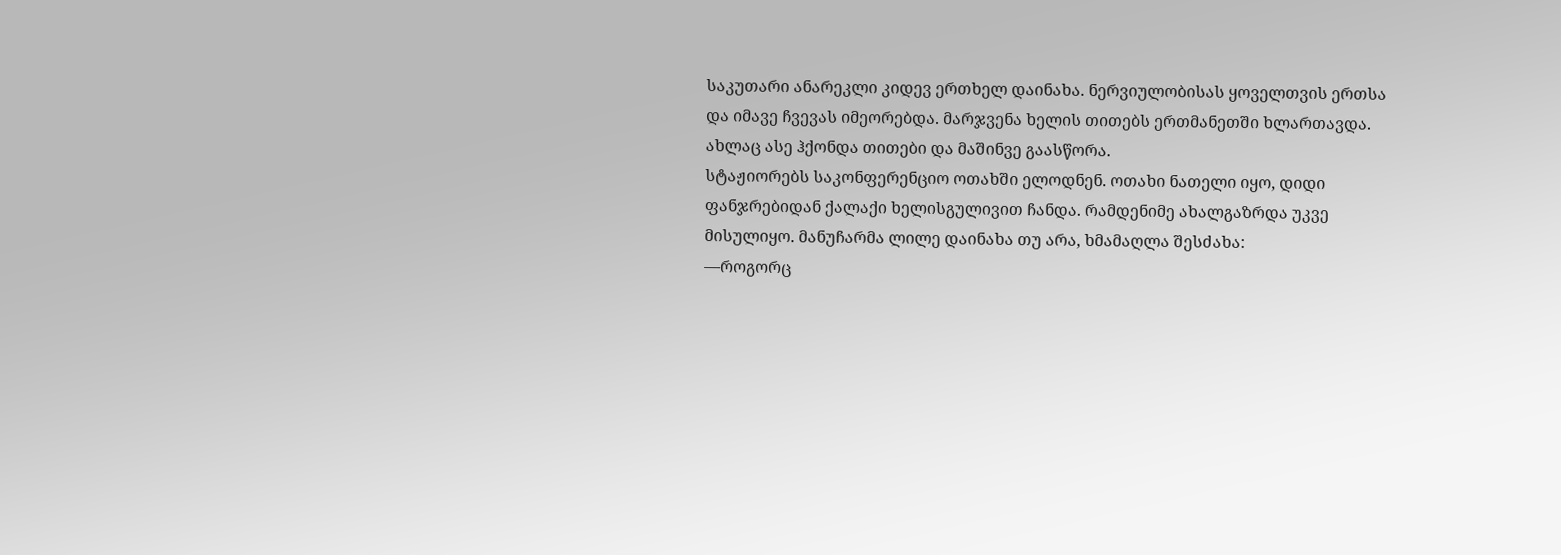საკუთარი ანარეკლი კიდევ ერთხელ დაინახა. ნერვიულობისას ყოველთვის ერთსა და იმავე ჩვევას იმეორებდა. მარჯვენა ხელის თითებს ერთმანეთში ხლართავდა. ახლაც ასე ჰქონდა თითები და მაშინვე გაასწორა.
სტაჟიორებს საკონფერენციო ოთახში ელოდნენ. ოთახი ნათელი იყო, დიდი ფანჯრებიდან ქალაქი ხელისგულივით ჩანდა. რამდენიმე ახალგაზრდა უკვე მისულიყო. მანუჩარმა ლილე დაინახა თუ არა, ხმამაღლა შესძახა:
—როგორც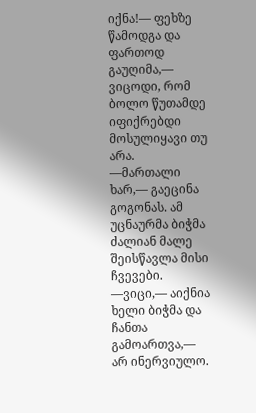იქნა!— ფეხზე წამოდგა და ფართოდ გაუღიმა,— ვიცოდი, რომ ბოლო წუთამდე იფიქრებდი მოსულიყავი თუ არა.
—მართალი ხარ,— გაეცინა გოგონას. ამ უცნაურმა ბიჭმა ძალიან მალე შეისწავლა მისი ჩვევები.
—ვიცი,— აიქნია ხელი ბიჭმა და ჩანთა გამოართვა,— არ ინერვიულო.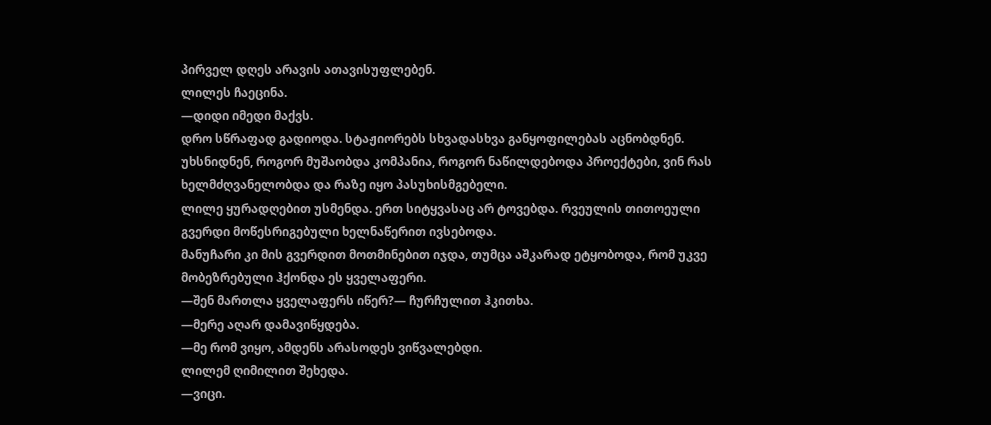პირველ დღეს არავის ათავისუფლებენ.
ლილეს ჩაეცინა.
—დიდი იმედი მაქვს.
დრო სწრაფად გადიოდა. სტაჟიორებს სხვადასხვა განყოფილებას აცნობდნენ.
უხსნიდნენ, როგორ მუშაობდა კომპანია, როგორ ნაწილდებოდა პროექტები, ვინ რას ხელმძღვანელობდა და რაზე იყო პასუხისმგებელი.
ლილე ყურადღებით უსმენდა. ერთ სიტყვასაც არ ტოვებდა. რვეულის თითოეული გვერდი მოწესრიგებული ხელნაწერით ივსებოდა.
მანუჩარი კი მის გვერდით მოთმინებით იჯდა, თუმცა აშკარად ეტყობოდა, რომ უკვე მობეზრებული ჰქონდა ეს ყველაფერი.
—შენ მართლა ყველაფერს იწერ?— ჩურჩულით ჰკითხა.
—მერე აღარ დამავიწყდება.
—მე რომ ვიყო, ამდენს არასოდეს ვიწვალებდი.
ლილემ ღიმილით შეხედა.
—ვიცი.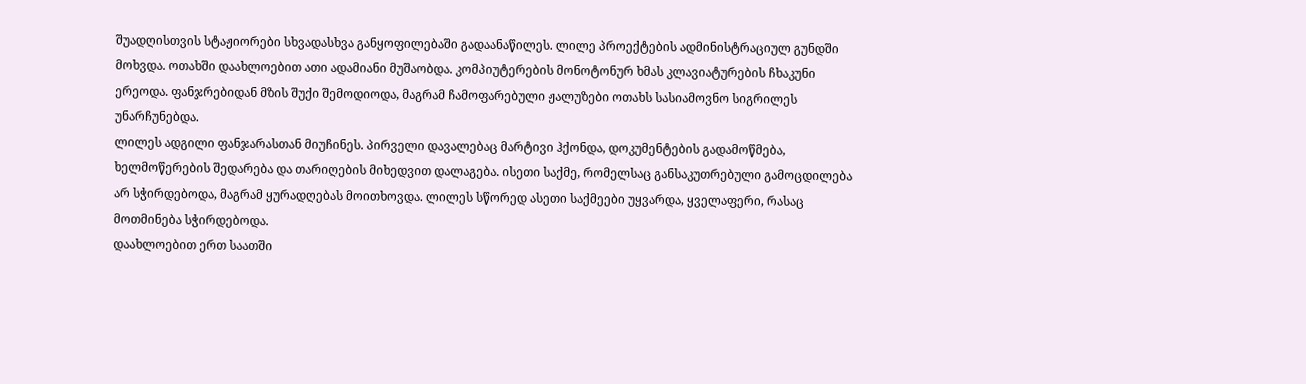შუადღისთვის სტაჟიორები სხვადასხვა განყოფილებაში გადაანაწილეს. ლილე პროექტების ადმინისტრაციულ გუნდში მოხვდა. ოთახში დაახლოებით ათი ადამიანი მუშაობდა. კომპიუტერების მონოტონურ ხმას კლავიატურების ჩხაკუნი ერეოდა. ფანჯრებიდან მზის შუქი შემოდიოდა, მაგრამ ჩამოფარებული ჟალუზები ოთახს სასიამოვნო სიგრილეს უნარჩუნებდა.
ლილეს ადგილი ფანჯარასთან მიუჩინეს. პირველი დავალებაც მარტივი ჰქონდა, დოკუმენტების გადამოწმება, ხელმოწერების შედარება და თარიღების მიხედვით დალაგება. ისეთი საქმე, რომელსაც განსაკუთრებული გამოცდილება არ სჭირდებოდა, მაგრამ ყურადღებას მოითხოვდა. ლილეს სწორედ ასეთი საქმეები უყვარდა, ყველაფერი, რასაც მოთმინება სჭირდებოდა.
დაახლოებით ერთ საათში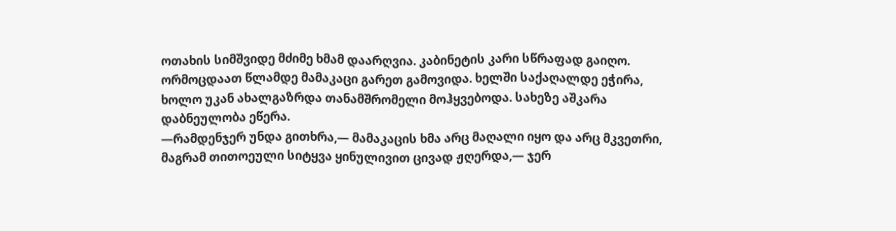ოთახის სიმშვიდე მძიმე ხმამ დაარღვია. კაბინეტის კარი სწრაფად გაიღო. ორმოცდაათ წლამდე მამაკაცი გარეთ გამოვიდა. ხელში საქაღალდე ეჭირა, ხოლო უკან ახალგაზრდა თანამშრომელი მოჰყვებოდა. სახეზე აშკარა დაბნეულობა ეწერა.
—რამდენჯერ უნდა გითხრა,— მამაკაცის ხმა არც მაღალი იყო და არც მკვეთრი, მაგრამ თითოეული სიტყვა ყინულივით ცივად ჟღერდა,— ჯერ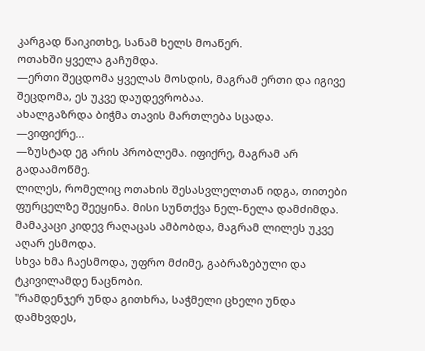კარგად წაიკითხე, სანამ ხელს მოაწერ.
ოთახში ყველა გაჩუმდა.
—ერთი შეცდომა ყველას მოსდის, მაგრამ ერთი და იგივე შეცდომა, ეს უკვე დაუდევრობაა.
ახალგაზრდა ბიჭმა თავის მართლება სცადა.
—ვიფიქრე...
—ზუსტად ეგ არის პრობლემა. იფიქრე, მაგრამ არ გადაამოწმე.
ლილეს, რომელიც ოთახის შესასვლელთან იდგა, თითები ფურცელზე შეეყინა. მისი სუნთქვა ნელ-ნელა დამძიმდა. მამაკაცი კიდევ რაღაცას ამბობდა, მაგრამ ლილეს უკვე აღარ ესმოდა.
სხვა ხმა ჩაესმოდა, უფრო მძიმე, გაბრაზებული და ტკივილამდე ნაცნობი.
"რამდენჯერ უნდა გითხრა, საჭმელი ცხელი უნდა დამხვდეს,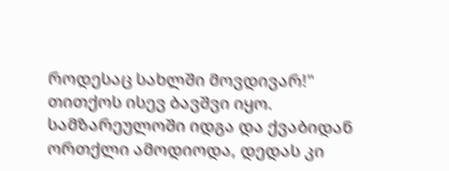როდესაც სახლში მოვდივარ!"
თითქოს ისევ ბავშვი იყო. სამზარეულოში იდგა და ქვაბიდან ორთქლი ამოდიოდა, დედას კი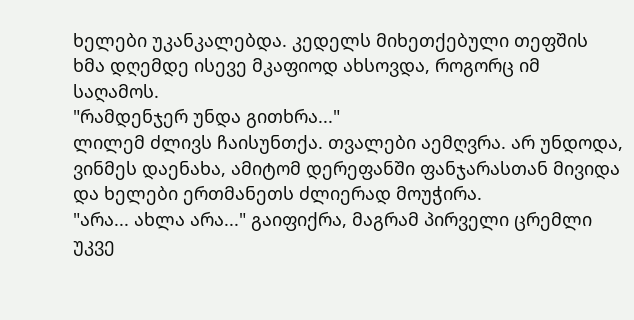ხელები უკანკალებდა. კედელს მიხეთქებული თეფშის ხმა დღემდე ისევე მკაფიოდ ახსოვდა, როგორც იმ საღამოს.
"რამდენჯერ უნდა გითხრა..."
ლილემ ძლივს ჩაისუნთქა. თვალები აემღვრა. არ უნდოდა, ვინმეს დაენახა, ამიტომ დერეფანში ფანჯარასთან მივიდა და ხელები ერთმანეთს ძლიერად მოუჭირა.
"არა... ახლა არა..." გაიფიქრა, მაგრამ პირველი ცრემლი უკვე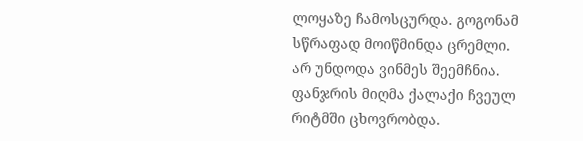ლოყაზე ჩამოსცურდა. გოგონამ სწრაფად მოიწმინდა ცრემლი. არ უნდოდა ვინმეს შეემჩნია.
ფანჯრის მიღმა ქალაქი ჩვეულ რიტმში ცხოვრობდა.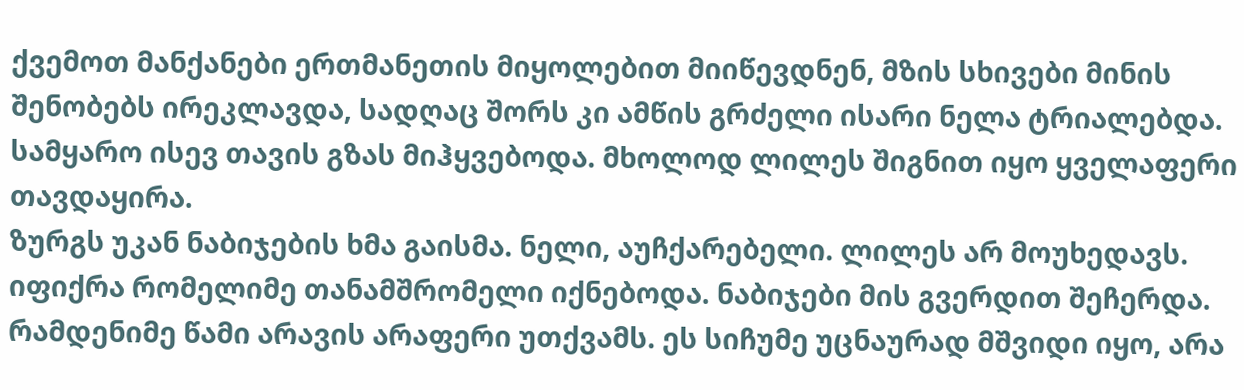ქვემოთ მანქანები ერთმანეთის მიყოლებით მიიწევდნენ, მზის სხივები მინის შენობებს ირეკლავდა, სადღაც შორს კი ამწის გრძელი ისარი ნელა ტრიალებდა. სამყარო ისევ თავის გზას მიჰყვებოდა. მხოლოდ ლილეს შიგნით იყო ყველაფერი თავდაყირა.
ზურგს უკან ნაბიჯების ხმა გაისმა. ნელი, აუჩქარებელი. ლილეს არ მოუხედავს. იფიქრა რომელიმე თანამშრომელი იქნებოდა. ნაბიჯები მის გვერდით შეჩერდა. რამდენიმე წამი არავის არაფერი უთქვამს. ეს სიჩუმე უცნაურად მშვიდი იყო, არა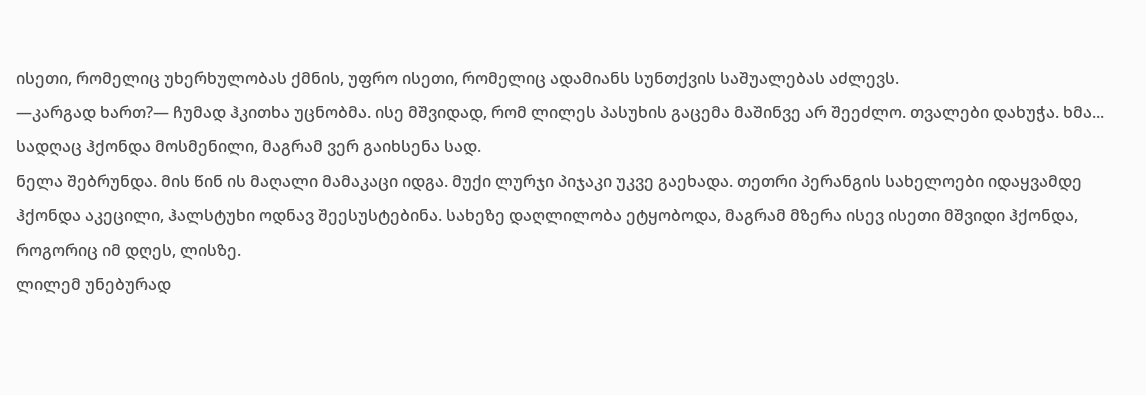ისეთი, რომელიც უხერხულობას ქმნის, უფრო ისეთი, რომელიც ადამიანს სუნთქვის საშუალებას აძლევს.
—კარგად ხართ?— ჩუმად ჰკითხა უცნობმა. ისე მშვიდად, რომ ლილეს პასუხის გაცემა მაშინვე არ შეეძლო. თვალები დახუჭა. ხმა... სადღაც ჰქონდა მოსმენილი, მაგრამ ვერ გაიხსენა სად.
ნელა შებრუნდა. მის წინ ის მაღალი მამაკაცი იდგა. მუქი ლურჯი პიჯაკი უკვე გაეხადა. თეთრი პერანგის სახელოები იდაყვამდე ჰქონდა აკეცილი, ჰალსტუხი ოდნავ შეესუსტებინა. სახეზე დაღლილობა ეტყობოდა, მაგრამ მზერა ისევ ისეთი მშვიდი ჰქონდა, როგორიც იმ დღეს, ლისზე.
ლილემ უნებურად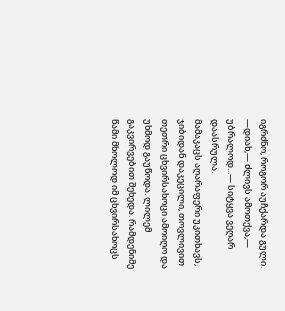იგრძნო, როგორ აუჩქარდა გული.
—დიახ,— ძლივს ამოთქვა,— უბრალოდ...— სიტყვა ვეღარ დაასრულა.
მამაკაცს აღარაფერი უკითხავს, ჯიბიდან დაკეცილი, თოვლივით თეთრი ცხვირსახოცი ამოიღო და უხმოდ გაუწოდა. ლილემ გაკვირვებით შეხედა. რამდენიმე წამი მხოლოდ იმ ცხვირსახოცს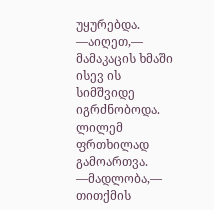უყურებდა.
—აიღეთ,— მამაკაცის ხმაში ისევ ის სიმშვიდე იგრძნობოდა. ლილემ ფრთხილად გამოართვა.
—მადლობა,— თითქმის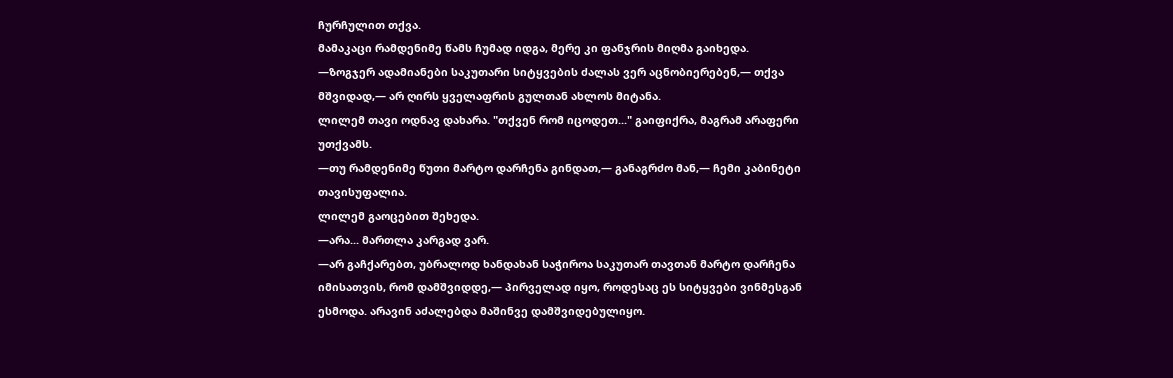ჩურჩულით თქვა.
მამაკაცი რამდენიმე წამს ჩუმად იდგა, მერე კი ფანჯრის მიღმა გაიხედა.
—ზოგჯერ ადამიანები საკუთარი სიტყვების ძალას ვერ აცნობიერებენ,— თქვა მშვიდად,— არ ღირს ყველაფრის გულთან ახლოს მიტანა.
ლილემ თავი ოდნავ დახარა. "თქვენ რომ იცოდეთ..." გაიფიქრა, მაგრამ არაფერი უთქვამს.
—თუ რამდენიმე წუთი მარტო დარჩენა გინდათ,— განაგრძო მან,— ჩემი კაბინეტი თავისუფალია.
ლილემ გაოცებით შეხედა.
—არა... მართლა კარგად ვარ.
—არ გაჩქარებთ, უბრალოდ ხანდახან საჭიროა საკუთარ თავთან მარტო დარჩენა იმისათვის, რომ დამშვიდდე,— პირველად იყო, როდესაც ეს სიტყვები ვინმესგან ესმოდა. არავინ აძალებდა მაშინვე დამშვიდებულიყო.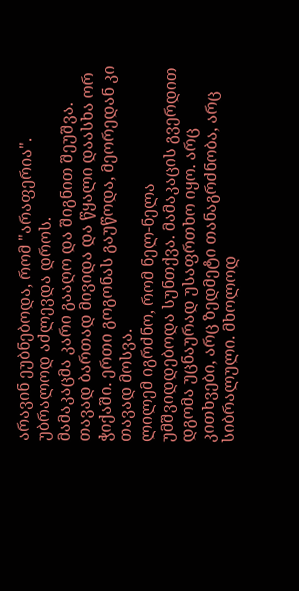არავინ ეუბნებოდა, რომ "არაფერია". უბრალოდ აძლევდა დროს.
მამაკაცმა კარი გააღო და შიგნით შეუშვა. თავად ბართად მივიდა და წყალი დაასხა ორ ჭიქაში. ერთი გოგონას გაუწოდა, მეორედან კი თავად მოსვა.
ლილემ იგრძნო, რომ ნელ-ნელა უმშვიდდებოდა სუნთქვა. მამაკაცის გვერდით დგომა უცნაურად უსაფრთხო იყო. არც კითხვები, არც ზედმეტი თანაგრძნობა, არც სიბრალული. მხოლოდ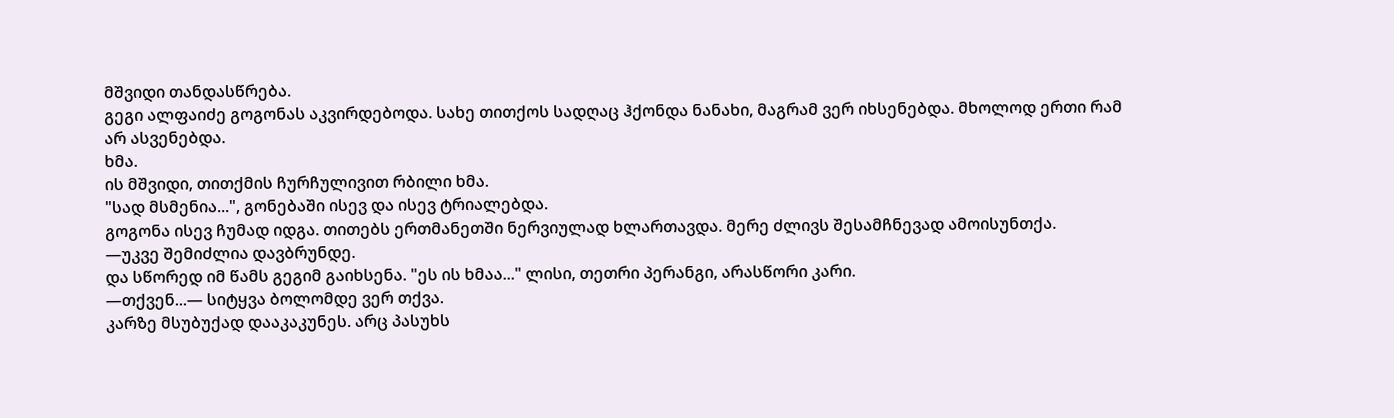მშვიდი თანდასწრება.
გეგი ალფაიძე გოგონას აკვირდებოდა. სახე თითქოს სადღაც ჰქონდა ნანახი, მაგრამ ვერ იხსენებდა. მხოლოდ ერთი რამ არ ასვენებდა.
ხმა.
ის მშვიდი, თითქმის ჩურჩულივით რბილი ხმა.
"სად მსმენია...", გონებაში ისევ და ისევ ტრიალებდა.
გოგონა ისევ ჩუმად იდგა. თითებს ერთმანეთში ნერვიულად ხლართავდა. მერე ძლივს შესამჩნევად ამოისუნთქა.
—უკვე შემიძლია დავბრუნდე.
და სწორედ იმ წამს გეგიმ გაიხსენა. "ეს ის ხმაა..." ლისი, თეთრი პერანგი, არასწორი კარი.
—თქვენ...— სიტყვა ბოლომდე ვერ თქვა.
კარზე მსუბუქად დააკაკუნეს. არც პასუხს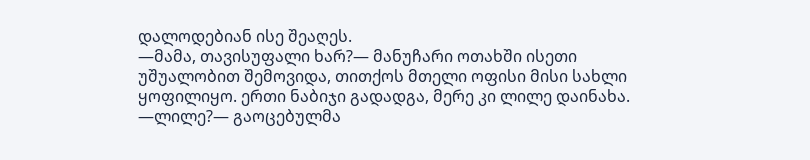დალოდებიან ისე შეაღეს.
—მამა, თავისუფალი ხარ?— მანუჩარი ოთახში ისეთი უშუალობით შემოვიდა, თითქოს მთელი ოფისი მისი სახლი ყოფილიყო. ერთი ნაბიჯი გადადგა, მერე კი ლილე დაინახა.
—ლილე?— გაოცებულმა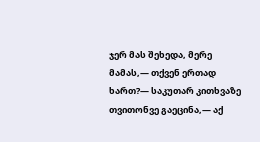ჯერ მას შეხედა, მერე მამას,— თქვენ ერთად ხართ?— საკუთარ კითხვაზე თვითონვე გაეცინა,— აქ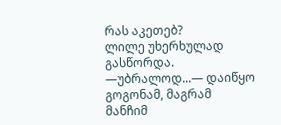რას აკეთებ?
ლილე უხერხულად გასწორდა.
—უბრალოდ...— დაიწყო გოგონამ, მაგრამ მანჩიმ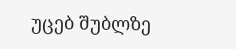უცებ შუბლზე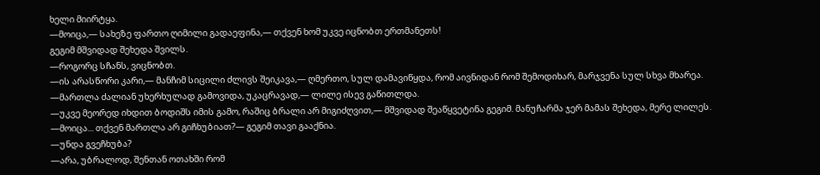ხელი მიირტყა.
—მოიცა,— სახეზე ფართო ღიმილი გადაეფინა,— თქვენ ხომ უკვე იცნობთ ერთმანეთს!
გეგიმ მშვიდად შეხედა შვილს.
—როგორც სჩანს, ვიცნობთ.
—ის არასწორი კარი,— მანჩიმ სიცილი ძლივს შეიკავა,— ღმერთო, სულ დამავიწყდა, რომ აივნიდან რომ შემოდიხარ, მარჯვენა სულ სხვა მხარეა.
—მართლა ძალიან უხერხულად გამოვიდა, უკაცრავად,— ლილე ისევ გაწითლდა.
—უკვე მეორედ იხდით ბოდიშს იმის გამო, რაშიც ბრალი არ მიგიძღვით,— მშვიდად შეაწყვეტინა გეგიმ. მანუჩარმა ჯერ მამას შეხედა, მერე ლილეს.
—მოიცა... თქვენ მართლა არ გიჩხუბიათ?— გეგიმ თავი გააქნია.
—უნდა გვეჩხუბა?
—არა, უბრალოდ, შენთან ოთახში რომ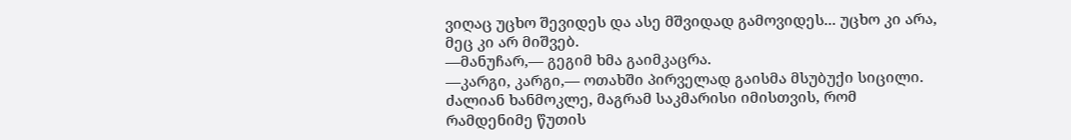ვიღაც უცხო შევიდეს და ასე მშვიდად გამოვიდეს... უცხო კი არა, მეც კი არ მიშვებ.
—მანუჩარ,— გეგიმ ხმა გაიმკაცრა.
—კარგი, კარგი,— ოთახში პირველად გაისმა მსუბუქი სიცილი. ძალიან ხანმოკლე, მაგრამ საკმარისი იმისთვის, რომ რამდენიმე წუთის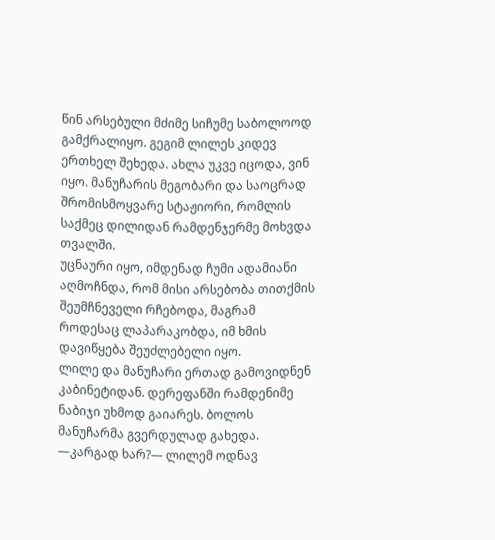წინ არსებული მძიმე სიჩუმე საბოლოოდ გამქრალიყო. გეგიმ ლილეს კიდევ ერთხელ შეხედა. ახლა უკვე იცოდა, ვინ იყო. მანუჩარის მეგობარი და საოცრად შრომისმოყვარე სტაჟიორი, რომლის საქმეც დილიდან რამდენჯერმე მოხვდა თვალში.
უცნაური იყო, იმდენად ჩუმი ადამიანი აღმოჩნდა, რომ მისი არსებობა თითქმის შეუმჩნეველი რჩებოდა, მაგრამ როდესაც ლაპარაკობდა, იმ ხმის დავიწყება შეუძლებელი იყო.
ლილე და მანუჩარი ერთად გამოვიდნენ კაბინეტიდან. დერეფანში რამდენიმე ნაბიჯი უხმოდ გაიარეს. ბოლოს მანუჩარმა გვერდულად გახედა.
—კარგად ხარ?— ლილემ ოდნავ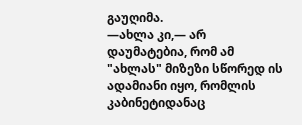გაუღიმა.
—ახლა კი,— არ დაუმატებია, რომ ამ "ახლას" მიზეზი სწორედ ის ადამიანი იყო, რომლის კაბინეტიდანაც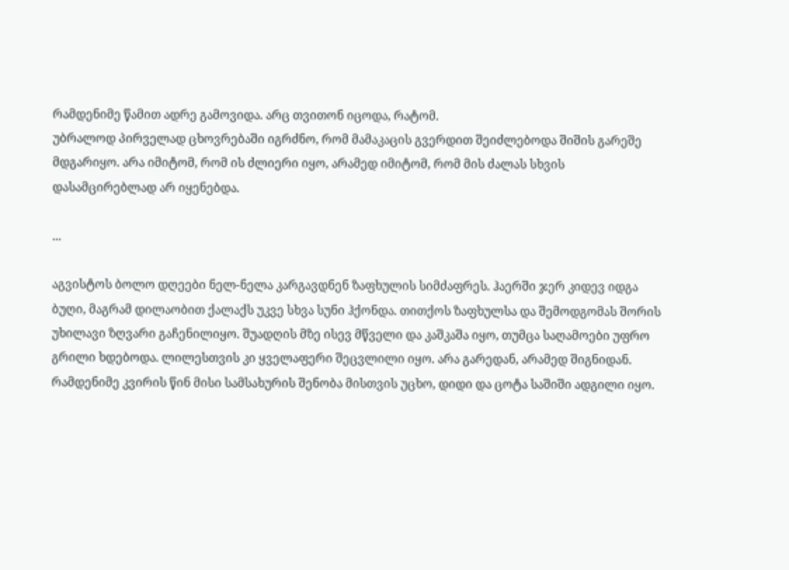რამდენიმე წამით ადრე გამოვიდა. არც თვითონ იცოდა, რატომ.
უბრალოდ პირველად ცხოვრებაში იგრძნო, რომ მამაკაცის გვერდით შეიძლებოდა შიშის გარეშე მდგარიყო. არა იმიტომ, რომ ის ძლიერი იყო, არამედ იმიტომ, რომ მის ძალას სხვის დასამცირებლად არ იყენებდა.

...

აგვისტოს ბოლო დღეები ნელ-ნელა კარგავდნენ ზაფხულის სიმძაფრეს. ჰაერში ჯერ კიდევ იდგა ბუღი, მაგრამ დილაობით ქალაქს უკვე სხვა სუნი ჰქონდა. თითქოს ზაფხულსა და შემოდგომას შორის უხილავი ზღვარი გაჩენილიყო. შუადღის მზე ისევ მწველი და კაშკაშა იყო, თუმცა საღამოები უფრო გრილი ხდებოდა. ლილესთვის კი ყველაფერი შეცვლილი იყო. არა გარედან, არამედ შიგნიდან.
რამდენიმე კვირის წინ მისი სამსახურის შენობა მისთვის უცხო, დიდი და ცოტა საშიში ადგილი იყო.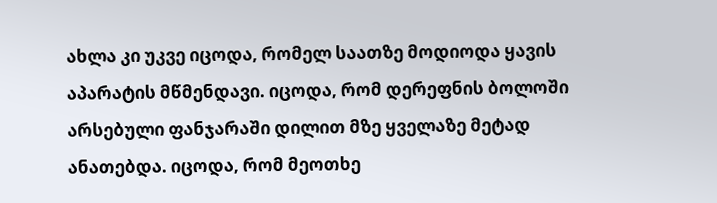ახლა კი უკვე იცოდა, რომელ საათზე მოდიოდა ყავის აპარატის მწმენდავი. იცოდა, რომ დერეფნის ბოლოში არსებული ფანჯარაში დილით მზე ყველაზე მეტად ანათებდა. იცოდა, რომ მეოთხე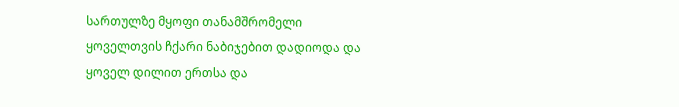სართულზე მყოფი თანამშრომელი ყოველთვის ჩქარი ნაბიჯებით დადიოდა და ყოველ დილით ერთსა და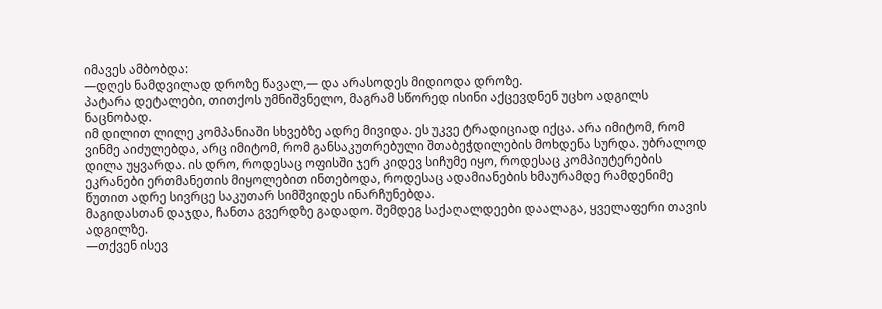იმავეს ამბობდა:
—დღეს ნამდვილად დროზე წავალ,— და არასოდეს მიდიოდა დროზე.
პატარა დეტალები, თითქოს უმნიშვნელო, მაგრამ სწორედ ისინი აქცევდნენ უცხო ადგილს ნაცნობად.
იმ დილით ლილე კომპანიაში სხვებზე ადრე მივიდა. ეს უკვე ტრადიციად იქცა. არა იმიტომ, რომ ვინმე აიძულებდა, არც იმიტომ, რომ განსაკუთრებული შთაბეჭდილების მოხდენა სურდა. უბრალოდ დილა უყვარდა. ის დრო, როდესაც ოფისში ჯერ კიდევ სიჩუმე იყო, როდესაც კომპიუტერების ეკრანები ერთმანეთის მიყოლებით ინთებოდა, როდესაც ადამიანების ხმაურამდე რამდენიმე წუთით ადრე სივრცე საკუთარ სიმშვიდეს ინარჩუნებდა.
მაგიდასთან დაჯდა, ჩანთა გვერდზე გადადო. შემდეგ საქაღალდეები დაალაგა, ყველაფერი თავის ადგილზე.
—თქვენ ისევ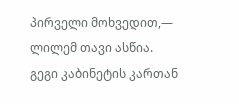პირველი მოხვედით,— ლილემ თავი ასწია.
გეგი კაბინეტის კართან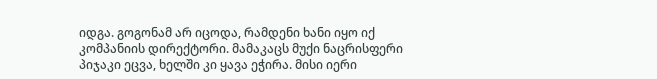იდგა. გოგონამ არ იცოდა, რამდენი ხანი იყო იქ კომპანიის დირექტორი. მამაკაცს მუქი ნაცრისფერი პიჯაკი ეცვა, ხელში კი ყავა ეჭირა. მისი იერი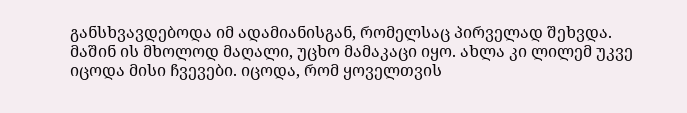განსხვავდებოდა იმ ადამიანისგან, რომელსაც პირველად შეხვდა. მაშინ ის მხოლოდ მაღალი, უცხო მამაკაცი იყო. ახლა კი ლილემ უკვე იცოდა მისი ჩვევები. იცოდა, რომ ყოველთვის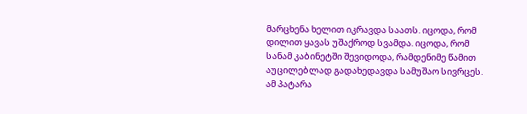მარცხენა ხელით იკრავდა საათს. იცოდა, რომ დილით ყავას უშაქროდ სვამდა. იცოდა, რომ სანამ კაბინეტში შევიდოდა, რამდენიმე წამით აუცილებლად გადახედავდა სამუშაო სივრცეს. ამ პატარა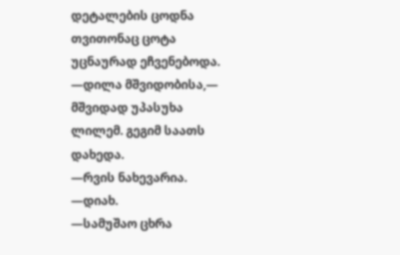დეტალების ცოდნა თვითონაც ცოტა უცნაურად ეჩვენებოდა.
—დილა მშვიდობისა,— მშვიდად უპასუხა ლილემ. გეგიმ საათს დახედა.
—რვის ნახევარია.
—დიახ.
—სამუშაო ცხრა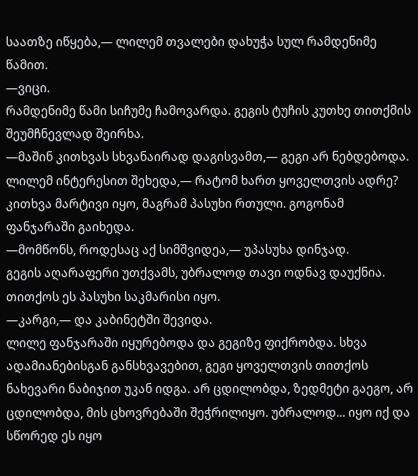საათზე იწყება,— ლილემ თვალები დახუჭა სულ რამდენიმე წამით.
—ვიცი.
რამდენიმე წამი სიჩუმე ჩამოვარდა. გეგის ტუჩის კუთხე თითქმის შეუმჩნევლად შეირხა.
—მაშინ კითხვას სხვანაირად დაგისვამთ,— გეგი არ ნებდებოდა. ლილემ ინტერესით შეხედა,— რატომ ხართ ყოველთვის ადრე?
კითხვა მარტივი იყო, მაგრამ პასუხი რთული. გოგონამ ფანჯარაში გაიხედა.
—მომწონს, როდესაც აქ სიმშვიდეა,— უპასუხა დინჯად.
გეგის აღარაფერი უთქვამს, უბრალოდ თავი ოდნავ დაუქნია. თითქოს ეს პასუხი საკმარისი იყო.
—კარგი,— და კაბინეტში შევიდა.
ლილე ფანჯარაში იყურებოდა და გეგიზე ფიქრობდა. სხვა ადამიანებისგან განსხვავებით, გეგი ყოველთვის თითქოს ნახევარი ნაბიჯით უკან იდგა. არ ცდილობდა, ზედმეტი გაეგო, არ ცდილობდა, მის ცხოვრებაში შეჭრილიყო. უბრალოდ... იყო იქ და სწორედ ეს იყო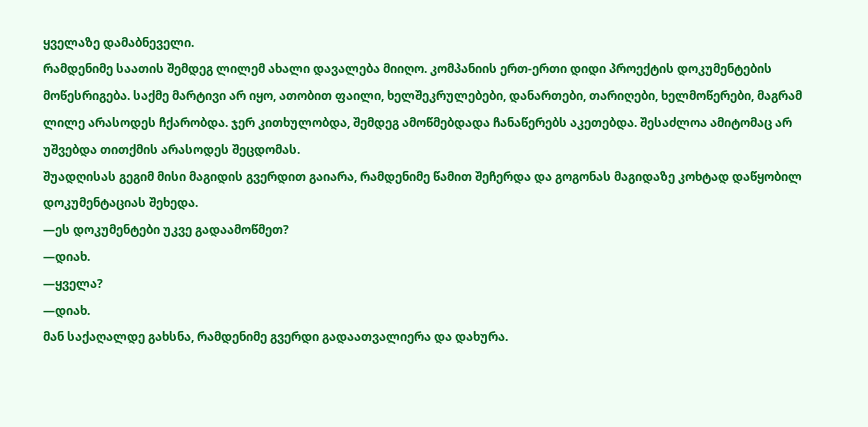ყველაზე დამაბნეველი.
რამდენიმე საათის შემდეგ ლილემ ახალი დავალება მიიღო. კომპანიის ერთ-ერთი დიდი პროექტის დოკუმენტების მოწესრიგება. საქმე მარტივი არ იყო, ათობით ფაილი, ხელშეკრულებები, დანართები, თარიღები, ხელმოწერები, მაგრამ ლილე არასოდეს ჩქარობდა. ჯერ კითხულობდა, შემდეგ ამოწმებდადა ჩანაწერებს აკეთებდა. შესაძლოა ამიტომაც არ უშვებდა თითქმის არასოდეს შეცდომას.
შუადღისას გეგიმ მისი მაგიდის გვერდით გაიარა, რამდენიმე წამით შეჩერდა და გოგონას მაგიდაზე კოხტად დაწყობილ დოკუმენტაციას შეხედა.
—ეს დოკუმენტები უკვე გადაამოწმეთ?
—დიახ.
—ყველა?
—დიახ.
მან საქაღალდე გახსნა, რამდენიმე გვერდი გადაათვალიერა და დახურა.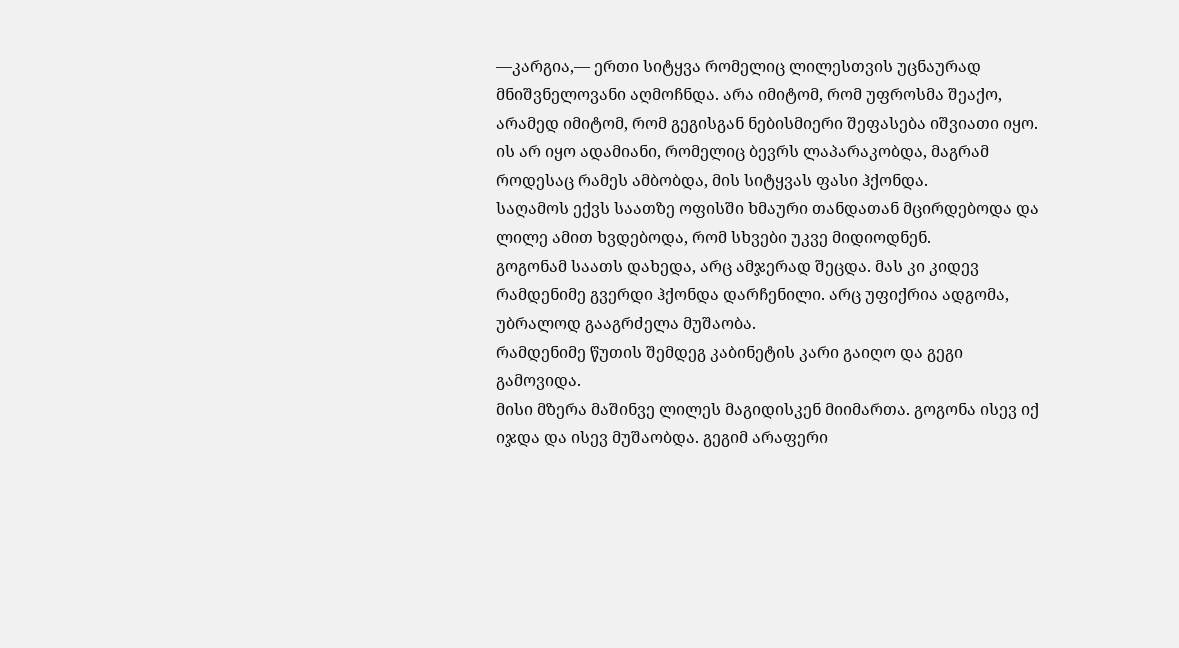—კარგია,— ერთი სიტყვა რომელიც ლილესთვის უცნაურად მნიშვნელოვანი აღმოჩნდა. არა იმიტომ, რომ უფროსმა შეაქო, არამედ იმიტომ, რომ გეგისგან ნებისმიერი შეფასება იშვიათი იყო. ის არ იყო ადამიანი, რომელიც ბევრს ლაპარაკობდა, მაგრამ როდესაც რამეს ამბობდა, მის სიტყვას ფასი ჰქონდა.
საღამოს ექვს საათზე ოფისში ხმაური თანდათან მცირდებოდა და ლილე ამით ხვდებოდა, რომ სხვები უკვე მიდიოდნენ.
გოგონამ საათს დახედა, არც ამჯერად შეცდა. მას კი კიდევ რამდენიმე გვერდი ჰქონდა დარჩენილი. არც უფიქრია ადგომა, უბრალოდ გააგრძელა მუშაობა.
რამდენიმე წუთის შემდეგ კაბინეტის კარი გაიღო და გეგი გამოვიდა.
მისი მზერა მაშინვე ლილეს მაგიდისკენ მიიმართა. გოგონა ისევ იქ იჯდა და ისევ მუშაობდა. გეგიმ არაფერი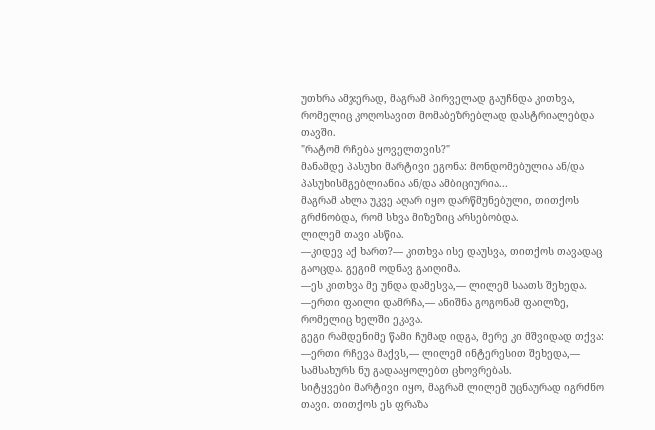უთხრა ამჯერად, მაგრამ პირველად გაუჩნდა კითხვა, რომელიც კოღოსავით მომაბეზრებლად დასტრიალებდა თავში.
"რატომ რჩება ყოველთვის?"
მანამდე პასუხი მარტივი ეგონა: მონდომებულია ან/და პასუხისმგებლიანია ან/და ამბიციურია...
მაგრამ ახლა უკვე აღარ იყო დარწმუნებული, თითქოს გრძნობდა, რომ სხვა მიზეზიც არსებობდა.
ლილემ თავი ასწია.
—კიდევ აქ ხართ?— კითხვა ისე დაუსვა, თითქოს თავადაც გაოცდა. გეგიმ ოდნავ გაიღიმა.
—ეს კითხვა მე უნდა დამესვა,— ლილემ საათს შეხედა.
—ერთი ფაილი დამრჩა,— ანიშნა გოგონამ ფაილზე, რომელიც ხელში ეკავა.
გეგი რამდენიმე წამი ჩუმად იდგა, მერე კი მშვიდად თქვა:
—ერთი რჩევა მაქვს,— ლილემ ინტერესით შეხედა,— სამსახურს ნუ გადააყოლებთ ცხოვრებას.
სიტყვები მარტივი იყო, მაგრამ ლილემ უცნაურად იგრძნო თავი. თითქოს ეს ფრაზა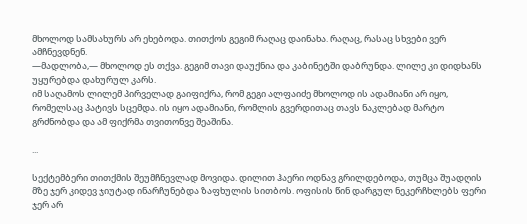მხოლოდ სამსახურს არ ეხებოდა. თითქოს გეგიმ რაღაც დაინახა. რაღაც, რასაც სხვები ვერ ამჩნევდნენ.
—მადლობა,— მხოლოდ ეს თქვა. გეგიმ თავი დაუქნია და კაბინეტში დაბრუნდა. ლილე კი დიდხანს უყურებდა დახურულ კარს.
იმ საღამოს ლილემ პირველად გაიფიქრა, რომ გეგი ალფაიძე მხოლოდ ის ადამიანი არ იყო, რომელსაც პატივს სცემდა. ის იყო ადამიანი, რომლის გვერდითაც თავს ნაკლებად მარტო გრძნობდა და ამ ფიქრმა თვითონვე შეაშინა.

...

სექტემბერი თითქმის შეუმჩნევლად მოვიდა. დილით ჰაერი ოდნავ გრილდებოდა, თუმცა შუადღის მზე ჯერ კიდევ ჯიუტად ინარჩუნებდა ზაფხულის სითბოს. ოფისის წინ დარგულ ნეკერჩხლებს ფერი ჯერ არ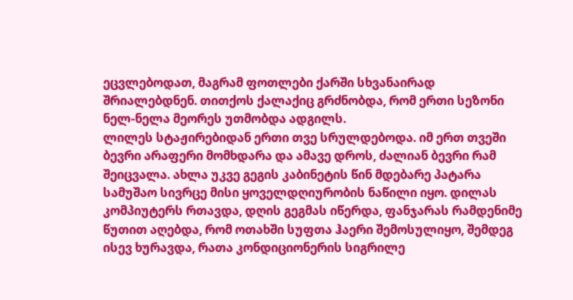ეცვლებოდათ, მაგრამ ფოთლები ქარში სხვანაირად შრიალებდნენ. თითქოს ქალაქიც გრძნობდა, რომ ერთი სეზონი ნელ-ნელა მეორეს უთმობდა ადგილს.
ლილეს სტაჟირებიდან ერთი თვე სრულდებოდა. იმ ერთ თვეში ბევრი არაფერი მომხდარა და ამავე დროს, ძალიან ბევრი რამ შეიცვალა. ახლა უკვე გეგის კაბინეტის წინ მდებარე პატარა სამუშაო სივრცე მისი ყოველდღიურობის ნაწილი იყო. დილას კომპიუტერს რთავდა, დღის გეგმას იწერდა, ფანჯარას რამდენიმე წუთით აღებდა, რომ ოთახში სუფთა ჰაერი შემოსულიყო, შემდეგ ისევ ხურავდა, რათა კონდიციონერის სიგრილე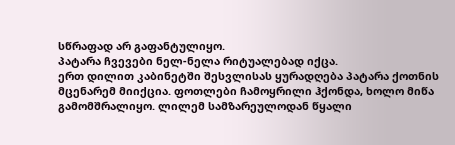სწრაფად არ გაფანტულიყო.
პატარა ჩვევები ნელ-ნელა რიტუალებად იქცა.
ერთ დილით კაბინეტში შესვლისას ყურადღება პატარა ქოთნის მცენარემ მიიქცია. ფოთლები ჩამოყრილი ჰქონდა, ხოლო მიწა გამომშრალიყო. ლილემ სამზარეულოდან წყალი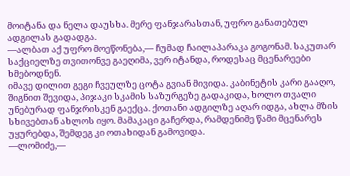მოიტანა და ნელა დაუსხა. მერე ფანჯარასთან, უფრო განათებულ ადგილას გადადგა.
—ალბათ აქ უფრო მოეწონება,— ჩუმად ჩაილაპარაკა გოგონამ. საკუთარ საქციელზე თვითონვე გაეღიმა, ვერ იტანდა, როდესაც მცენარეები ხმებოდნენ.
იმავე დილით გეგი ჩვეულზე ცოტა გვიან მივიდა. კაბინეტის კარი გააღო, შიგნით შევიდა, პიჯაკი სკამის საზურგეზე გადაკიდა, ხოლო თვალი უნებურად ფანჯრისკენ გაექცა. ქოთანი ადგილზე აღარ იდგა, ახლა მზის სხივებთან ახლოს იყო. მამაკაცი გაჩერდა, რამდენიმე წამი მცენარეს უყურებდა, შემდეგ კი ოთახიდან გამოვიდა.
—ლომიძე,—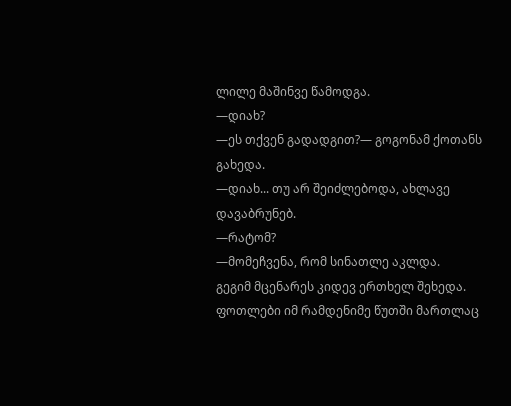ლილე მაშინვე წამოდგა.
—დიახ?
—ეს თქვენ გადადგით?— გოგონამ ქოთანს გახედა.
—დიახ... თუ არ შეიძლებოდა, ახლავე დავაბრუნებ.
—რატომ?
—მომეჩვენა, რომ სინათლე აკლდა.
გეგიმ მცენარეს კიდევ ერთხელ შეხედა. ფოთლები იმ რამდენიმე წუთში მართლაც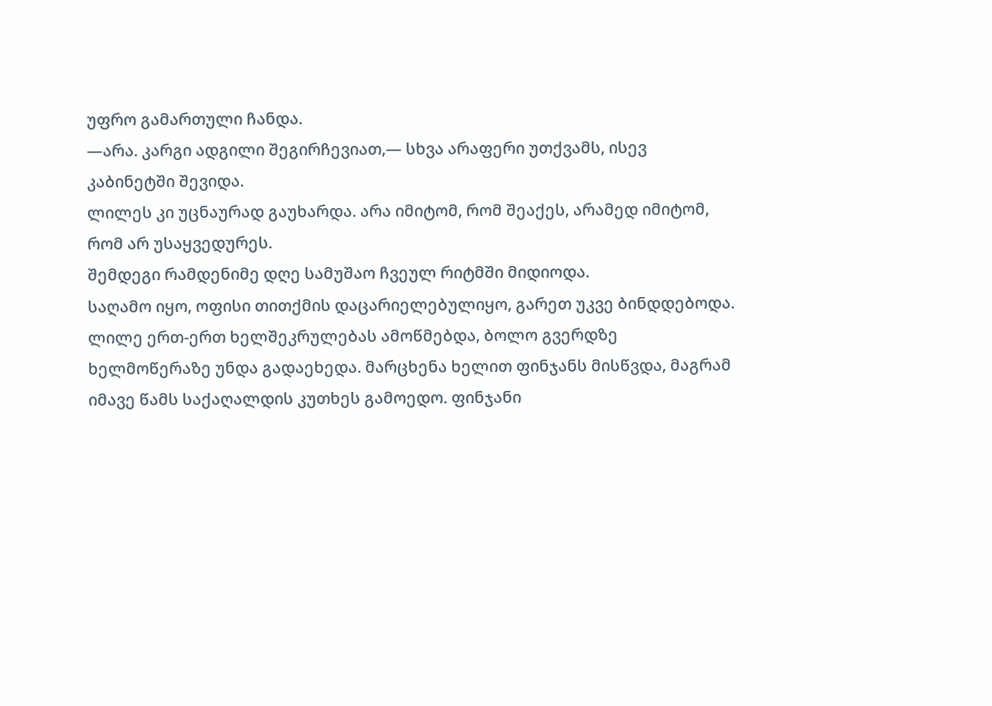უფრო გამართული ჩანდა.
—არა. კარგი ადგილი შეგირჩევიათ,— სხვა არაფერი უთქვამს, ისევ კაბინეტში შევიდა.
ლილეს კი უცნაურად გაუხარდა. არა იმიტომ, რომ შეაქეს, არამედ იმიტომ, რომ არ უსაყვედურეს.
შემდეგი რამდენიმე დღე სამუშაო ჩვეულ რიტმში მიდიოდა.
საღამო იყო, ოფისი თითქმის დაცარიელებულიყო, გარეთ უკვე ბინდდებოდა. ლილე ერთ-ერთ ხელშეკრულებას ამოწმებდა, ბოლო გვერდზე ხელმოწერაზე უნდა გადაეხედა. მარცხენა ხელით ფინჯანს მისწვდა, მაგრამ იმავე წამს საქაღალდის კუთხეს გამოედო. ფინჯანი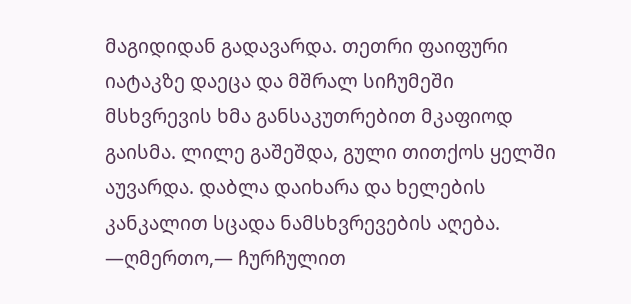მაგიდიდან გადავარდა. თეთრი ფაიფური იატაკზე დაეცა და მშრალ სიჩუმეში მსხვრევის ხმა განსაკუთრებით მკაფიოდ გაისმა. ლილე გაშეშდა, გული თითქოს ყელში აუვარდა. დაბლა დაიხარა და ხელების კანკალით სცადა ნამსხვრევების აღება.
—ღმერთო,— ჩურჩულით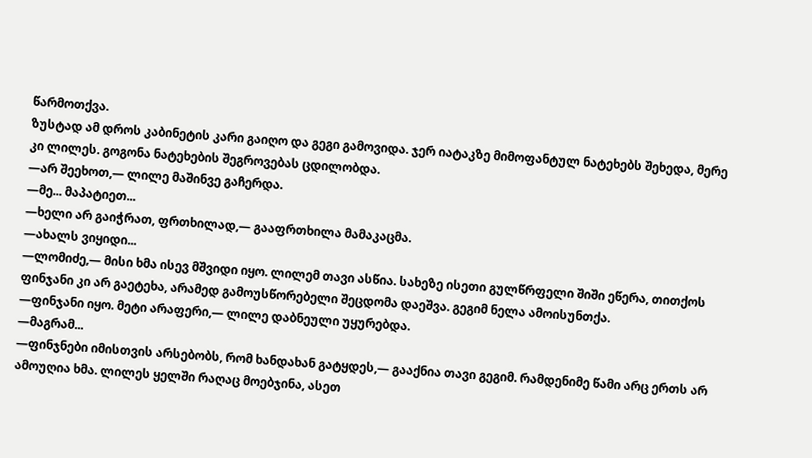წარმოთქვა.
ზუსტად ამ დროს კაბინეტის კარი გაიღო და გეგი გამოვიდა. ჯერ იატაკზე მიმოფანტულ ნატეხებს შეხედა, მერე კი ლილეს. გოგონა ნატეხების შეგროვებას ცდილობდა.
—არ შეეხოთ,— ლილე მაშინვე გაჩერდა.
—მე... მაპატიეთ...
—ხელი არ გაიჭრათ, ფრთხილად,— გააფრთხილა მამაკაცმა.
—ახალს ვიყიდი...
—ლომიძე,— მისი ხმა ისევ მშვიდი იყო. ლილემ თავი ასწია. სახეზე ისეთი გულწრფელი შიში ეწერა, თითქოს ფინჯანი კი არ გაეტეხა, არამედ გამოუსწორებელი შეცდომა დაეშვა. გეგიმ ნელა ამოისუნთქა.
—ფინჯანი იყო. მეტი არაფერი,— ლილე დაბნეული უყურებდა.
—მაგრამ...
—ფინჯნები იმისთვის არსებობს, რომ ხანდახან გატყდეს,— გააქნია თავი გეგიმ. რამდენიმე წამი არც ერთს არ ამოუღია ხმა. ლილეს ყელში რაღაც მოებჯინა, ასეთ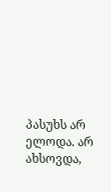პასუხს არ ელოდა. არ ახსოვდა,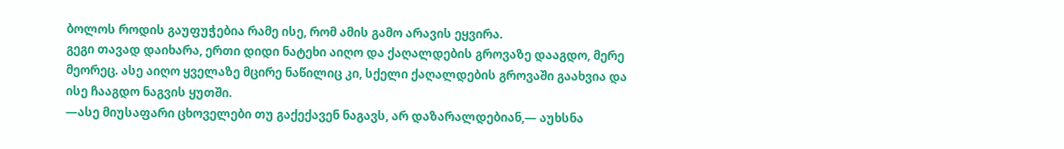ბოლოს როდის გაუფუჭებია რამე ისე, რომ ამის გამო არავის ეყვირა.
გეგი თავად დაიხარა, ერთი დიდი ნატეხი აიღო და ქაღალდების გროვაზე დააგდო, მერე მეორეც. ასე აიღო ყველაზე მცირე ნაწილიც კი, სქელი ქაღალდების გროვაში გაახვია და ისე ჩააგდო ნაგვის ყუთში.
—ასე მიუსაფარი ცხოველები თუ გაქექავენ ნაგავს, არ დაზარალდებიან,— აუხსნა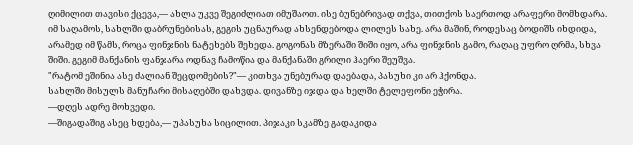ღიმილით თავისი ქცევა,— ახლა უკვე შეგიძლიათ იმუშაოთ. ისე ბუნებრივად თქვა, თითქოს საერთოდ არაფერი მომხდარა.
იმ საღამოს, სახლში დაბრუნებისას, გეგის უცნაურად ახსენდებოდა ლილეს სახე. არა მაშინ, როდესაც ბოდიშს იხდიდა, არამედ იმ წამს, როცა ფინჯნის ნატეხებს შეხედა. გოგონას მზერაში შიში იყო, არა ფინჯნის გამო, რაღაც უფრო ღრმა, სხვა შიში. გეგიმ მანქანის ფანჯარა ოდნავ ჩამოწია და მანქანაში გრილი ჰაერი შეუშვა.
"რატომ ეშინია ასე ძალიან შეცდომების?"— კითხვა უნებურად დაებადა, პასუხი კი არ ჰქონდა.
სახლში მისულს მანუჩარი მისაღებში დახვდა. დივანზე იჯდა და ხელში ტელეფონი ეჭირა.
—დღეს ადრე მოხვედი.
—შიგადაშიგ ასეც ხდება,— უპასუხა სიცილით. პიჯაკი სკამზე გადაკიდა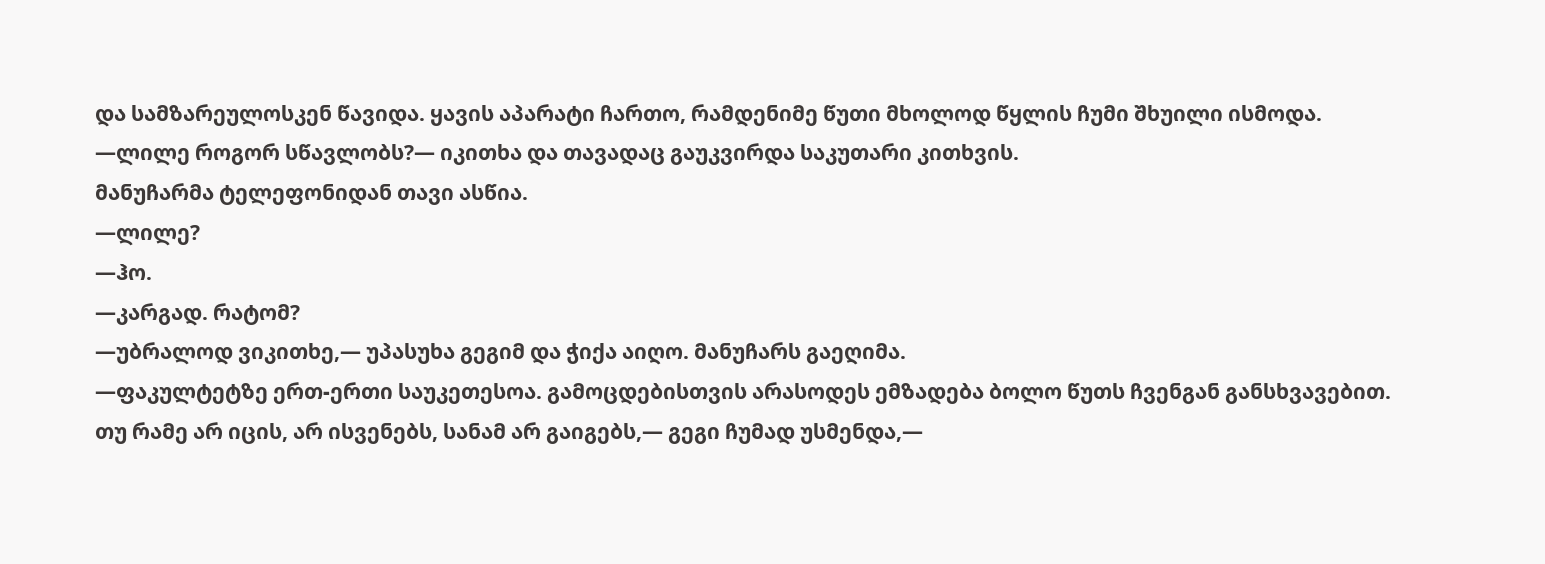და სამზარეულოსკენ წავიდა. ყავის აპარატი ჩართო, რამდენიმე წუთი მხოლოდ წყლის ჩუმი შხუილი ისმოდა.
—ლილე როგორ სწავლობს?— იკითხა და თავადაც გაუკვირდა საკუთარი კითხვის.
მანუჩარმა ტელეფონიდან თავი ასწია.
—ლილე?
—ჰო.
—კარგად. რატომ?
—უბრალოდ ვიკითხე,— უპასუხა გეგიმ და ჭიქა აიღო. მანუჩარს გაეღიმა.
—ფაკულტეტზე ერთ-ერთი საუკეთესოა. გამოცდებისთვის არასოდეს ემზადება ბოლო წუთს ჩვენგან განსხვავებით. თუ რამე არ იცის, არ ისვენებს, სანამ არ გაიგებს,— გეგი ჩუმად უსმენდა,—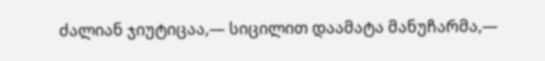ძალიან ჯიუტიცაა,— სიცილით დაამატა მანუჩარმა,—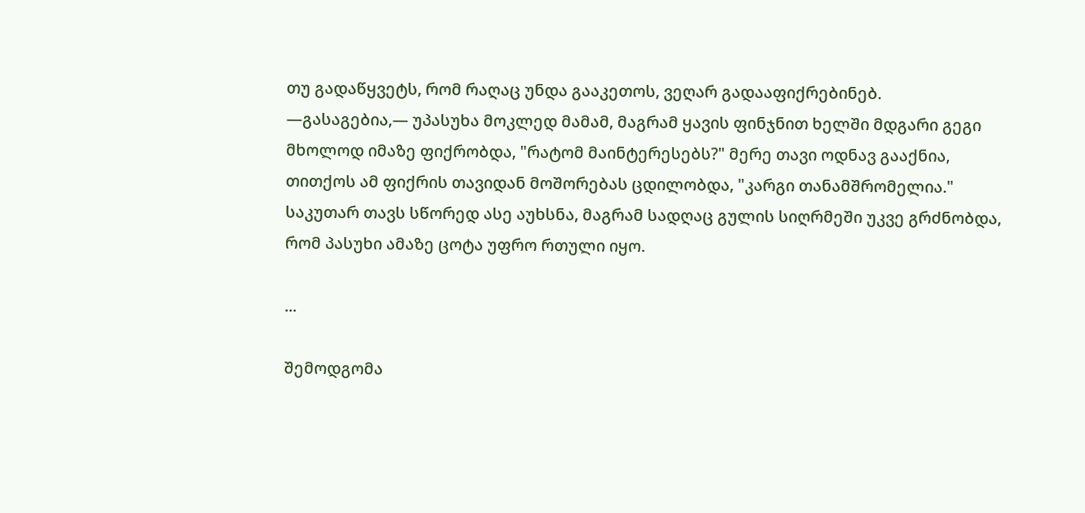თუ გადაწყვეტს, რომ რაღაც უნდა გააკეთოს, ვეღარ გადააფიქრებინებ.
—გასაგებია,— უპასუხა მოკლედ მამამ, მაგრამ ყავის ფინჯნით ხელში მდგარი გეგი მხოლოდ იმაზე ფიქრობდა, "რატომ მაინტერესებს?" მერე თავი ოდნავ გააქნია, თითქოს ამ ფიქრის თავიდან მოშორებას ცდილობდა, "კარგი თანამშრომელია." საკუთარ თავს სწორედ ასე აუხსნა, მაგრამ სადღაც გულის სიღრმეში უკვე გრძნობდა, რომ პასუხი ამაზე ცოტა უფრო რთული იყო.

...

შემოდგომა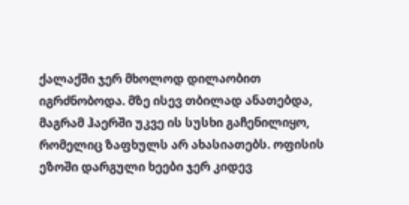ქალაქში ჯერ მხოლოდ დილაობით იგრძნობოდა. მზე ისევ თბილად ანათებდა, მაგრამ ჰაერში უკვე ის სუსხი გაჩენილიყო, რომელიც ზაფხულს არ ახასიათებს. ოფისის ეზოში დარგული ხეები ჯერ კიდევ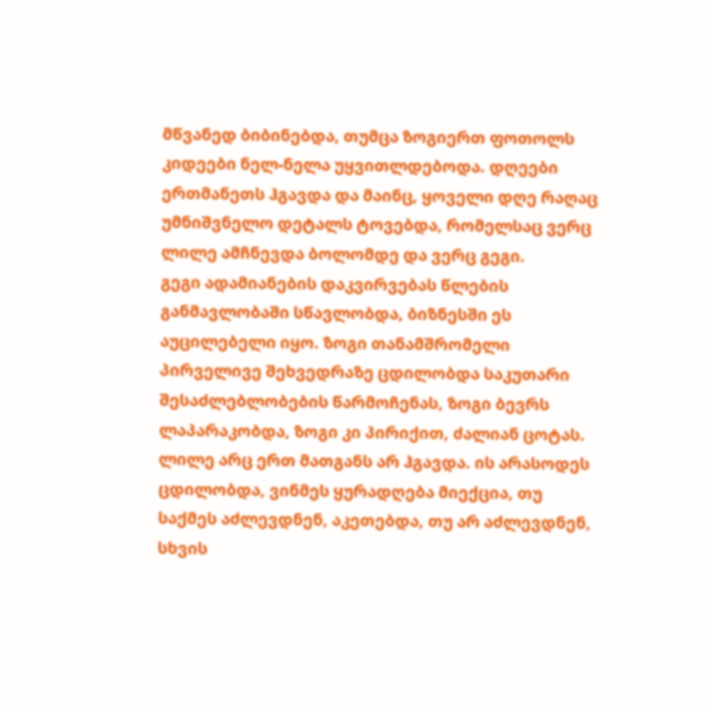მწვანედ ბიბინებდა, თუმცა ზოგიერთ ფოთოლს კიდეები ნელ-ნელა უყვითლდებოდა. დღეები ერთმანეთს ჰგავდა და მაინც, ყოველი დღე რაღაც უმნიშვნელო დეტალს ტოვებდა, რომელსაც ვერც ლილე ამჩნევდა ბოლომდე და ვერც გეგი.
გეგი ადამიანების დაკვირვებას წლების განმავლობაში სწავლობდა, ბიზნესში ეს აუცილებელი იყო. ზოგი თანამშრომელი პირველივე შეხვედრაზე ცდილობდა საკუთარი შესაძლებლობების წარმოჩენას, ზოგი ბევრს ლაპარაკობდა, ზოგი კი პირიქით, ძალიან ცოტას.
ლილე არც ერთ მათგანს არ ჰგავდა. ის არასოდეს ცდილობდა, ვინმეს ყურადღება მიექცია, თუ საქმეს აძლევდნენ, აკეთებდა, თუ არ აძლევდნენ, სხვის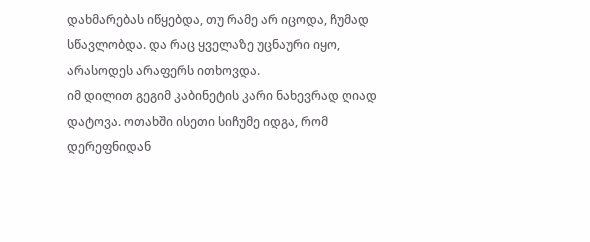დახმარებას იწყებდა, თუ რამე არ იცოდა, ჩუმად სწავლობდა. და რაც ყველაზე უცნაური იყო, არასოდეს არაფერს ითხოვდა.
იმ დილით გეგიმ კაბინეტის კარი ნახევრად ღიად დატოვა. ოთახში ისეთი სიჩუმე იდგა, რომ დერეფნიდან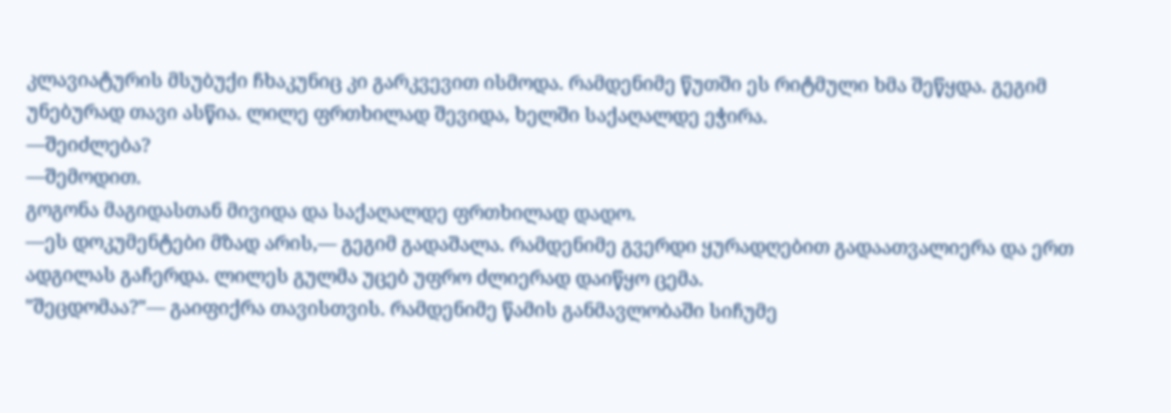კლავიატურის მსუბუქი ჩხაკუნიც კი გარკვევით ისმოდა. რამდენიმე წუთში ეს რიტმული ხმა შეწყდა. გეგიმ უნებურად თავი ასწია. ლილე ფრთხილად შევიდა, ხელში საქაღალდე ეჭირა.
—შეიძლება?
—შემოდით.
გოგონა მაგიდასთან მივიდა და საქაღალდე ფრთხილად დადო.
—ეს დოკუმენტები მზად არის,— გეგიმ გადაშალა. რამდენიმე გვერდი ყურადღებით გადაათვალიერა და ერთ ადგილას გაჩერდა. ლილეს გულმა უცებ უფრო ძლიერად დაიწყო ცემა.
"შეცდომაა?"— გაიფიქრა თავისთვის. რამდენიმე წამის განმავლობაში სიჩუმე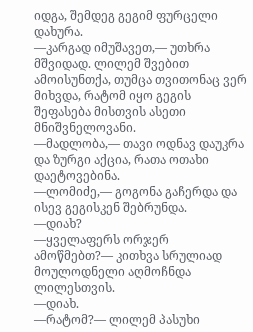იდგა, შემდეგ გეგიმ ფურცელი დახურა.
—კარგად იმუშავეთ,— უთხრა მშვიდად. ლილემ შვებით ამოისუნთქა, თუმცა თვითონაც ვერ მიხვდა, რატომ იყო გეგის შეფასება მისთვის ასეთი მნიშვნელოვანი.
—მადლობა,— თავი ოდნავ დაუკრა და ზურგი აქცია, რათა ოთახი დაეტოვებინა.
—ლომიძე,— გოგონა გაჩერდა და ისევ გეგისკენ შებრუნდა.
—დიახ?
—ყველაფერს ორჯერ ამოწმებთ?— კითხვა სრულიად მოულოდნელი აღმოჩნდა ლილესთვის.
—დიახ.
—რატომ?— ლილემ პასუხი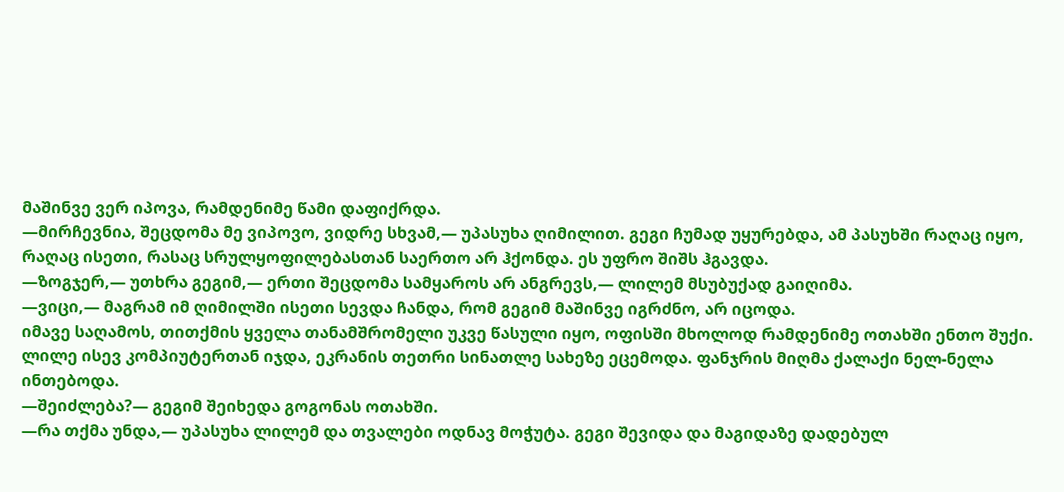მაშინვე ვერ იპოვა, რამდენიმე წამი დაფიქრდა.
—მირჩევნია, შეცდომა მე ვიპოვო, ვიდრე სხვამ,— უპასუხა ღიმილით. გეგი ჩუმად უყურებდა, ამ პასუხში რაღაც იყო, რაღაც ისეთი, რასაც სრულყოფილებასთან საერთო არ ჰქონდა. ეს უფრო შიშს ჰგავდა.
—ზოგჯერ,— უთხრა გეგიმ,— ერთი შეცდომა სამყაროს არ ანგრევს,— ლილემ მსუბუქად გაიღიმა.
—ვიცი,— მაგრამ იმ ღიმილში ისეთი სევდა ჩანდა, რომ გეგიმ მაშინვე იგრძნო, არ იცოდა.
იმავე საღამოს, თითქმის ყველა თანამშრომელი უკვე წასული იყო, ოფისში მხოლოდ რამდენიმე ოთახში ენთო შუქი. ლილე ისევ კომპიუტერთან იჯდა, ეკრანის თეთრი სინათლე სახეზე ეცემოდა. ფანჯრის მიღმა ქალაქი ნელ-ნელა ინთებოდა.
—შეიძლება?— გეგიმ შეიხედა გოგონას ოთახში.
—რა თქმა უნდა,— უპასუხა ლილემ და თვალები ოდნავ მოჭუტა. გეგი შევიდა და მაგიდაზე დადებულ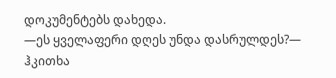დოკუმენტებს დახედა.
—ეს ყველაფერი დღეს უნდა დასრულდეს?— ჰკითხა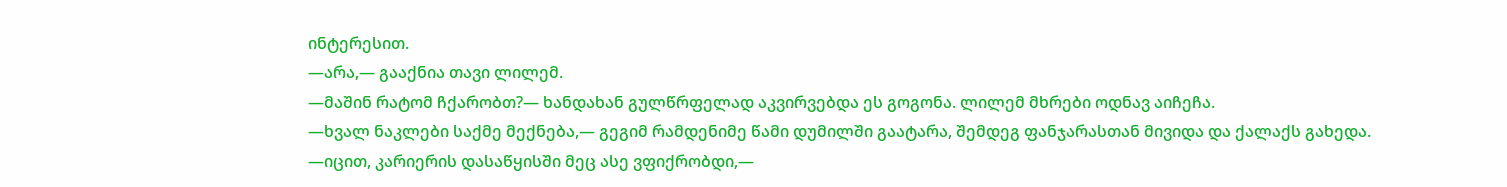ინტერესით.
—არა,— გააქნია თავი ლილემ.
—მაშინ რატომ ჩქარობთ?— ხანდახან გულწრფელად აკვირვებდა ეს გოგონა. ლილემ მხრები ოდნავ აიჩეჩა.
—ხვალ ნაკლები საქმე მექნება,— გეგიმ რამდენიმე წამი დუმილში გაატარა, შემდეგ ფანჯარასთან მივიდა და ქალაქს გახედა.
—იცით, კარიერის დასაწყისში მეც ასე ვფიქრობდი,—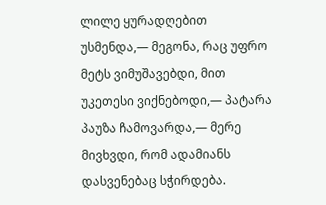ლილე ყურადღებით უსმენდა,— მეგონა, რაც უფრო მეტს ვიმუშავებდი, მით უკეთესი ვიქნებოდი,— პატარა პაუზა ჩამოვარდა,— მერე მივხვდი, რომ ადამიანს დასვენებაც სჭირდება.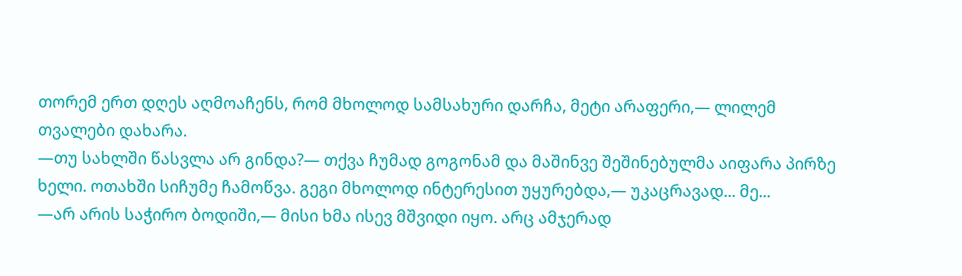თორემ ერთ დღეს აღმოაჩენს, რომ მხოლოდ სამსახური დარჩა, მეტი არაფერი,— ლილემ თვალები დახარა.
—თუ სახლში წასვლა არ გინდა?— თქვა ჩუმად გოგონამ და მაშინვე შეშინებულმა აიფარა პირზე ხელი. ოთახში სიჩუმე ჩამოწვა. გეგი მხოლოდ ინტერესით უყურებდა,— უკაცრავად... მე...
—არ არის საჭირო ბოდიში,— მისი ხმა ისევ მშვიდი იყო. არც ამჯერად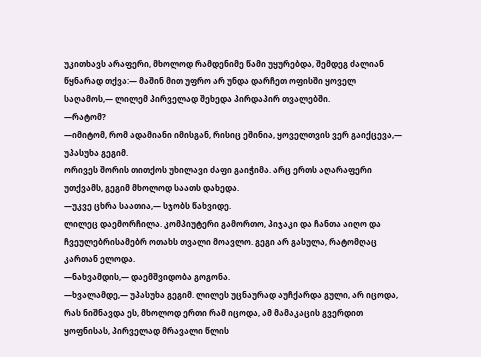უკითხავს არაფერი, მხოლოდ რამდენიმე წამი უყურებდა, შემდეგ ძალიან წყნარად თქვა:— მაშინ მით უფრო არ უნდა დარჩეთ ოფისში ყოველ საღამოს,— ლილემ პირველად შეხედა პირდაპირ თვალებში.
—რატომ?
—იმიტომ, რომ ადამიანი იმისგან, რისიც ეშინია, ყოველთვის ვერ გაიქცევა,— უპასუხა გეგიმ.
ორივეს შორის თითქოს უხილავი ძაფი გაიჭიმა. არც ერთს აღარაფერი უთქვამს, გეგიმ მხოლოდ საათს დახედა.
—უკვე ცხრა საათია,— სჯობს წახვიდე.
ლილეც დაემორჩილა. კომპიუტერი გამორთო, პიჯაკი და ჩანთა აიღო და ჩვეულებრისამებრ ოთახს თვალი მოავლო. გეგი არ გასულა, რატომღაც კართან ელოდა.
—ნახვამდის,— დაემშვიდობა გოგონა.
—ხვალამდე,— უპასუხა გეგიმ. ლილეს უცნაურად აუჩქარდა გული, არ იცოდა, რას ნიშნავდა ეს, მხოლოდ ერთი რამ იცოდა, ამ მამაკაცის გვერდით ყოფნისას, პირველად მრავალი წლის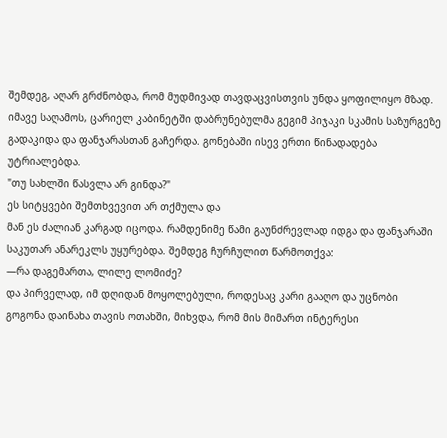შემდეგ, აღარ გრძნობდა, რომ მუდმივად თავდაცვისთვის უნდა ყოფილიყო მზად.
იმავე საღამოს, ცარიელ კაბინეტში დაბრუნებულმა გეგიმ პიჯაკი სკამის საზურგეზე გადაკიდა და ფანჯარასთან გაჩერდა. გონებაში ისევ ერთი წინადადება უტრიალებდა.
"თუ სახლში წასვლა არ გინდა?"
ეს სიტყვები შემთხვევით არ თქმულა და
მან ეს ძალიან კარგად იცოდა. რამდენიმე წამი გაუნძრევლად იდგა და ფანჯარაში საკუთარ ანარეკლს უყურებდა. შემდეგ ჩურჩულით წარმოთქვა:
—რა დაგემართა, ლილე ლომიძე?
და პირველად, იმ დღიდან მოყოლებული, როდესაც კარი გააღო და უცნობი გოგონა დაინახა თავის ოთახში, მიხვდა, რომ მის მიმართ ინტერესი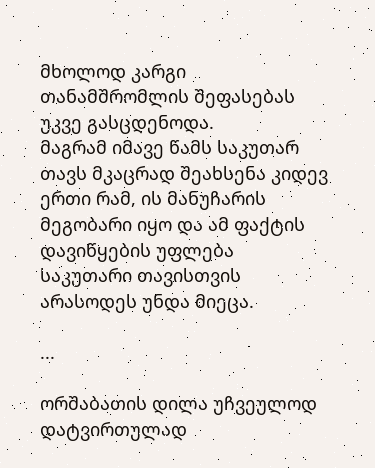მხოლოდ კარგი თანამშრომლის შეფასებას უკვე გასცდენოდა.
მაგრამ იმავე წამს საკუთარ თავს მკაცრად შეახსენა კიდევ ერთი რამ, ის მანუჩარის მეგობარი იყო და ამ ფაქტის დავიწყების უფლება საკუთარი თავისთვის არასოდეს უნდა მიეცა.

...

ორშაბათის დილა უჩვეულოდ დატვირთულად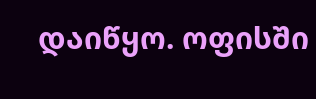დაიწყო. ოფისში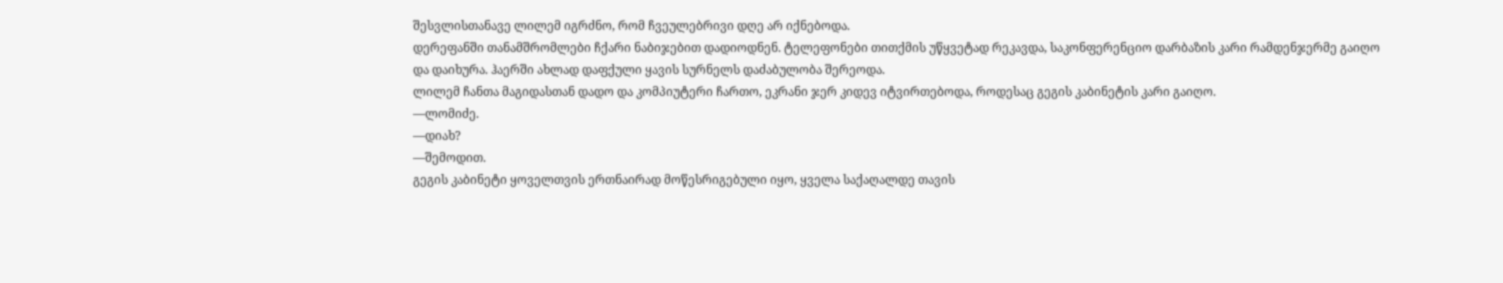შესვლისთანავე ლილემ იგრძნო, რომ ჩვეულებრივი დღე არ იქნებოდა.
დერეფანში თანამშრომლები ჩქარი ნაბიჯებით დადიოდნენ. ტელეფონები თითქმის უწყვეტად რეკავდა, საკონფერენციო დარბაზის კარი რამდენჯერმე გაიღო და დაიხურა. ჰაერში ახლად დაფქული ყავის სურნელს დაძაბულობა შერეოდა.
ლილემ ჩანთა მაგიდასთან დადო და კომპიუტერი ჩართო, ეკრანი ჯერ კიდევ იტვირთებოდა, როდესაც გეგის კაბინეტის კარი გაიღო.
—ლომიძე.
—დიახ?
—შემოდით.
გეგის კაბინეტი ყოველთვის ერთნაირად მოწესრიგებული იყო, ყველა საქაღალდე თავის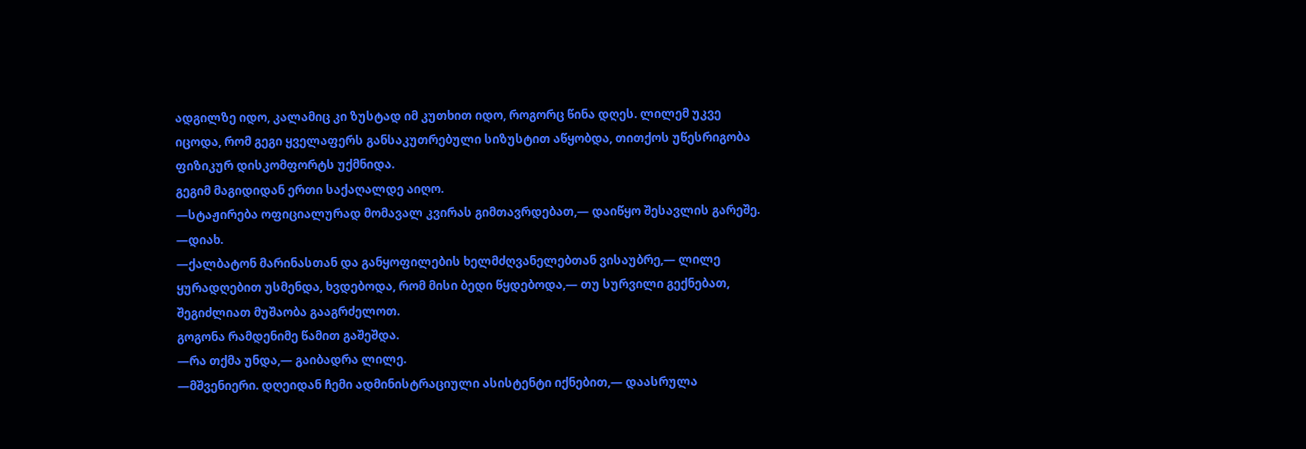ადგილზე იდო, კალამიც კი ზუსტად იმ კუთხით იდო, როგორც წინა დღეს. ლილემ უკვე იცოდა, რომ გეგი ყველაფერს განსაკუთრებული სიზუსტით აწყობდა, თითქოს უწესრიგობა ფიზიკურ დისკომფორტს უქმნიდა.
გეგიმ მაგიდიდან ერთი საქაღალდე აიღო.
—სტაჟირება ოფიციალურად მომავალ კვირას გიმთავრდებათ,— დაიწყო შესავლის გარეშე.
—დიახ.
—ქალბატონ მარინასთან და განყოფილების ხელმძღვანელებთან ვისაუბრე,— ლილე ყურადღებით უსმენდა, ხვდებოდა, რომ მისი ბედი წყდებოდა,— თუ სურვილი გექნებათ, შეგიძლიათ მუშაობა გააგრძელოთ.
გოგონა რამდენიმე წამით გაშეშდა.
—რა თქმა უნდა,— გაიბადრა ლილე.
—მშვენიერი. დღეიდან ჩემი ადმინისტრაციული ასისტენტი იქნებით,— დაასრულა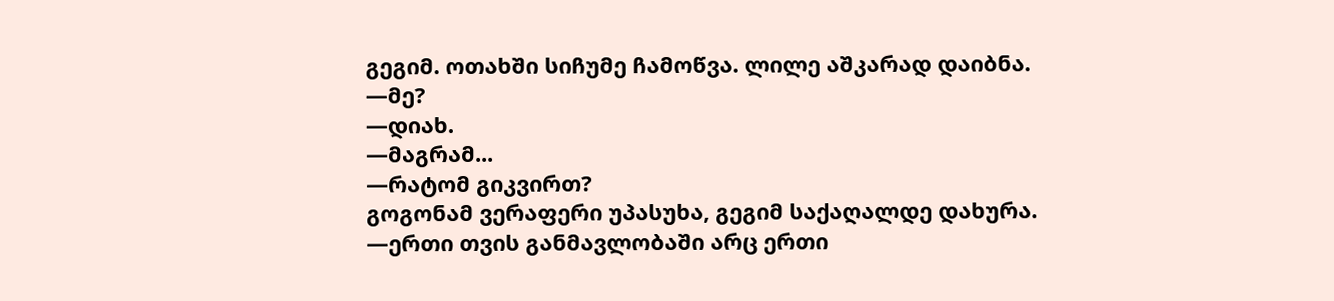გეგიმ. ოთახში სიჩუმე ჩამოწვა. ლილე აშკარად დაიბნა.
—მე?
—დიახ.
—მაგრამ...
—რატომ გიკვირთ?
გოგონამ ვერაფერი უპასუხა, გეგიმ საქაღალდე დახურა.
—ერთი თვის განმავლობაში არც ერთი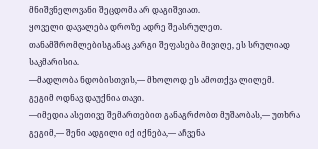მნიშვნელოვანი შეცდომა არ დაგიშვიათ.
ყოველი დავალება დროზე ადრე შეასრულეთ. თანამშრომლებისგანაც კარგი შეფასება მივიღე, ეს სრულიად საკმარისია.
—მადლობა ნდობისთვის,— მხოლოდ ეს ამოთქვა ლილემ.
გეგიმ ოდნავ დაუქნია თავი.
—იმედია ასეთივე შემართებით განაგრძობთ მუშაობას,— უთხრა გეგიმ,— შენი ადგილი იქ იქნება,— აჩვენა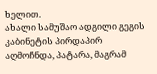ხელით.
ახალი სამუშაო ადგილი გეგის კაბინეტის პირდაპირ აღმოჩნდა, პატარა, მაგრამ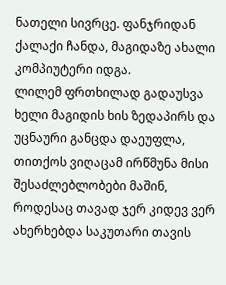ნათელი სივრცე. ფანჯრიდან ქალაქი ჩანდა, მაგიდაზე ახალი კომპიუტერი იდგა.
ლილემ ფრთხილად გადაუსვა ხელი მაგიდის ხის ზედაპირს და უცნაური განცდა დაეუფლა, თითქოს ვიღაცამ ირწმუნა მისი შესაძლებლობები მაშინ, როდესაც თავად ჯერ კიდევ ვერ ახერხებდა საკუთარი თავის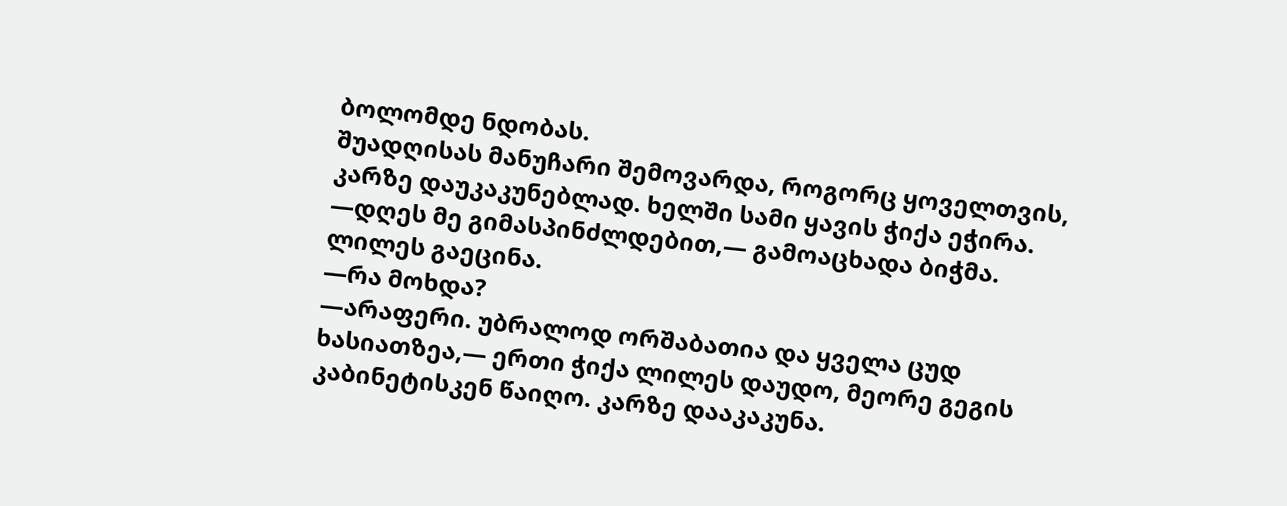ბოლომდე ნდობას.
შუადღისას მანუჩარი შემოვარდა, როგორც ყოველთვის, კარზე დაუკაკუნებლად. ხელში სამი ყავის ჭიქა ეჭირა.
—დღეს მე გიმასპინძლდებით,— გამოაცხადა ბიჭმა. ლილეს გაეცინა.
—რა მოხდა?
—არაფერი. უბრალოდ ორშაბათია და ყველა ცუდ ხასიათზეა,— ერთი ჭიქა ლილეს დაუდო, მეორე გეგის კაბინეტისკენ წაიღო. კარზე დააკაკუნა.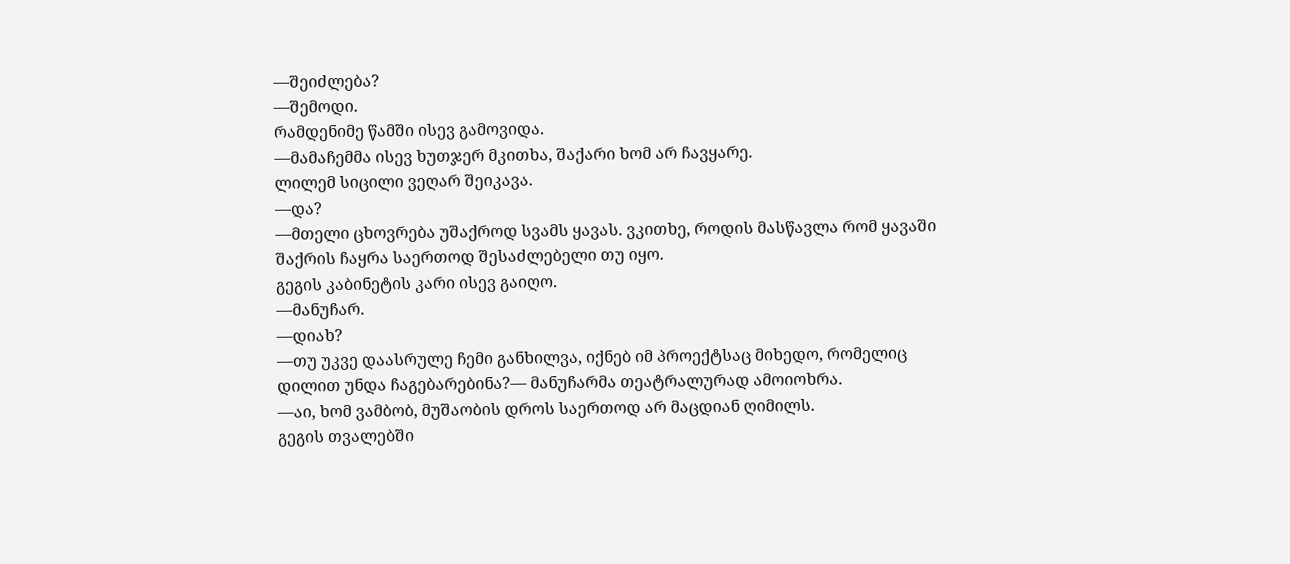—შეიძლება?
—შემოდი.
რამდენიმე წამში ისევ გამოვიდა.
—მამაჩემმა ისევ ხუთჯერ მკითხა, შაქარი ხომ არ ჩავყარე.
ლილემ სიცილი ვეღარ შეიკავა.
—და?
—მთელი ცხოვრება უშაქროდ სვამს ყავას. ვკითხე, როდის მასწავლა რომ ყავაში შაქრის ჩაყრა საერთოდ შესაძლებელი თუ იყო.
გეგის კაბინეტის კარი ისევ გაიღო.
—მანუჩარ.
—დიახ?
—თუ უკვე დაასრულე ჩემი განხილვა, იქნებ იმ პროექტსაც მიხედო, რომელიც დილით უნდა ჩაგებარებინა?— მანუჩარმა თეატრალურად ამოიოხრა.
—აი, ხომ ვამბობ, მუშაობის დროს საერთოდ არ მაცდიან ღიმილს.
გეგის თვალებში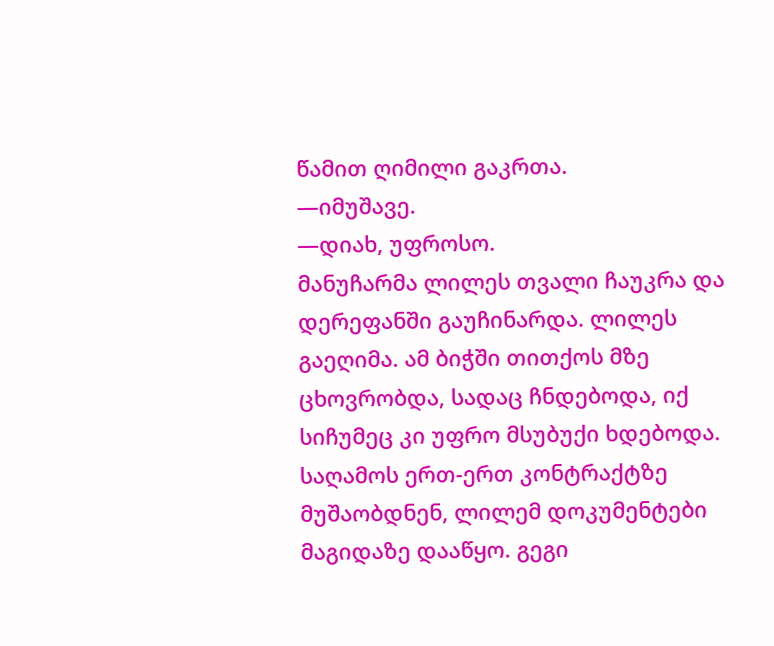წამით ღიმილი გაკრთა.
—იმუშავე.
—დიახ, უფროსო.
მანუჩარმა ლილეს თვალი ჩაუკრა და დერეფანში გაუჩინარდა. ლილეს გაეღიმა. ამ ბიჭში თითქოს მზე ცხოვრობდა, სადაც ჩნდებოდა, იქ სიჩუმეც კი უფრო მსუბუქი ხდებოდა.
საღამოს ერთ-ერთ კონტრაქტზე მუშაობდნენ, ლილემ დოკუმენტები მაგიდაზე დააწყო. გეგი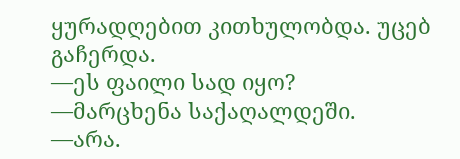ყურადღებით კითხულობდა. უცებ გაჩერდა.
—ეს ფაილი სად იყო?
—მარცხენა საქაღალდეში.
—არა.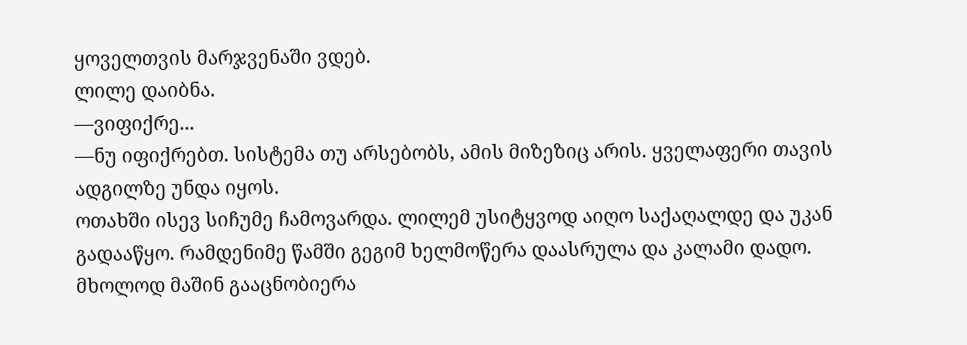ყოველთვის მარჯვენაში ვდებ.
ლილე დაიბნა.
—ვიფიქრე...
—ნუ იფიქრებთ. სისტემა თუ არსებობს, ამის მიზეზიც არის. ყველაფერი თავის ადგილზე უნდა იყოს.
ოთახში ისევ სიჩუმე ჩამოვარდა. ლილემ უსიტყვოდ აიღო საქაღალდე და უკან გადააწყო. რამდენიმე წამში გეგიმ ხელმოწერა დაასრულა და კალამი დადო. მხოლოდ მაშინ გააცნობიერა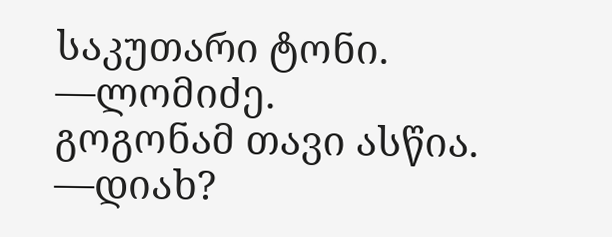საკუთარი ტონი.
—ლომიძე.
გოგონამ თავი ასწია.
—დიახ?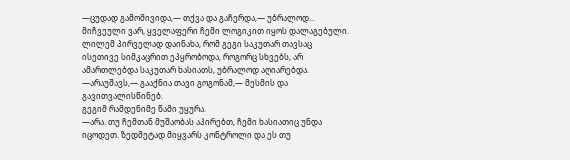—ცუდად გამომივიდა,— თქვა და გაჩერდა,— უბრალოდ... მიჩვეული ვარ, ყველაფერი ჩემი ლოგიკით იყოს დალაგებული.
ლილემ პირველად დაინახა, რომ გეგი საკუთარ თავსაც ისეთივე სიმკაცრით ეპყრობოდა, როგორც სხვებს, არ ამართლებდა საკუთარ ხასიათს, უბრალოდ აღიარებდა.
—არაუშავს,— გააქნია თავი გოგონამ,— მესმის და გავითვალისწინებ.
გეგიმ რამდენიმე წამი უყურა.
—არა. თუ ჩემთან მუშაობას აპირებთ, ჩემი ხასიათიც უნდა იცოდეთ. ზედმეტად მიყვარს კონტროლი და ეს თუ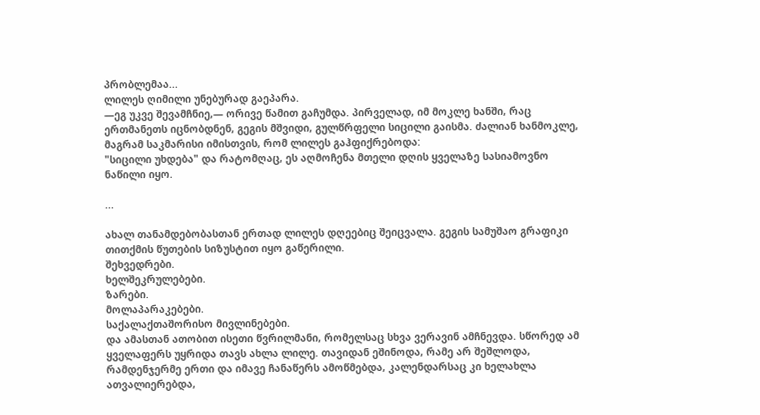პრობლემაა...
ლილეს ღიმილი უნებურად გაეპარა.
—ეგ უკვე შევამჩნიე,— ორივე წამით გაჩუმდა. პირველად, იმ მოკლე ხანში, რაც ერთმანეთს იცნობდნენ, გეგის მშვიდი, გულწრფელი სიცილი გაისმა. ძალიან ხანმოკლე, მაგრამ საკმარისი იმისთვის, რომ ლილეს გაჰფიქრებოდა:
"სიცილი უხდება" და რატომღაც, ეს აღმოჩენა მთელი დღის ყველაზე სასიამოვნო ნაწილი იყო.

...

ახალ თანამდებობასთან ერთად ლილეს დღეებიც შეიცვალა. გეგის სამუშაო გრაფიკი თითქმის წუთების სიზუსტით იყო გაწერილი.
შეხვედრები.
ხელშეკრულებები.
ზარები.
მოლაპარაკებები.
საქალაქთაშორისო მივლინებები.
და ამასთან ათობით ისეთი წვრილმანი, რომელსაც სხვა ვერავინ ამჩნევდა. სწორედ ამ ყველაფერს უყრიდა თავს ახლა ლილე. თავიდან ეშინოდა, რამე არ შეშლოდა, რამდენჯერმე ერთი და იმავე ჩანაწერს ამოწმებდა, კალენდარსაც კი ხელახლა ათვალიერებდა,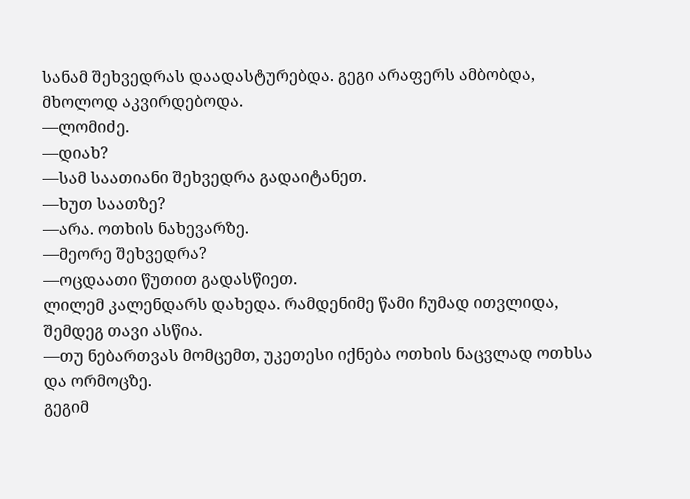სანამ შეხვედრას დაადასტურებდა. გეგი არაფერს ამბობდა, მხოლოდ აკვირდებოდა.
—ლომიძე.
—დიახ?
—სამ საათიანი შეხვედრა გადაიტანეთ.
—ხუთ საათზე?
—არა. ოთხის ნახევარზე.
—მეორე შეხვედრა?
—ოცდაათი წუთით გადასწიეთ.
ლილემ კალენდარს დახედა. რამდენიმე წამი ჩუმად ითვლიდა, შემდეგ თავი ასწია.
—თუ ნებართვას მომცემთ, უკეთესი იქნება ოთხის ნაცვლად ოთხსა და ორმოცზე.
გეგიმ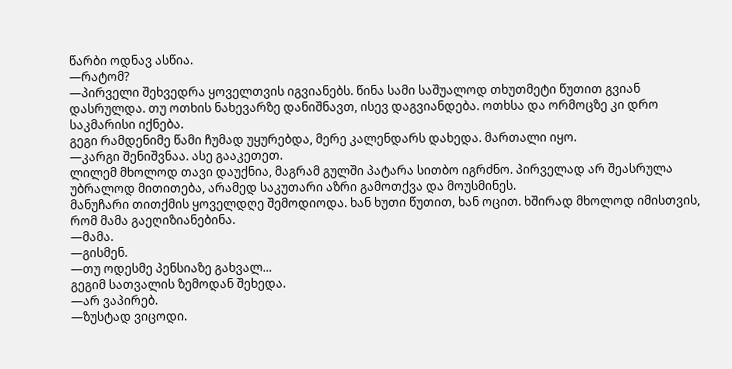წარბი ოდნავ ასწია.
—რატომ?
—პირველი შეხვედრა ყოველთვის იგვიანებს. წინა სამი საშუალოდ თხუთმეტი წუთით გვიან დასრულდა. თუ ოთხის ნახევარზე დანიშნავთ, ისევ დაგვიანდება. ოთხსა და ორმოცზე კი დრო საკმარისი იქნება.
გეგი რამდენიმე წამი ჩუმად უყურებდა, მერე კალენდარს დახედა. მართალი იყო.
—კარგი შენიშვნაა. ასე გააკეთეთ.
ლილემ მხოლოდ თავი დაუქნია, მაგრამ გულში პატარა სითბო იგრძნო. პირველად არ შეასრულა უბრალოდ მითითება, არამედ საკუთარი აზრი გამოთქვა და მოუსმინეს.
მანუჩარი თითქმის ყოველდღე შემოდიოდა. ხან ხუთი წუთით, ხან ოცით. ხშირად მხოლოდ იმისთვის, რომ მამა გაეღიზიანებინა.
—მამა.
—გისმენ.
—თუ ოდესმე პენსიაზე გახვალ...
გეგიმ სათვალის ზემოდან შეხედა.
—არ ვაპირებ.
—ზუსტად ვიცოდი.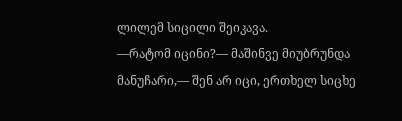ლილემ სიცილი შეიკავა.
—რატომ იცინი?— მაშინვე მიუბრუნდა მანუჩარი,— შენ არ იცი, ერთხელ სიცხე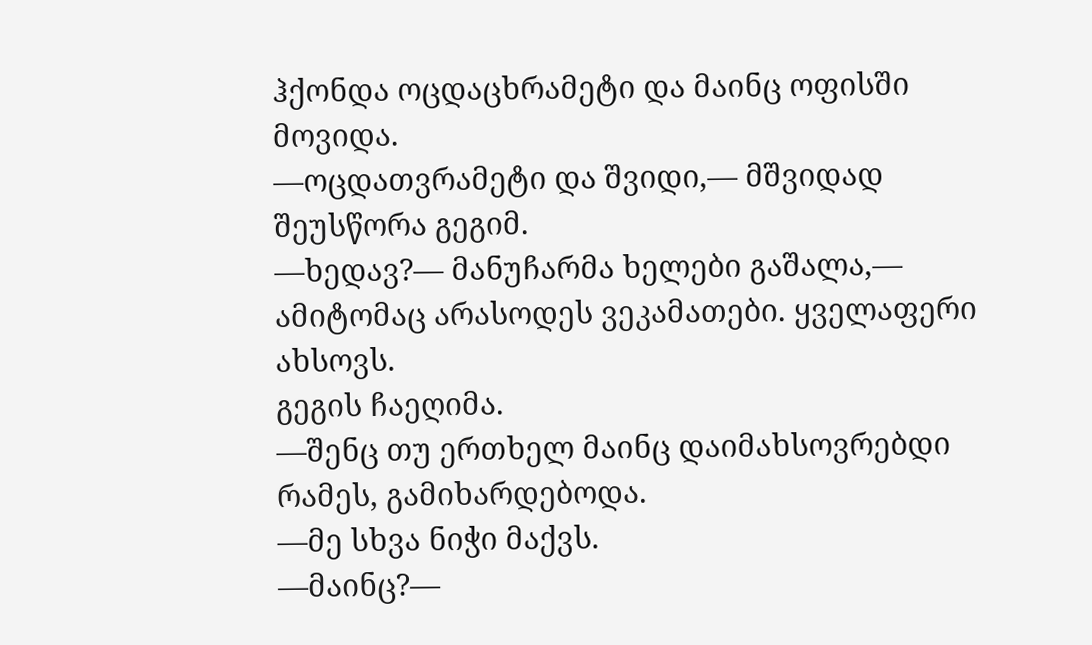ჰქონდა ოცდაცხრამეტი და მაინც ოფისში მოვიდა.
—ოცდათვრამეტი და შვიდი,— მშვიდად შეუსწორა გეგიმ.
—ხედავ?— მანუჩარმა ხელები გაშალა,— ამიტომაც არასოდეს ვეკამათები. ყველაფერი ახსოვს.
გეგის ჩაეღიმა.
—შენც თუ ერთხელ მაინც დაიმახსოვრებდი რამეს, გამიხარდებოდა.
—მე სხვა ნიჭი მაქვს.
—მაინც?—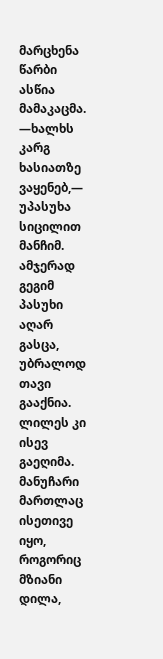მარცხენა წარბი ასწია მამაკაცმა.
—ხალხს კარგ ხასიათზე ვაყენებ,— უპასუხა სიცილით მანჩიმ. ამჯერად გეგიმ პასუხი აღარ გასცა, უბრალოდ თავი გააქნია.
ლილეს კი ისევ გაეღიმა. მანუჩარი მართლაც ისეთივე იყო, როგორიც მზიანი დილა,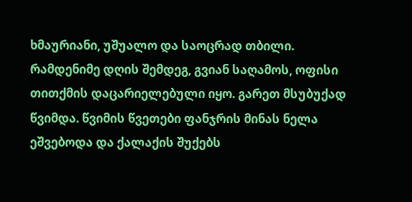ხმაურიანი, უშუალო და საოცრად თბილი.
რამდენიმე დღის შემდეგ, გვიან საღამოს, ოფისი თითქმის დაცარიელებული იყო. გარეთ მსუბუქად წვიმდა. წვიმის წვეთები ფანჯრის მინას ნელა ეშვებოდა და ქალაქის შუქებს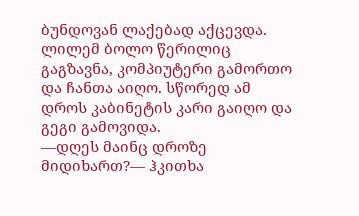ბუნდოვან ლაქებად აქცევდა.
ლილემ ბოლო წერილიც გაგზავნა, კომპიუტერი გამორთო და ჩანთა აიღო. სწორედ ამ დროს კაბინეტის კარი გაიღო და გეგი გამოვიდა.
—დღეს მაინც დროზე მიდიხართ?— ჰკითხა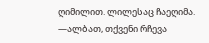ღიმილით. ლილესაც ჩაეღიმა.
—ალბათ, თქვენი რჩევა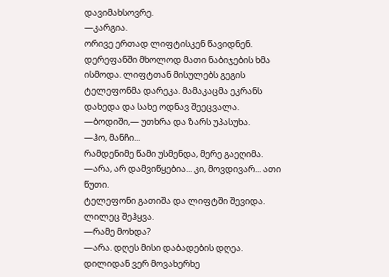დავიმახსოვრე.
—კარგია.
ორივე ერთად ლიფტისკენ წავიდნენ. დერეფანში მხოლოდ მათი ნაბიჯების ხმა ისმოდა. ლიფტთან მისულებს გეგის ტელეფონმა დარეკა. მამაკაცმა ეკრანს დახედა და სახე ოდნავ შეეცვალა.
—ბოდიში,— უთხრა და ზარს უპასუხა.
—ჰო, მანჩი...
რამდენიმე წამი უსმენდა, მერე გაეღიმა.
—არა, არ დამვიწყებია... კი, მოვდივარ... ათი წუთი.
ტელეფონი გათიშა და ლიფტში შევიდა. ლილეც შეჰყვა.
—რამე მოხდა?
—არა. დღეს მისი დაბადების დღეა. დილიდან ვერ მოვახერხე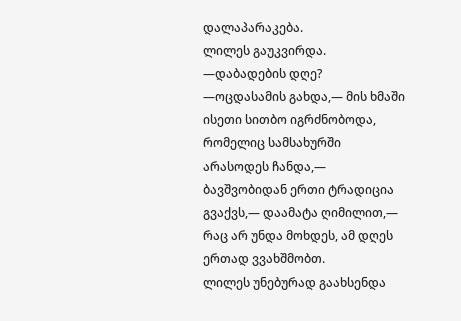დალაპარაკება.
ლილეს გაუკვირდა.
—დაბადების დღე?
—ოცდასამის გახდა,— მის ხმაში ისეთი სითბო იგრძნობოდა, რომელიც სამსახურში არასოდეს ჩანდა,— ბავშვობიდან ერთი ტრადიცია გვაქვს,— დაამატა ღიმილით,— რაც არ უნდა მოხდეს, ამ დღეს ერთად ვვახშმობთ.
ლილეს უნებურად გაახსენდა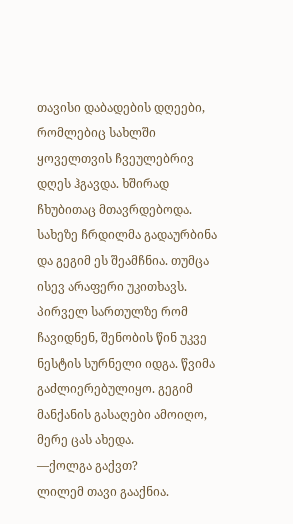თავისი დაბადების დღეები, რომლებიც სახლში ყოველთვის ჩვეულებრივ დღეს ჰგავდა. ხშირად ჩხუბითაც მთავრდებოდა. სახეზე ჩრდილმა გადაურბინა და გეგიმ ეს შეამჩნია. თუმცა ისევ არაფერი უკითხავს.
პირველ სართულზე რომ ჩავიდნენ, შენობის წინ უკვე ნესტის სურნელი იდგა. წვიმა გაძლიერებულიყო. გეგიმ მანქანის გასაღები ამოიღო, მერე ცას ახედა.
—ქოლგა გაქვთ?
ლილემ თავი გააქნია.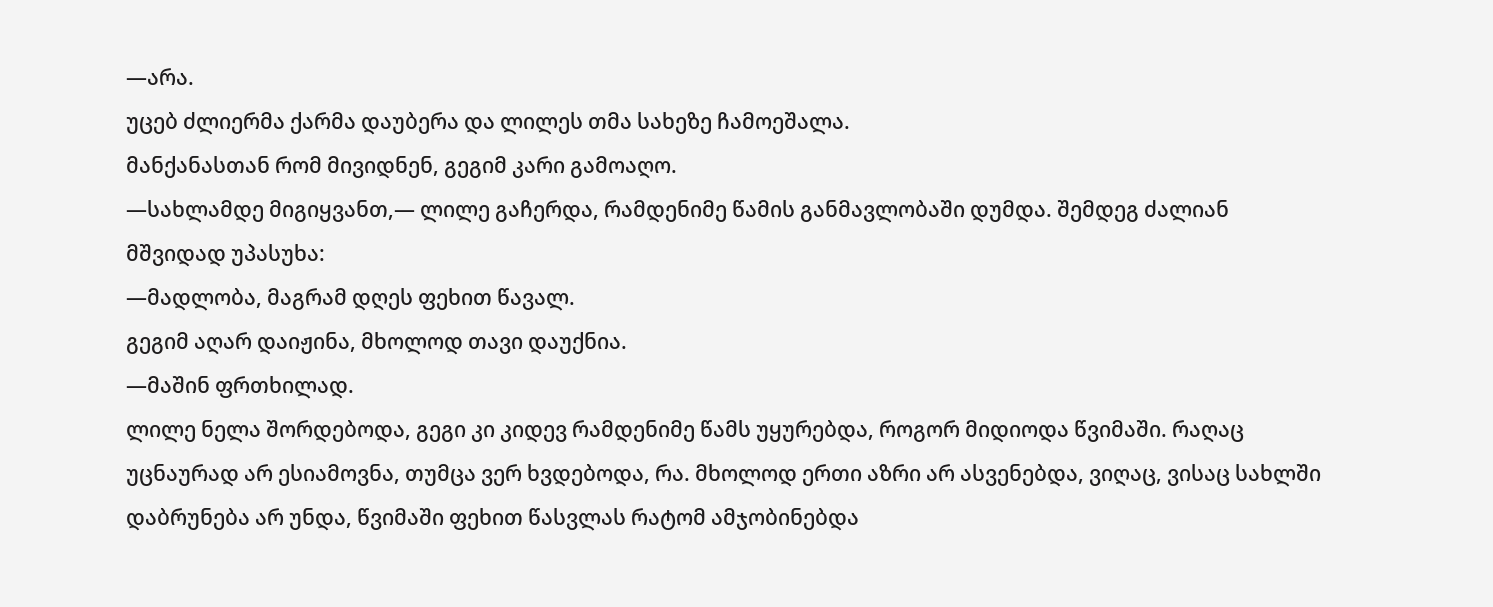—არა.
უცებ ძლიერმა ქარმა დაუბერა და ლილეს თმა სახეზე ჩამოეშალა.
მანქანასთან რომ მივიდნენ, გეგიმ კარი გამოაღო.
—სახლამდე მიგიყვანთ,— ლილე გაჩერდა, რამდენიმე წამის განმავლობაში დუმდა. შემდეგ ძალიან მშვიდად უპასუხა:
—მადლობა, მაგრამ დღეს ფეხით წავალ.
გეგიმ აღარ დაიჟინა, მხოლოდ თავი დაუქნია.
—მაშინ ფრთხილად.
ლილე ნელა შორდებოდა, გეგი კი კიდევ რამდენიმე წამს უყურებდა, როგორ მიდიოდა წვიმაში. რაღაც უცნაურად არ ესიამოვნა, თუმცა ვერ ხვდებოდა, რა. მხოლოდ ერთი აზრი არ ასვენებდა, ვიღაც, ვისაც სახლში დაბრუნება არ უნდა, წვიმაში ფეხით წასვლას რატომ ამჯობინებდა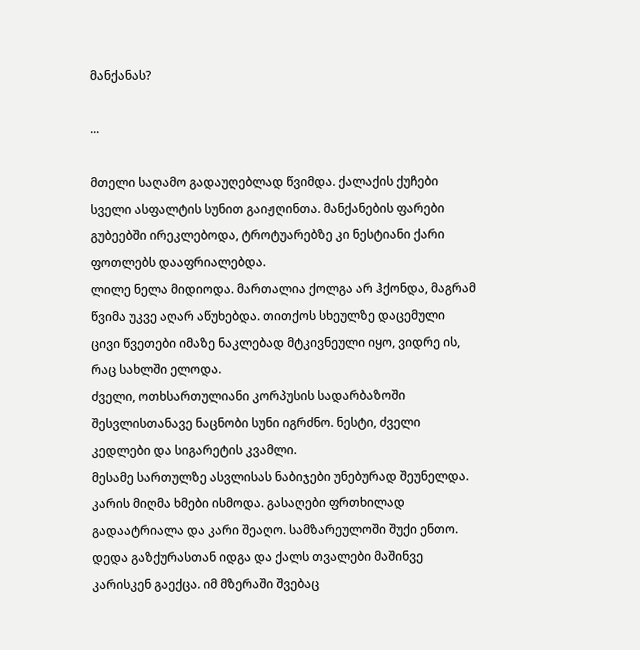მანქანას?

...

მთელი საღამო გადაუღებლად წვიმდა. ქალაქის ქუჩები სველი ასფალტის სუნით გაიჟღინთა. მანქანების ფარები გუბეებში ირეკლებოდა, ტროტუარებზე კი ნესტიანი ქარი ფოთლებს დააფრიალებდა.
ლილე ნელა მიდიოდა. მართალია ქოლგა არ ჰქონდა, მაგრამ წვიმა უკვე აღარ აწუხებდა. თითქოს სხეულზე დაცემული ცივი წვეთები იმაზე ნაკლებად მტკივნეული იყო, ვიდრე ის, რაც სახლში ელოდა.
ძველი, ოთხსართულიანი კორპუსის სადარბაზოში შესვლისთანავე ნაცნობი სუნი იგრძნო. ნესტი, ძველი კედლები და სიგარეტის კვამლი.
მესამე სართულზე ასვლისას ნაბიჯები უნებურად შეუნელდა. კარის მიღმა ხმები ისმოდა. გასაღები ფრთხილად გადაატრიალა და კარი შეაღო. სამზარეულოში შუქი ენთო. დედა გაზქურასთან იდგა და ქალს თვალები მაშინვე კარისკენ გაექცა. იმ მზერაში შვებაც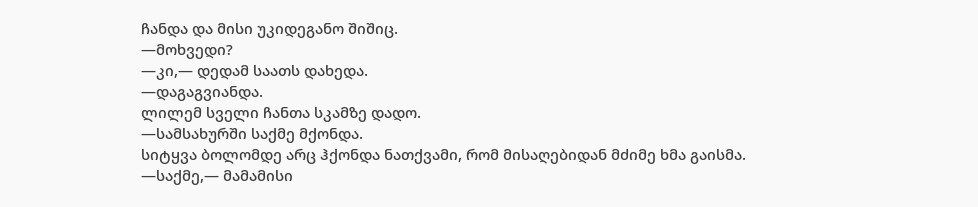ჩანდა და მისი უკიდეგანო შიშიც.
—მოხვედი?
—კი,— დედამ საათს დახედა.
—დაგაგვიანდა.
ლილემ სველი ჩანთა სკამზე დადო.
—სამსახურში საქმე მქონდა.
სიტყვა ბოლომდე არც ჰქონდა ნათქვამი, რომ მისაღებიდან მძიმე ხმა გაისმა.
—საქმე,— მამამისი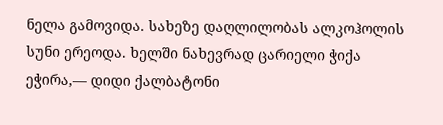ნელა გამოვიდა. სახეზე დაღლილობას ალკოჰოლის სუნი ერეოდა. ხელში ნახევრად ცარიელი ჭიქა ეჭირა,— დიდი ქალბატონი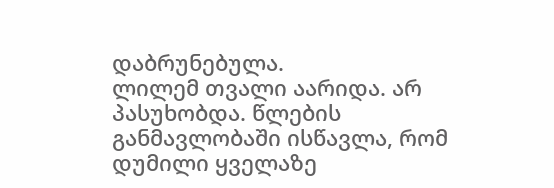დაბრუნებულა.
ლილემ თვალი აარიდა. არ პასუხობდა. წლების განმავლობაში ისწავლა, რომ დუმილი ყველაზე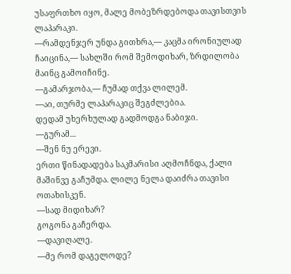უსაფრთხო იყო, მალე მობეზრდებოდა თავისთვის ლაპარაკი.
—რამდენჯერ უნდა გითხრა,— კაცმა ირონიულად ჩაიცინა,— სახლში რომ შემოდიხარ, ზრდილობა მაინც გამოიჩინე.
—გამარჯობა,— ჩუმად თქვა ლილემ.
—აი, თურმე ლაპარაკიც შეგძლებია.
დედამ უხერხულად გადმოდგა ნაბიჯი.
—გურამ...
—შენ ნუ ერევი.
ერთი წინადადება საკმარისი აღმოჩნდა, ქალი მაშინვე გაჩუმდა. ლილე ნელა დაიძრა თავისი ოთახისკენ.
—სად მიდიხარ?
გოგონა გაჩერდა.
—დავიღალე.
—მე რომ დაგელოდე?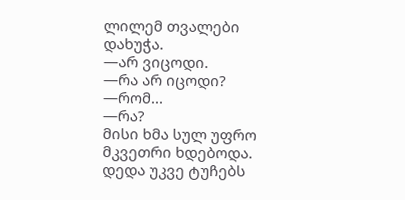ლილემ თვალები დახუჭა.
—არ ვიცოდი.
—რა არ იცოდი?
—რომ...
—რა?
მისი ხმა სულ უფრო მკვეთრი ხდებოდა. დედა უკვე ტუჩებს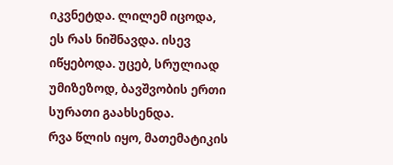იკვნეტდა. ლილემ იცოდა, ეს რას ნიშნავდა. ისევ იწყებოდა. უცებ, სრულიად უმიზეზოდ, ბავშვობის ერთი სურათი გაახსენდა.
რვა წლის იყო, მათემატიკის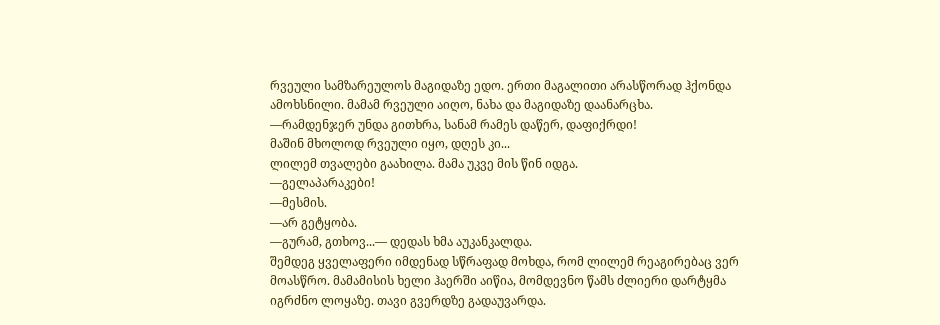რვეული სამზარეულოს მაგიდაზე ედო. ერთი მაგალითი არასწორად ჰქონდა ამოხსნილი. მამამ რვეული აიღო, ნახა და მაგიდაზე დაანარცხა.
—რამდენჯერ უნდა გითხრა, სანამ რამეს დაწერ, დაფიქრდი!
მაშინ მხოლოდ რვეული იყო, დღეს კი...
ლილემ თვალები გაახილა. მამა უკვე მის წინ იდგა.
—გელაპარაკები!
—მესმის.
—არ გეტყობა.
—გურამ, გთხოვ...— დედას ხმა აუკანკალდა.
შემდეგ ყველაფერი იმდენად სწრაფად მოხდა, რომ ლილემ რეაგირებაც ვერ მოასწრო. მამამისის ხელი ჰაერში აიწია, მომდევნო წამს ძლიერი დარტყმა იგრძნო ლოყაზე. თავი გვერდზე გადაუვარდა.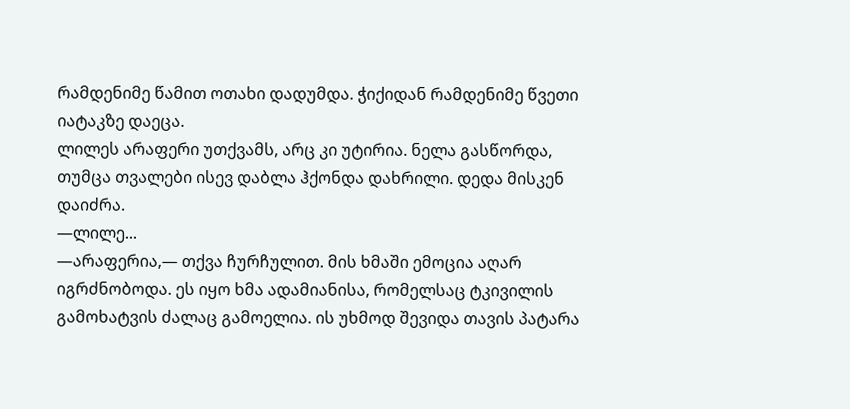რამდენიმე წამით ოთახი დადუმდა. ჭიქიდან რამდენიმე წვეთი იატაკზე დაეცა.
ლილეს არაფერი უთქვამს, არც კი უტირია. ნელა გასწორდა, თუმცა თვალები ისევ დაბლა ჰქონდა დახრილი. დედა მისკენ დაიძრა.
—ლილე...
—არაფერია,— თქვა ჩურჩულით. მის ხმაში ემოცია აღარ იგრძნობოდა. ეს იყო ხმა ადამიანისა, რომელსაც ტკივილის გამოხატვის ძალაც გამოელია. ის უხმოდ შევიდა თავის პატარა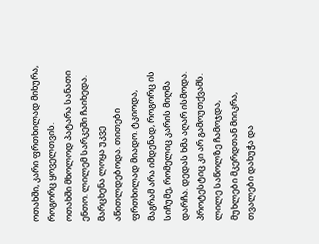ოთახში, კარი ფრთხილად მიხურა, როგორც ყოველთვის.
ოთახში მხოლოდ პატარა სანათი ენთო. ლილემ სარკეში ჩაიხედა. მარცხენა ლოყა უკვე აწითლდებოდა. თითები ფრთხილად მიადო. ტკიოდა, მაგრამ არა იმდენად, როგორც ის სიჩუმე, რომელიც კარის მიღმა დარჩა. დედას ხმა აღარ ისმოდა. პროტესტიც კი არ გამოუთქვამს.
ლილე საწოლზე ჩამოჯდა, მუხლები მკერდთან მიიკრა, თვალები დახუჭა და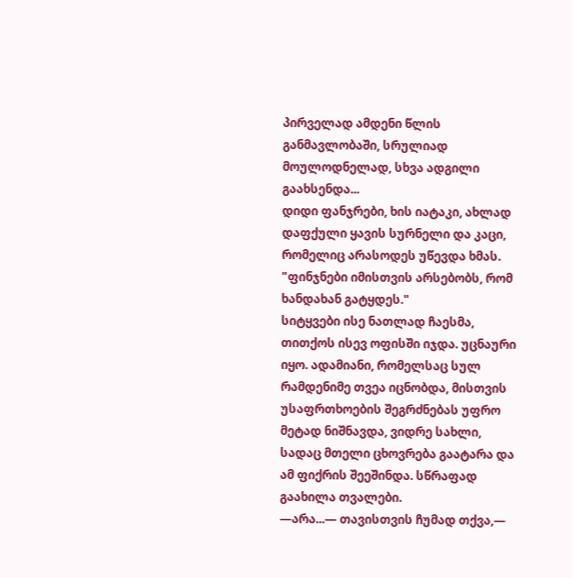პირველად ამდენი წლის განმავლობაში, სრულიად მოულოდნელად, სხვა ადგილი გაახსენდა...
დიდი ფანჯრები, ხის იატაკი, ახლად დაფქული ყავის სურნელი და კაცი, რომელიც არასოდეს უწევდა ხმას.
"ფინჯნები იმისთვის არსებობს, რომ ხანდახან გატყდეს."
სიტყვები ისე ნათლად ჩაესმა, თითქოს ისევ ოფისში იჯდა. უცნაური იყო. ადამიანი, რომელსაც სულ რამდენიმე თვეა იცნობდა, მისთვის უსაფრთხოების შეგრძნებას უფრო მეტად ნიშნავდა, ვიდრე სახლი, სადაც მთელი ცხოვრება გაატარა და ამ ფიქრის შეეშინდა. სწრაფად გაახილა თვალები.
—არა...— თავისთვის ჩუმად თქვა,—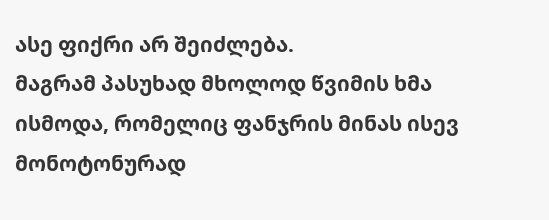ასე ფიქრი არ შეიძლება.
მაგრამ პასუხად მხოლოდ წვიმის ხმა ისმოდა, რომელიც ფანჯრის მინას ისევ მონოტონურად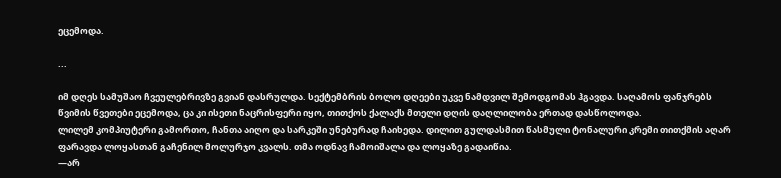ეცემოდა.

...

იმ დღეს სამუშაო ჩვეულებრივზე გვიან დასრულდა. სექტემბრის ბოლო დღეები უკვე ნამდვილ შემოდგომას ჰგავდა. საღამოს ფანჯრებს წვიმის წვეთები ეცემოდა, ცა კი ისეთი ნაცრისფერი იყო, თითქოს ქალაქს მთელი დღის დაღლილობა ერთად დასწოლოდა.
ლილემ კომპიუტერი გამორთო, ჩანთა აიღო და სარკეში უნებურად ჩაიხედა. დილით გულდასმით წასმული ტონალური კრემი თითქმის აღარ ფარავდა ლოყასთან გაჩენილ მოლურჯო კვალს. თმა ოდნავ ჩამოიშალა და ლოყაზე გადაიწია.
—არ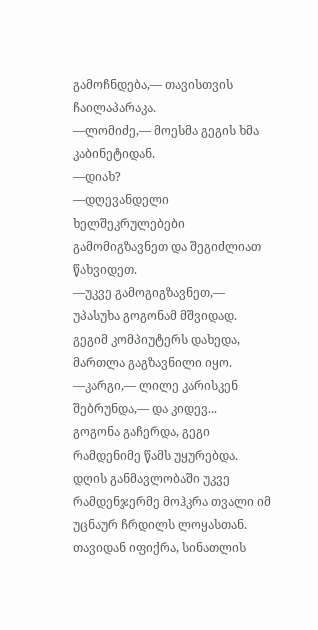გამოჩნდება,— თავისთვის ჩაილაპარაკა.
—ლომიძე,— მოესმა გეგის ხმა კაბინეტიდან.
—დიახ?
—დღევანდელი ხელშეკრულებები გამომიგზავნეთ და შეგიძლიათ წახვიდეთ.
—უკვე გამოგიგზავნეთ,— უპასუხა გოგონამ მშვიდად. გეგიმ კომპიუტერს დახედა, მართლა გაგზავნილი იყო.
—კარგი,— ლილე კარისკენ შებრუნდა,— და კიდევ...
გოგონა გაჩერდა, გეგი რამდენიმე წამს უყურებდა. დღის განმავლობაში უკვე რამდენჯერმე მოჰკრა თვალი იმ უცნაურ ჩრდილს ლოყასთან. თავიდან იფიქრა, სინათლის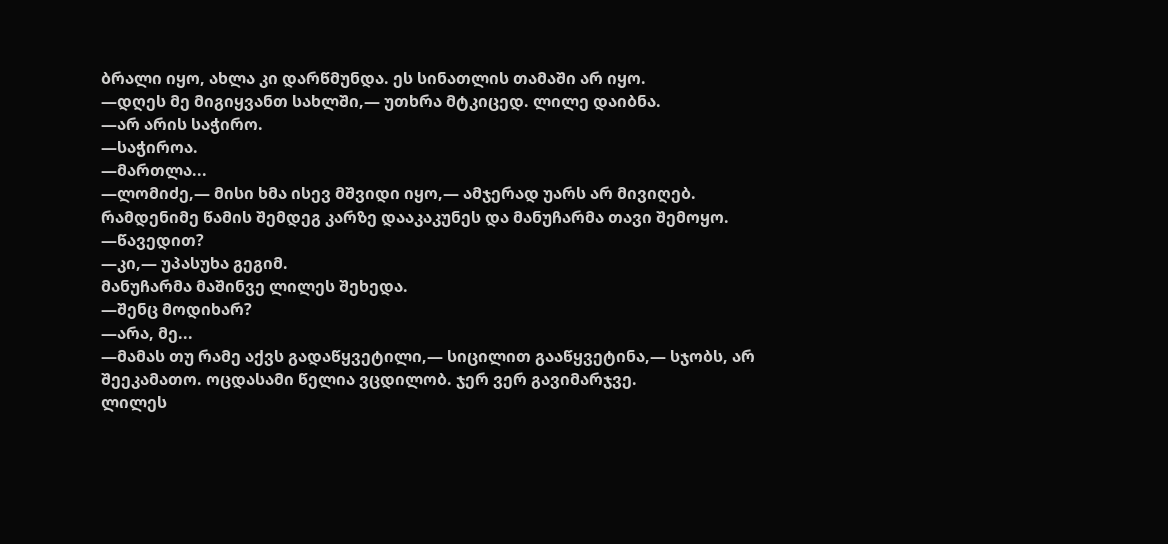ბრალი იყო, ახლა კი დარწმუნდა. ეს სინათლის თამაში არ იყო.
—დღეს მე მიგიყვანთ სახლში,— უთხრა მტკიცედ. ლილე დაიბნა.
—არ არის საჭირო.
—საჭიროა.
—მართლა...
—ლომიძე,— მისი ხმა ისევ მშვიდი იყო,— ამჯერად უარს არ მივიღებ.
რამდენიმე წამის შემდეგ კარზე დააკაკუნეს და მანუჩარმა თავი შემოყო.
—წავედით?
—კი,— უპასუხა გეგიმ.
მანუჩარმა მაშინვე ლილეს შეხედა.
—შენც მოდიხარ?
—არა, მე...
—მამას თუ რამე აქვს გადაწყვეტილი,— სიცილით გააწყვეტინა,— სჯობს, არ შეეკამათო. ოცდასამი წელია ვცდილობ. ჯერ ვერ გავიმარჯვე.
ლილეს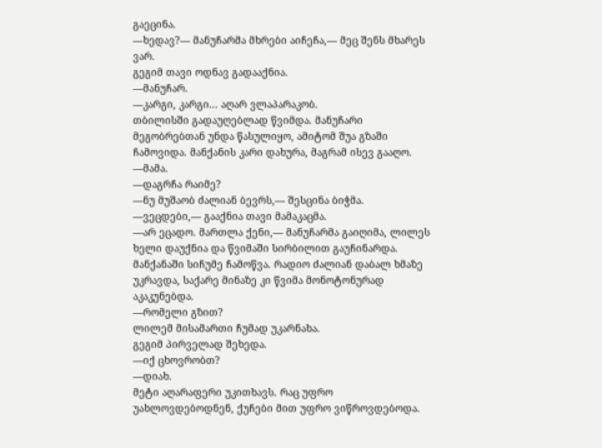გაეცინა.
—ხედავ?— მანუჩარმა მხრები აიჩეჩა,— მეც შენს მხარეს ვარ.
გეგიმ თავი ოდნავ გადააქნია.
—მანუჩარ.
—კარგი, კარგი... აღარ ვლაპარაკობ.
თბილისში გადაუღებლად წვიმდა. მანუჩარი მეგობრებთან უნდა წასულიყო, ამიტომ შუა გზაში ჩამოვიდა. მანქანის კარი დახურა, მაგრამ ისევ გააღო.
—მამა.
—დაგრჩა რაიმე?
—ნუ მუშაობ ძალიან ბევრს,— შესცინა ბიჭმა.
—ვეცდები,— გააქნია თავი მამაკაცმა.
—არ ეცადო. მართლა ქენი,— მანუჩარმა გაიღიმა, ლილეს ხელი დაუქნია და წვიმაში სირბილით გაუჩინარდა.
მანქანაში სიჩუმე ჩამოწვა. რადიო ძალიან დაბალ ხმაზე უკრავდა, საქარე მინაზე კი წვიმა მონოტონურად აკაკუნებდა.
—რომელი გზით?
ლილემ მისამართი ჩუმად უკარნახა.
გეგიმ პირველად შეხედა.
—იქ ცხოვრობთ?
—დიახ.
მეტი აღარაფერი უკითხავს. რაც უფრო უახლოვდებოდნენ, ქუჩები მით უფრო ვიწროვდებოდა.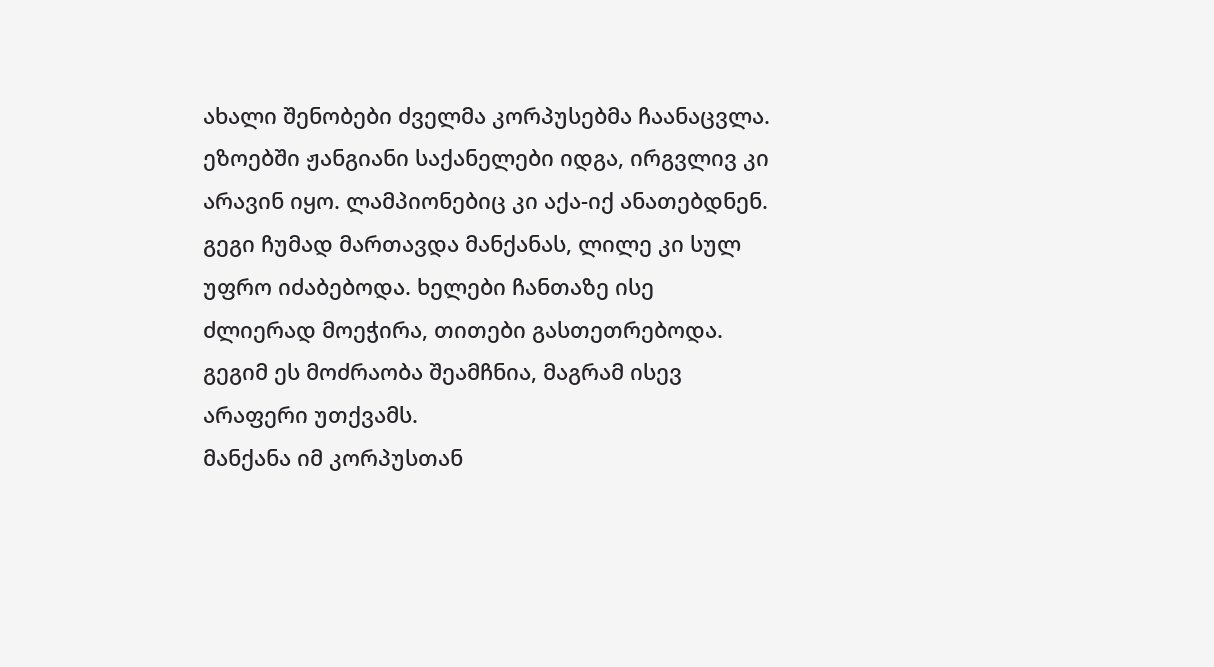ახალი შენობები ძველმა კორპუსებმა ჩაანაცვლა. ეზოებში ჟანგიანი საქანელები იდგა, ირგვლივ კი არავინ იყო. ლამპიონებიც კი აქა-იქ ანათებდნენ. გეგი ჩუმად მართავდა მანქანას, ლილე კი სულ უფრო იძაბებოდა. ხელები ჩანთაზე ისე ძლიერად მოეჭირა, თითები გასთეთრებოდა. გეგიმ ეს მოძრაობა შეამჩნია, მაგრამ ისევ არაფერი უთქვამს.
მანქანა იმ კორპუსთან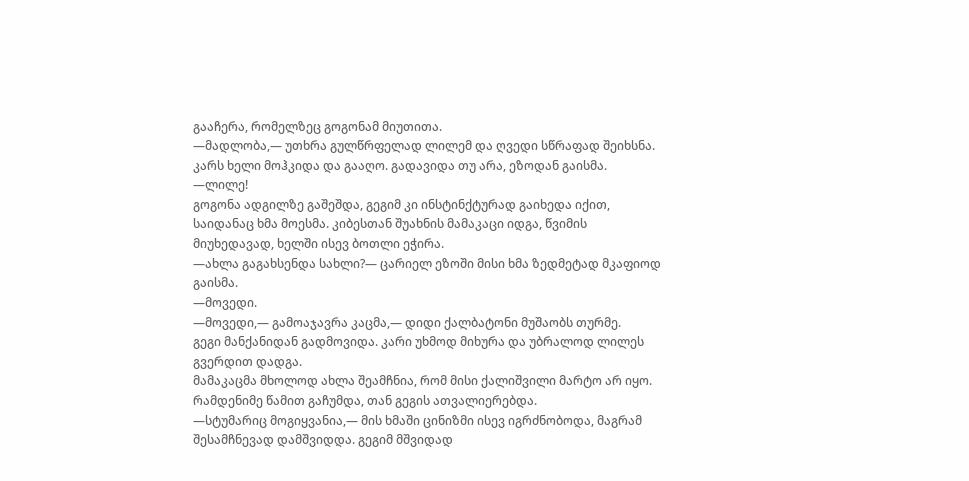გააჩერა, რომელზეც გოგონამ მიუთითა.
—მადლობა,— უთხრა გულწრფელად ლილემ და ღვედი სწრაფად შეიხსნა. კარს ხელი მოჰკიდა და გააღო. გადავიდა თუ არა, ეზოდან გაისმა.
—ლილე!
გოგონა ადგილზე გაშეშდა, გეგიმ კი ინსტინქტურად გაიხედა იქით, საიდანაც ხმა მოესმა. კიბესთან შუახნის მამაკაცი იდგა, წვიმის მიუხედავად, ხელში ისევ ბოთლი ეჭირა.
—ახლა გაგახსენდა სახლი?— ცარიელ ეზოში მისი ხმა ზედმეტად მკაფიოდ გაისმა.
—მოვედი.
—მოვედი,— გამოაჯავრა კაცმა,— დიდი ქალბატონი მუშაობს თურმე.
გეგი მანქანიდან გადმოვიდა. კარი უხმოდ მიხურა და უბრალოდ ლილეს გვერდით დადგა.
მამაკაცმა მხოლოდ ახლა შეამჩნია, რომ მისი ქალიშვილი მარტო არ იყო. რამდენიმე წამით გაჩუმდა, თან გეგის ათვალიერებდა.
—სტუმარიც მოგიყვანია,— მის ხმაში ცინიზმი ისევ იგრძნობოდა, მაგრამ შესამჩნევად დამშვიდდა. გეგიმ მშვიდად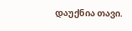დაუქნია თავი.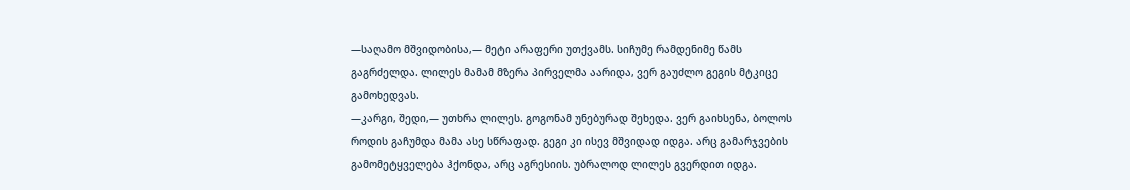—საღამო მშვიდობისა,— მეტი არაფერი უთქვამს. სიჩუმე რამდენიმე წამს გაგრძელდა. ლილეს მამამ მზერა პირველმა აარიდა, ვერ გაუძლო გეგის მტკიცე გამოხედვას.
—კარგი, შედი,— უთხრა ლილეს. გოგონამ უნებურად შეხედა. ვერ გაიხსენა, ბოლოს როდის გაჩუმდა მამა ასე სწრაფად. გეგი კი ისევ მშვიდად იდგა. არც გამარჯვების გამომეტყველება ჰქონდა, არც აგრესიის. უბრალოდ ლილეს გვერდით იდგა.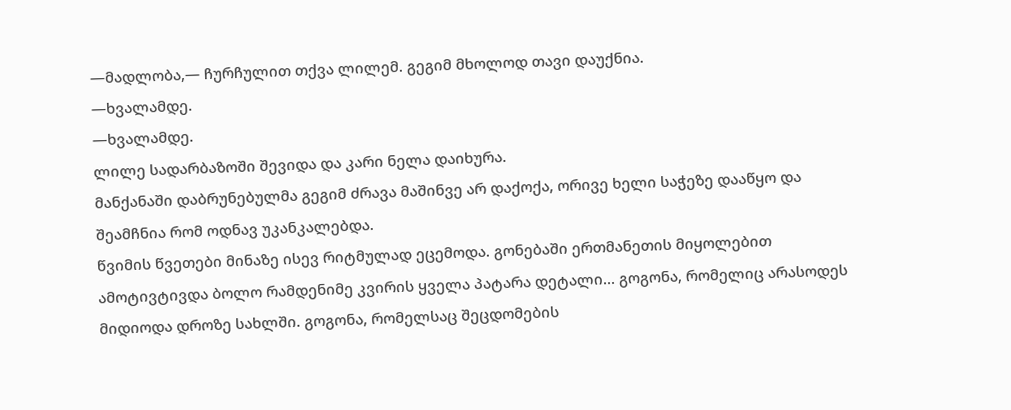—მადლობა,— ჩურჩულით თქვა ლილემ. გეგიმ მხოლოდ თავი დაუქნია.
—ხვალამდე.
—ხვალამდე.
ლილე სადარბაზოში შევიდა და კარი ნელა დაიხურა.
მანქანაში დაბრუნებულმა გეგიმ ძრავა მაშინვე არ დაქოქა, ორივე ხელი საჭეზე დააწყო და შეამჩნია რომ ოდნავ უკანკალებდა.
წვიმის წვეთები მინაზე ისევ რიტმულად ეცემოდა. გონებაში ერთმანეთის მიყოლებით ამოტივტივდა ბოლო რამდენიმე კვირის ყველა პატარა დეტალი... გოგონა, რომელიც არასოდეს მიდიოდა დროზე სახლში. გოგონა, რომელსაც შეცდომების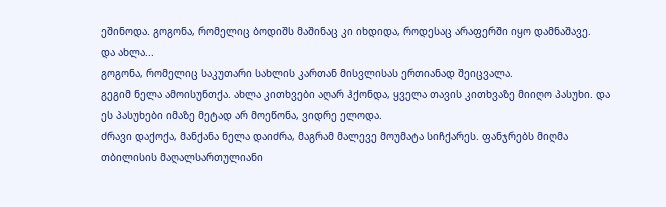ეშინოდა. გოგონა, რომელიც ბოდიშს მაშინაც კი იხდიდა, როდესაც არაფერში იყო დამნაშავე.
და ახლა...
გოგონა, რომელიც საკუთარი სახლის კართან მისვლისას ერთიანად შეიცვალა.
გეგიმ ნელა ამოისუნთქა. ახლა კითხვები აღარ ჰქონდა, ყველა თავის კითხვაზე მიიღო პასუხი. და ეს პასუხები იმაზე მეტად არ მოეწონა, ვიდრე ელოდა.
ძრავი დაქოქა, მანქანა ნელა დაიძრა, მაგრამ მალევე მოუმატა სიჩქარეს. ფანჯრებს მიღმა თბილისის მაღალსართულიანი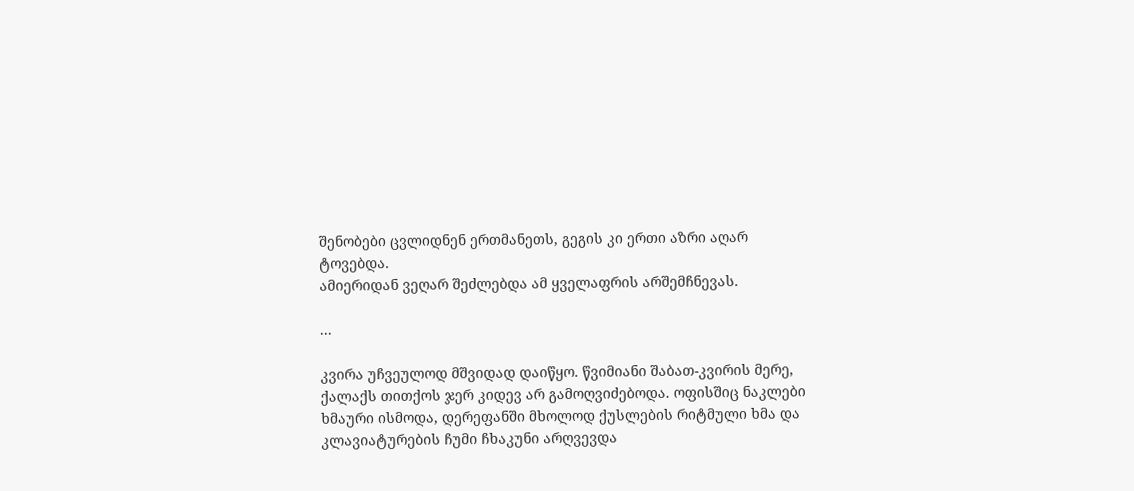შენობები ცვლიდნენ ერთმანეთს, გეგის კი ერთი აზრი აღარ ტოვებდა.
ამიერიდან ვეღარ შეძლებდა ამ ყველაფრის არშემჩნევას.

...

კვირა უჩვეულოდ მშვიდად დაიწყო. წვიმიანი შაბათ-კვირის მერე, ქალაქს თითქოს ჯერ კიდევ არ გამოღვიძებოდა. ოფისშიც ნაკლები ხმაური ისმოდა, დერეფანში მხოლოდ ქუსლების რიტმული ხმა და კლავიატურების ჩუმი ჩხაკუნი არღვევდა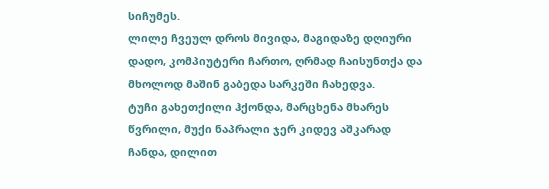სიჩუმეს.
ლილე ჩვეულ დროს მივიდა, მაგიდაზე დღიური დადო, კომპიუტერი ჩართო, ღრმად ჩაისუნთქა და მხოლოდ მაშინ გაბედა სარკეში ჩახედვა.
ტუჩი გახეთქილი ჰქონდა, მარცხენა მხარეს წვრილი, მუქი ნაპრალი ჯერ კიდევ აშკარად ჩანდა, დილით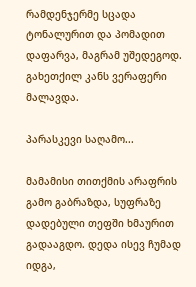რამდენჯერმე სცადა ტონალურით და პომადით დაფარვა, მაგრამ უშედეგოდ.
გახეთქილ კანს ვერაფერი მალავდა.

პარასკევი საღამო...

მამამისი თითქმის არაფრის გამო გაბრაზდა, სუფრაზე დადებული თეფში ხმაურით გადააგდო. დედა ისევ ჩუმად იდგა,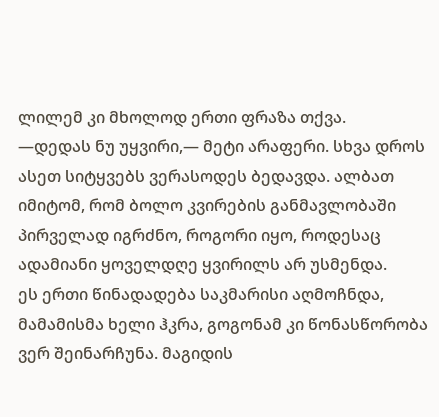ლილემ კი მხოლოდ ერთი ფრაზა თქვა.
—დედას ნუ უყვირი,— მეტი არაფერი. სხვა დროს ასეთ სიტყვებს ვერასოდეს ბედავდა. ალბათ იმიტომ, რომ ბოლო კვირების განმავლობაში პირველად იგრძნო, როგორი იყო, როდესაც ადამიანი ყოველდღე ყვირილს არ უსმენდა.
ეს ერთი წინადადება საკმარისი აღმოჩნდა, მამამისმა ხელი ჰკრა, გოგონამ კი წონასწორობა ვერ შეინარჩუნა. მაგიდის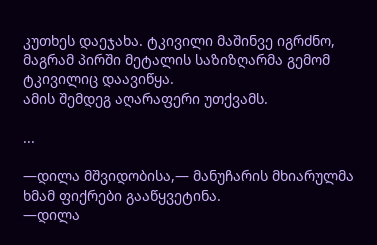კუთხეს დაეჯახა. ტკივილი მაშინვე იგრძნო, მაგრამ პირში მეტალის საზიზღარმა გემომ ტკივილიც დაავიწყა.
ამის შემდეგ აღარაფერი უთქვამს.

...

—დილა მშვიდობისა,— მანუჩარის მხიარულმა ხმამ ფიქრები გააწყვეტინა.
—დილა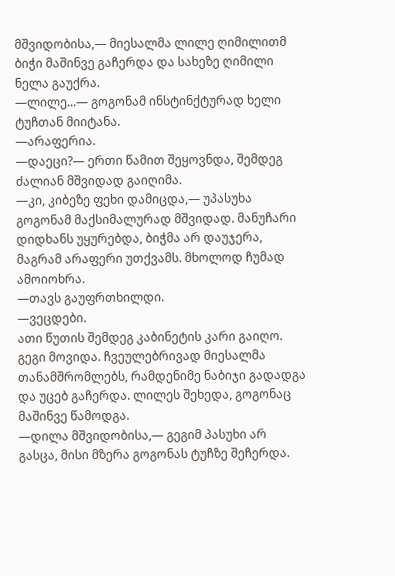მშვიდობისა,— მიესალმა ლილე ღიმილითმ ბიჭი მაშინვე გაჩერდა და სახეზე ღიმილი ნელა გაუქრა.
—ლილე...— გოგონამ ინსტინქტურად ხელი ტუჩთან მიიტანა.
—არაფერია.
—დაეცი?— ერთი წამით შეყოვნდა, შემდეგ ძალიან მშვიდად გაიღიმა.
—კი, კიბეზე ფეხი დამიცდა,— უპასუხა გოგონამ მაქსიმალურად მშვიდად. მანუჩარი დიდხანს უყურებდა, ბიჭმა არ დაუჯერა, მაგრამ არაფერი უთქვამს. მხოლოდ ჩუმად ამოიოხრა.
—თავს გაუფრთხილდი.
—ვეცდები.
ათი წუთის შემდეგ კაბინეტის კარი გაიღო.
გეგი მოვიდა. ჩვეულებრივად მიესალმა თანამშრომლებს, რამდენიმე ნაბიჯი გადადგა და უცებ გაჩერდა. ლილეს შეხედა, გოგონაც მაშინვე წამოდგა.
—დილა მშვიდობისა,— გეგიმ პასუხი არ გასცა, მისი მზერა გოგონას ტუჩზე შეჩერდა.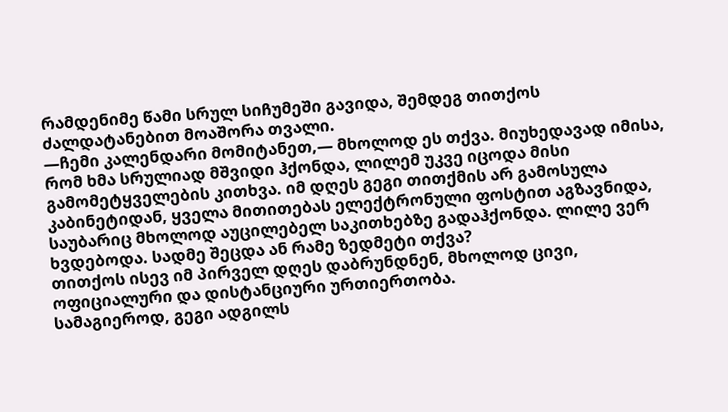რამდენიმე წამი სრულ სიჩუმეში გავიდა, შემდეგ თითქოს ძალდატანებით მოაშორა თვალი.
—ჩემი კალენდარი მომიტანეთ,— მხოლოდ ეს თქვა. მიუხედავად იმისა, რომ ხმა სრულიად მშვიდი ჰქონდა, ლილემ უკვე იცოდა მისი გამომეტყველების კითხვა. იმ დღეს გეგი თითქმის არ გამოსულა კაბინეტიდან, ყველა მითითებას ელექტრონული ფოსტით აგზავნიდა, საუბარიც მხოლოდ აუცილებელ საკითხებზე გადაჰქონდა. ლილე ვერ ხვდებოდა. სადმე შეცდა ან რამე ზედმეტი თქვა?
თითქოს ისევ იმ პირველ დღეს დაბრუნდნენ, მხოლოდ ცივი, ოფიციალური და დისტანციური ურთიერთობა.
სამაგიეროდ, გეგი ადგილს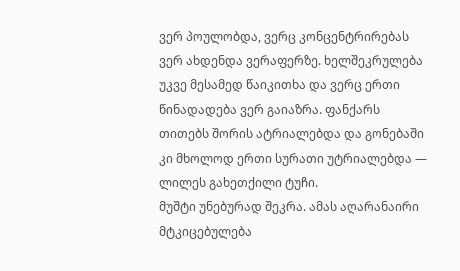ვერ პოულობდა, ვერც კონცენტრირებას ვერ ახდენდა ვერაფერზე. ხელშეკრულება უკვე მესამედ წაიკითხა და ვერც ერთი წინადადება ვერ გაიაზრა. ფანქარს თითებს შორის ატრიალებდა და გონებაში კი მხოლოდ ერთი სურათი უტრიალებდა — ლილეს გახეთქილი ტუჩი.
მუშტი უნებურად შეკრა. ამას აღარანაირი მტკიცებულება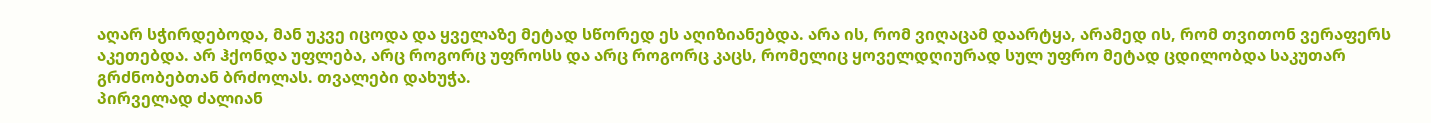აღარ სჭირდებოდა, მან უკვე იცოდა და ყველაზე მეტად სწორედ ეს აღიზიანებდა. არა ის, რომ ვიღაცამ დაარტყა, არამედ ის, რომ თვითონ ვერაფერს აკეთებდა. არ ჰქონდა უფლება, არც როგორც უფროსს და არც როგორც კაცს, რომელიც ყოველდღიურად სულ უფრო მეტად ცდილობდა საკუთარ გრძნობებთან ბრძოლას. თვალები დახუჭა.
პირველად ძალიან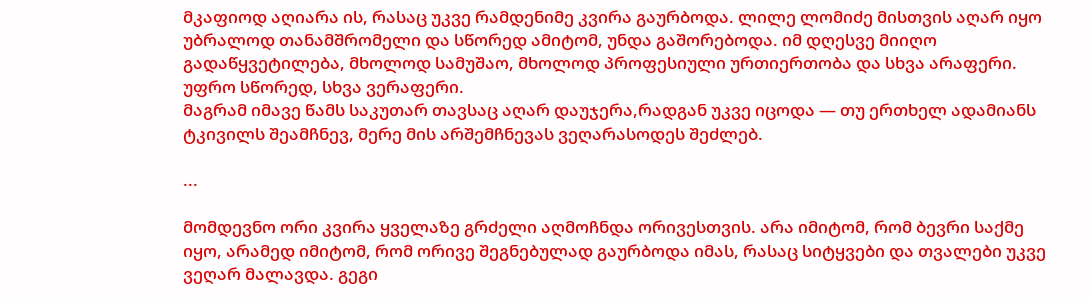მკაფიოდ აღიარა ის, რასაც უკვე რამდენიმე კვირა გაურბოდა. ლილე ლომიძე მისთვის აღარ იყო უბრალოდ თანამშრომელი და სწორედ ამიტომ, უნდა გაშორებოდა. იმ დღესვე მიიღო გადაწყვეტილება, მხოლოდ სამუშაო, მხოლოდ პროფესიული ურთიერთობა და სხვა არაფერი. უფრო სწორედ, სხვა ვერაფერი.
მაგრამ იმავე წამს საკუთარ თავსაც აღარ დაუჯერა,რადგან უკვე იცოდა — თუ ერთხელ ადამიანს ტკივილს შეამჩნევ, მერე მის არშემჩნევას ვეღარასოდეს შეძლებ.

...

მომდევნო ორი კვირა ყველაზე გრძელი აღმოჩნდა ორივესთვის. არა იმიტომ, რომ ბევრი საქმე იყო, არამედ იმიტომ, რომ ორივე შეგნებულად გაურბოდა იმას, რასაც სიტყვები და თვალები უკვე ვეღარ მალავდა. გეგი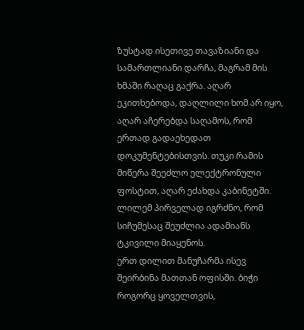ზუსტად ისეთივე თავაზიანი და სამართლიანი დარჩა, მაგრამ მის ხმაში რაღაც გაქრა. აღარ ეკითხებოდა, დაღლილი ხომ არ იყო, აღარ აჩერებდა საღამოს, რომ ერთად გადაეხედათ დოკუმენტებისთვის. თუკი რამის მიწერა შეეძლო ელექტრონული ფოსტით, აღარ ეძახდა კაბინეტში.
ლილემ პირველად იგრძნო, რომ სიჩუმესაც შეუძლია ადამიანს ტკივილი მიაყენოს.
ერთ დილით მანუჩარმა ისევ შეირბინა მათთან ოფისში. ბიჭი როგორც ყოველთვის,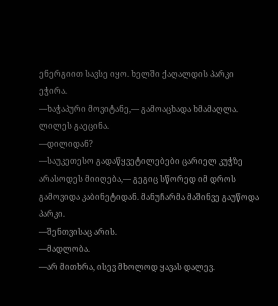ენერგიით სავსე იყო. ხელში ქაღალდის პარკი ეჭირა.
—ხაჭაპური მოვიტანე,— გამოაცხადა ხმამაღლა. ლილეს გაეცინა.
—დილიდან?
—საუკეთესო გადაწყვეტილებები ცარიელ კუჭზე არასოდეს მიიღება,— გეგიც სწორედ იმ დროს გამოვიდა კაბინეტიდან. მანუჩარმა მაშინვე გაუწოდა პარკი.
—შენთვისაც არის.
—მადლობა.
—არ მითხრა, ისევ მხოლოდ ყავას დალევ.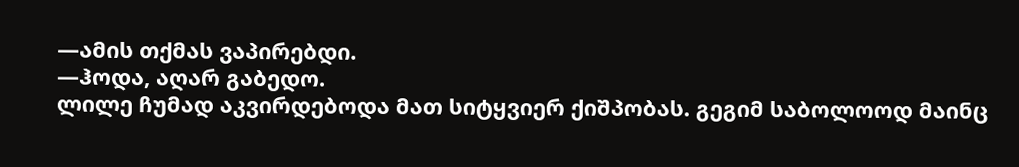—ამის თქმას ვაპირებდი.
—ჰოდა, აღარ გაბედო.
ლილე ჩუმად აკვირდებოდა მათ სიტყვიერ ქიშპობას. გეგიმ საბოლოოდ მაინც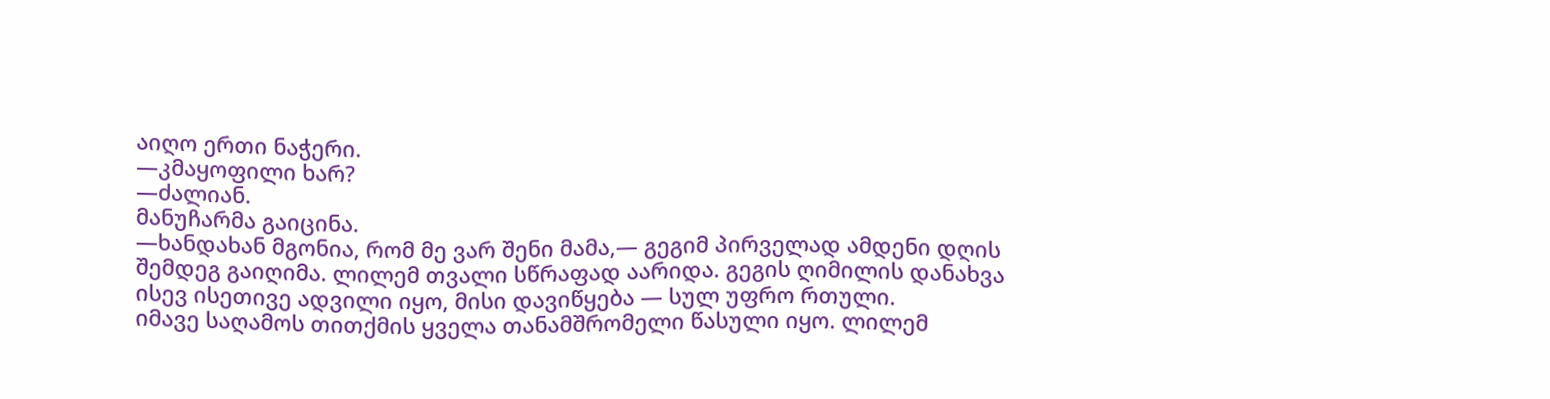აიღო ერთი ნაჭერი.
—კმაყოფილი ხარ?
—ძალიან.
მანუჩარმა გაიცინა.
—ხანდახან მგონია, რომ მე ვარ შენი მამა,— გეგიმ პირველად ამდენი დღის შემდეგ გაიღიმა. ლილემ თვალი სწრაფად აარიდა. გეგის ღიმილის დანახვა ისევ ისეთივე ადვილი იყო, მისი დავიწყება — სულ უფრო რთული.
იმავე საღამოს თითქმის ყველა თანამშრომელი წასული იყო. ლილემ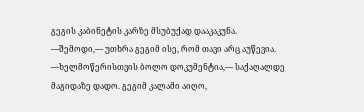გეგის კაბინეტის კარზე მსუბუქად დააკაკუნა.
—შემოდი,— უთხრა გეგიმ ისე, რომ თავი არც აუწევია.
—ხელმოწერისთვის ბოლო დოკუმენტია,— საქაღალდე მაგიდაზე დადო. გეგიმ კალამი აიღო,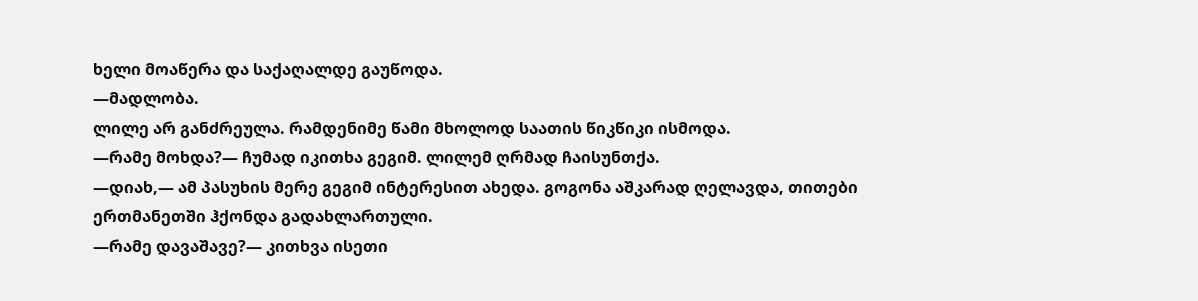ხელი მოაწერა და საქაღალდე გაუწოდა.
—მადლობა.
ლილე არ განძრეულა. რამდენიმე წამი მხოლოდ საათის წიკწიკი ისმოდა.
—რამე მოხდა?— ჩუმად იკითხა გეგიმ. ლილემ ღრმად ჩაისუნთქა.
—დიახ,— ამ პასუხის მერე გეგიმ ინტერესით ახედა. გოგონა აშკარად ღელავდა, თითები ერთმანეთში ჰქონდა გადახლართული.
—რამე დავაშავე?— კითხვა ისეთი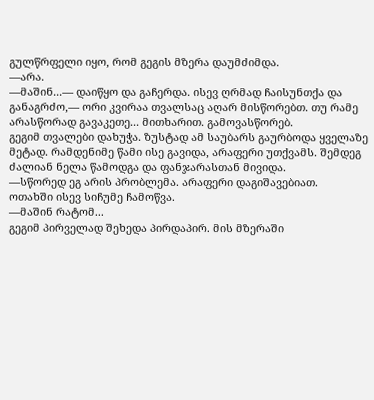გულწრფელი იყო, რომ გეგის მზერა დაუმძიმდა.
—არა.
—მაშინ...— დაიწყო და გაჩერდა. ისევ ღრმად ჩაისუნთქა და განაგრძო,— ორი კვირაა თვალსაც აღარ მისწორებთ. თუ რამე არასწორად გავაკეთე... მითხარით. გამოვასწორებ.
გეგიმ თვალები დახუჭა. ზუსტად ამ საუბარს გაურბოდა ყველაზე მეტად. რამდენიმე წამი ისე გავიდა, არაფერი უთქვამს. შემდეგ ძალიან ნელა წამოდგა და ფანჯარასთან მივიდა.
—სწორედ ეგ არის პრობლემა. არაფერი დაგიშავებიათ.
ოთახში ისევ სიჩუმე ჩამოწვა.
—მაშინ რატომ...
გეგიმ პირველად შეხედა პირდაპირ. მის მზერაში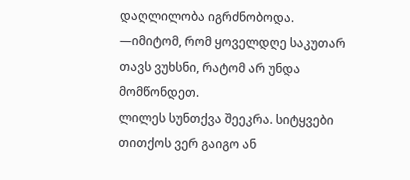დაღლილობა იგრძნობოდა.
—იმიტომ, რომ ყოველდღე საკუთარ თავს ვუხსნი, რატომ არ უნდა მომწონდეთ.
ლილეს სუნთქვა შეეკრა. სიტყვები თითქოს ვერ გაიგო ან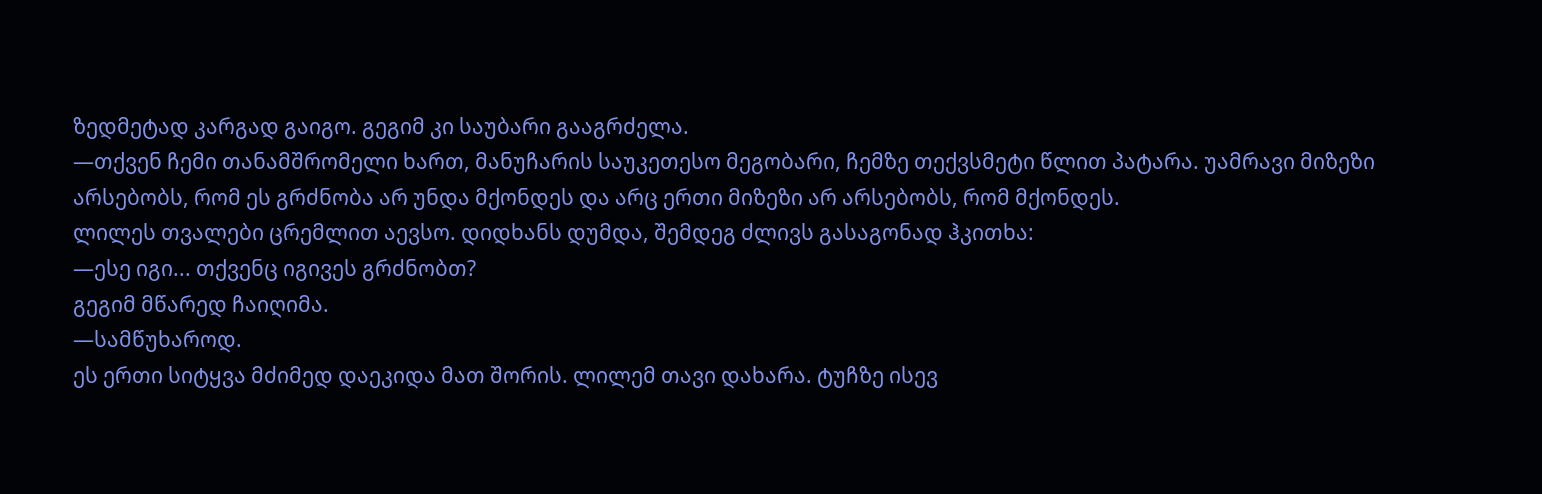ზედმეტად კარგად გაიგო. გეგიმ კი საუბარი გააგრძელა.
—თქვენ ჩემი თანამშრომელი ხართ, მანუჩარის საუკეთესო მეგობარი, ჩემზე თექვსმეტი წლით პატარა. უამრავი მიზეზი არსებობს, რომ ეს გრძნობა არ უნდა მქონდეს და არც ერთი მიზეზი არ არსებობს, რომ მქონდეს.
ლილეს თვალები ცრემლით აევსო. დიდხანს დუმდა, შემდეგ ძლივს გასაგონად ჰკითხა:
—ესე იგი... თქვენც იგივეს გრძნობთ?
გეგიმ მწარედ ჩაიღიმა.
—სამწუხაროდ.
ეს ერთი სიტყვა მძიმედ დაეკიდა მათ შორის. ლილემ თავი დახარა. ტუჩზე ისევ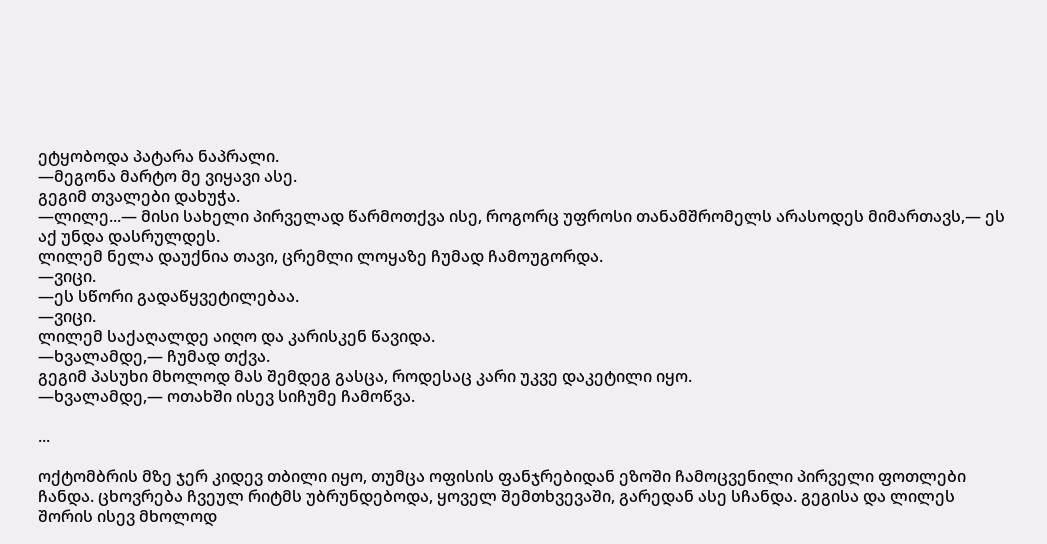ეტყობოდა პატარა ნაპრალი.
—მეგონა მარტო მე ვიყავი ასე.
გეგიმ თვალები დახუჭა.
—ლილე...— მისი სახელი პირველად წარმოთქვა ისე, როგორც უფროსი თანამშრომელს არასოდეს მიმართავს,— ეს აქ უნდა დასრულდეს.
ლილემ ნელა დაუქნია თავი, ცრემლი ლოყაზე ჩუმად ჩამოუგორდა.
—ვიცი.
—ეს სწორი გადაწყვეტილებაა.
—ვიცი.
ლილემ საქაღალდე აიღო და კარისკენ წავიდა.
—ხვალამდე,— ჩუმად თქვა.
გეგიმ პასუხი მხოლოდ მას შემდეგ გასცა, როდესაც კარი უკვე დაკეტილი იყო.
—ხვალამდე,— ოთახში ისევ სიჩუმე ჩამოწვა.

...

ოქტომბრის მზე ჯერ კიდევ თბილი იყო, თუმცა ოფისის ფანჯრებიდან ეზოში ჩამოცვენილი პირველი ფოთლები ჩანდა. ცხოვრება ჩვეულ რიტმს უბრუნდებოდა, ყოველ შემთხვევაში, გარედან ასე სჩანდა. გეგისა და ლილეს შორის ისევ მხოლოდ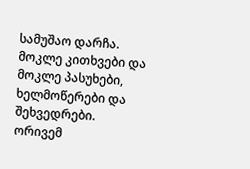სამუშაო დარჩა.
მოკლე კითხვები და მოკლე პასუხები, ხელმოწერები და შეხვედრები. ორივემ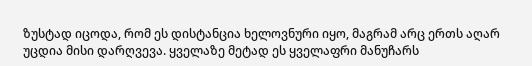ზუსტად იცოდა, რომ ეს დისტანცია ხელოვნური იყო, მაგრამ არც ერთს აღარ უცდია მისი დარღვევა. ყველაზე მეტად ეს ყველაფრი მანუჩარს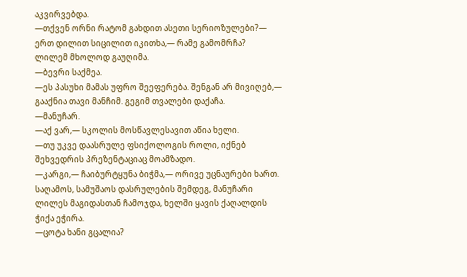აკვირვებდა.
—თქვენ ორნი რატომ გახდით ასეთი სერიოზულები?— ერთ დილით სიცილით იკითხა,— რამე გამომრჩა?
ლილემ მხოლოდ გაუღიმა.
—ბევრი საქმეა.
—ეს პასუხი მამას უფრო შეეფერება. შენგან არ მივიღებ,— გააქნია თავი მანჩიმ. გეგიმ თვალები დაქაჩა.
—მანუჩარ.
—აქ ვარ,— სკოლის მოსწავლესავით აწია ხელი.
—თუ უკვე დაასრულე ფსიქოლოგის როლი, იქნებ შეხვედრის პრეზენტაციაც მოამზადო.
—კარგი,— ჩაიბურტყუნა ბიჭმა,— ორივე უცნაურები ხართ.
საღამოს, სამუშაოს დასრულების შემდეგ, მანუჩარი ლილეს მაგიდასთან ჩამოჯდა, ხელში ყავის ქაღალდის ჭიქა ეჭირა.
—ცოტა ხანი გცალია?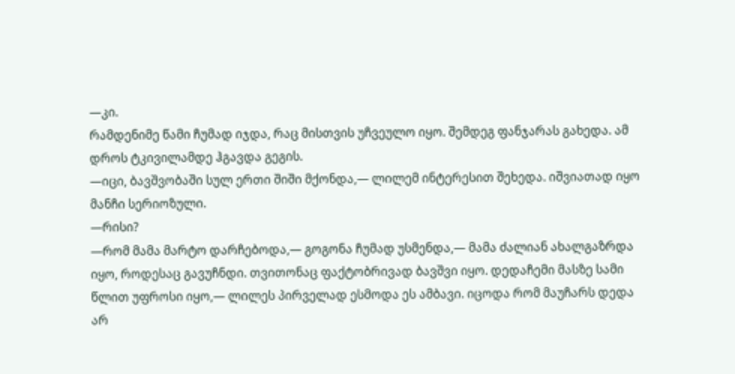—კი.
რამდენიმე წამი ჩუმად იჯდა, რაც მისთვის უჩვეულო იყო. შემდეგ ფანჯარას გახედა. ამ დროს ტკივილამდე ჰგავდა გეგის.
—იცი, ბავშვობაში სულ ერთი შიში მქონდა,— ლილემ ინტერესით შეხედა. იშვიათად იყო მანჩი სერიოზული.
—რისი?
—რომ მამა მარტო დარჩებოდა,— გოგონა ჩუმად უსმენდა,— მამა ძალიან ახალგაზრდა იყო, როდესაც გავუჩნდი. თვითონაც ფაქტობრივად ბავშვი იყო. დედაჩემი მასზე სამი წლით უფროსი იყო,— ლილეს პირველად ესმოდა ეს ამბავი. იცოდა რომ მაუჩარს დედა არ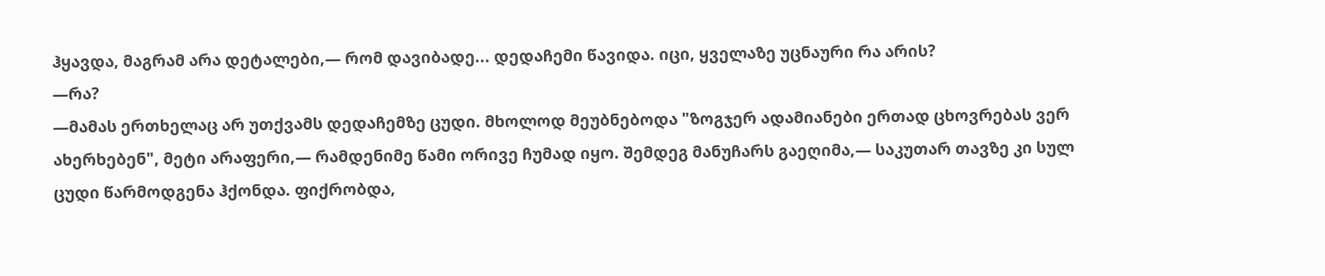ჰყავდა, მაგრამ არა დეტალები,— რომ დავიბადე... დედაჩემი წავიდა. იცი, ყველაზე უცნაური რა არის?
—რა?
—მამას ერთხელაც არ უთქვამს დედაჩემზე ცუდი. მხოლოდ მეუბნებოდა "ზოგჯერ ადამიანები ერთად ცხოვრებას ვერ ახერხებენ", მეტი არაფერი,— რამდენიმე წამი ორივე ჩუმად იყო. შემდეგ მანუჩარს გაეღიმა,— საკუთარ თავზე კი სულ ცუდი წარმოდგენა ჰქონდა. ფიქრობდა,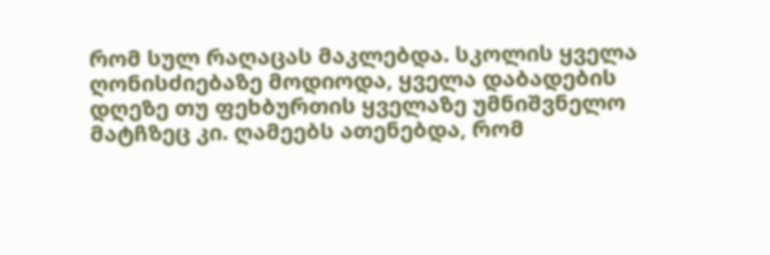რომ სულ რაღაცას მაკლებდა. სკოლის ყველა ღონისძიებაზე მოდიოდა, ყველა დაბადების დღეზე თუ ფეხბურთის ყველაზე უმნიშვნელო მატჩზეც კი. ღამეებს ათენებდა, რომ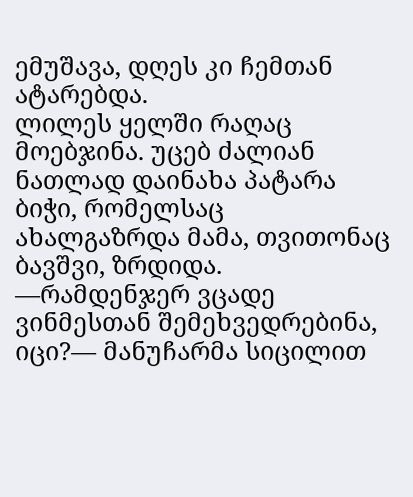ემუშავა, დღეს კი ჩემთან ატარებდა.
ლილეს ყელში რაღაც მოებჯინა. უცებ ძალიან ნათლად დაინახა პატარა ბიჭი, რომელსაც ახალგაზრდა მამა, თვითონაც ბავშვი, ზრდიდა.
—რამდენჯერ ვცადე ვინმესთან შემეხვედრებინა, იცი?— მანუჩარმა სიცილით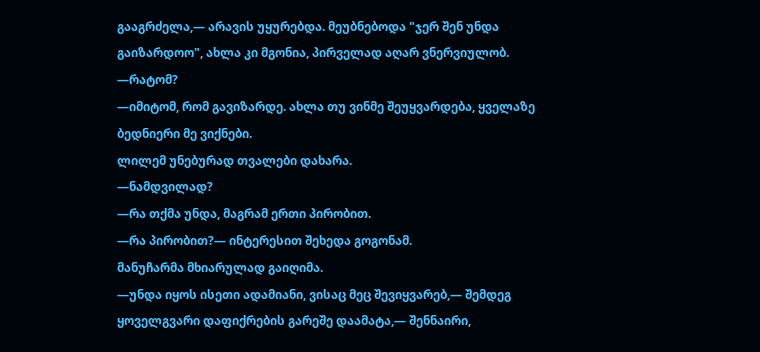გააგრძელა,— არავის უყურებდა. მეუბნებოდა "ჯერ შენ უნდა გაიზარდოო", ახლა კი მგონია, პირველად აღარ ვნერვიულობ.
—რატომ?
—იმიტომ, რომ გავიზარდე. ახლა თუ ვინმე შეუყვარდება, ყველაზე ბედნიერი მე ვიქნები.
ლილემ უნებურად თვალები დახარა.
—ნამდვილად?
—რა თქმა უნდა, მაგრამ ერთი პირობით.
—რა პირობით?— ინტერესით შეხედა გოგონამ.
მანუჩარმა მხიარულად გაიღიმა.
—უნდა იყოს ისეთი ადამიანი, ვისაც მეც შევიყვარებ,— შემდეგ ყოველგვარი დაფიქრების გარეშე დაამატა,— შენნაირი,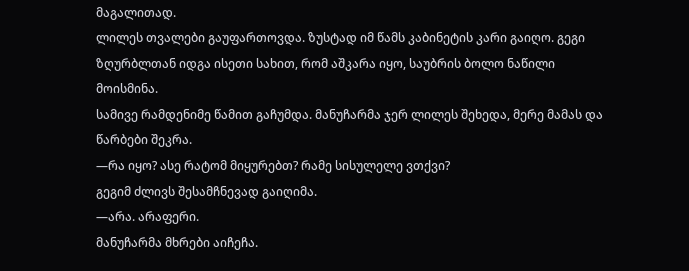მაგალითად.
ლილეს თვალები გაუფართოვდა. ზუსტად იმ წამს კაბინეტის კარი გაიღო. გეგი ზღურბლთან იდგა ისეთი სახით, რომ აშკარა იყო, საუბრის ბოლო ნაწილი მოისმინა.
სამივე რამდენიმე წამით გაჩუმდა. მანუჩარმა ჯერ ლილეს შეხედა, მერე მამას და წარბები შეკრა.
—რა იყო? ასე რატომ მიყურებთ? რამე სისულელე ვთქვი?
გეგიმ ძლივს შესამჩნევად გაიღიმა.
—არა. არაფერი.
მანუჩარმა მხრები აიჩეჩა.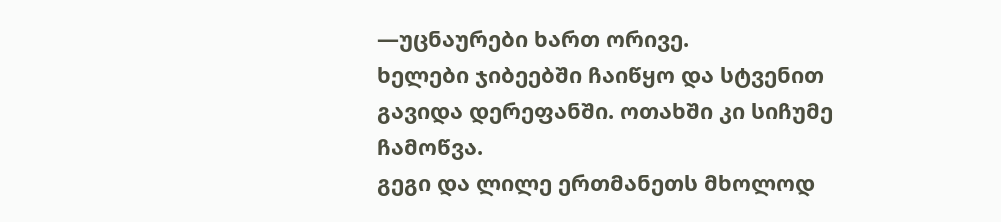—უცნაურები ხართ ორივე.
ხელები ჯიბეებში ჩაიწყო და სტვენით გავიდა დერეფანში. ოთახში კი სიჩუმე ჩამოწვა.
გეგი და ლილე ერთმანეთს მხოლოდ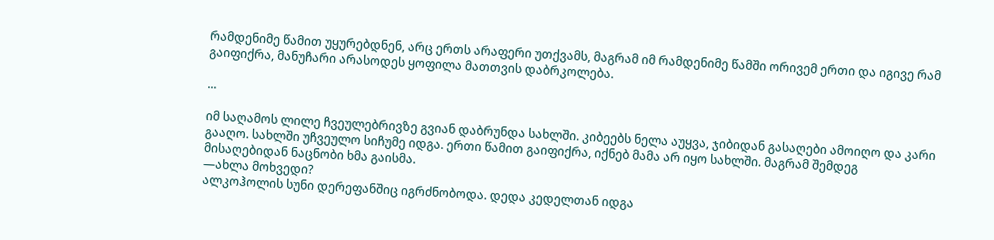რამდენიმე წამით უყურებდნენ, არც ერთს არაფერი უთქვამს, მაგრამ იმ რამდენიმე წამში ორივემ ერთი და იგივე რამ გაიფიქრა, მანუჩარი არასოდეს ყოფილა მათთვის დაბრკოლება.

...

იმ საღამოს ლილე ჩვეულებრივზე გვიან დაბრუნდა სახლში. კიბეებს ნელა აუყვა, ჯიბიდან გასაღები ამოიღო და კარი გააღო. სახლში უჩვეულო სიჩუმე იდგა. ერთი წამით გაიფიქრა, იქნებ მამა არ იყო სახლში. მაგრამ შემდეგ მისაღებიდან ნაცნობი ხმა გაისმა.
—ახლა მოხვედი?
ალკოჰოლის სუნი დერეფანშიც იგრძნობოდა. დედა კედელთან იდგა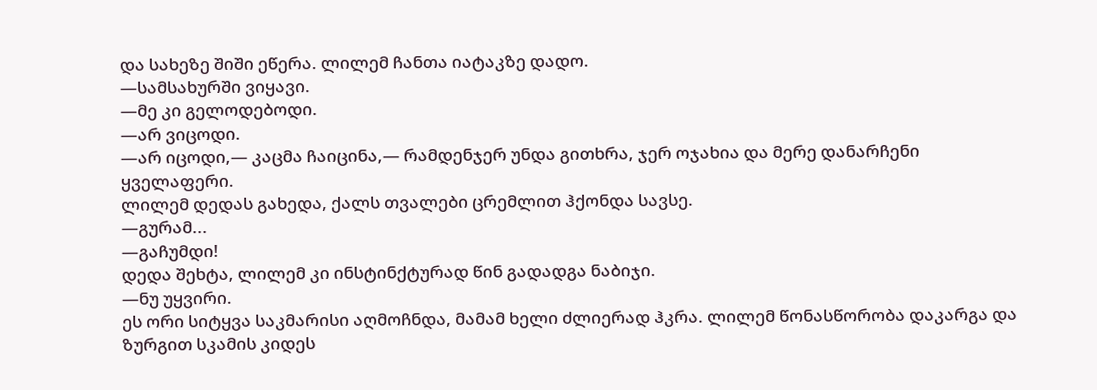და სახეზე შიში ეწერა. ლილემ ჩანთა იატაკზე დადო.
—სამსახურში ვიყავი.
—მე კი გელოდებოდი.
—არ ვიცოდი.
—არ იცოდი,— კაცმა ჩაიცინა,— რამდენჯერ უნდა გითხრა, ჯერ ოჯახია და მერე დანარჩენი ყველაფერი.
ლილემ დედას გახედა, ქალს თვალები ცრემლით ჰქონდა სავსე.
—გურამ...
—გაჩუმდი!
დედა შეხტა, ლილემ კი ინსტინქტურად წინ გადადგა ნაბიჯი.
—ნუ უყვირი.
ეს ორი სიტყვა საკმარისი აღმოჩნდა, მამამ ხელი ძლიერად ჰკრა. ლილემ წონასწორობა დაკარგა და ზურგით სკამის კიდეს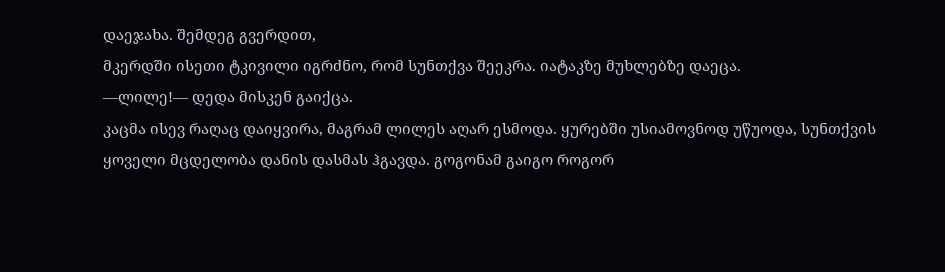დაეჯახა. შემდეგ გვერდით,
მკერდში ისეთი ტკივილი იგრძნო, რომ სუნთქვა შეეკრა. იატაკზე მუხლებზე დაეცა.
—ლილე!— დედა მისკენ გაიქცა.
კაცმა ისევ რაღაც დაიყვირა, მაგრამ ლილეს აღარ ესმოდა. ყურებში უსიამოვნოდ უწუოდა, სუნთქვის ყოველი მცდელობა დანის დასმას ჰგავდა. გოგონამ გაიგო როგორ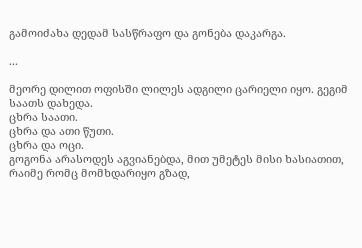გამოიძახა დედამ სასწრაფო და გონება დაკარგა.

...

მეორე დილით ოფისში ლილეს ადგილი ცარიელი იყო. გეგიმ საათს დახედა.
ცხრა საათი.
ცხრა და ათი წუთი.
ცხრა და ოცი.
გოგონა არასოდეს აგვიანებდა, მით უმეტეს მისი ხასიათით, რაიმე რომც მომხდარიყო გზად,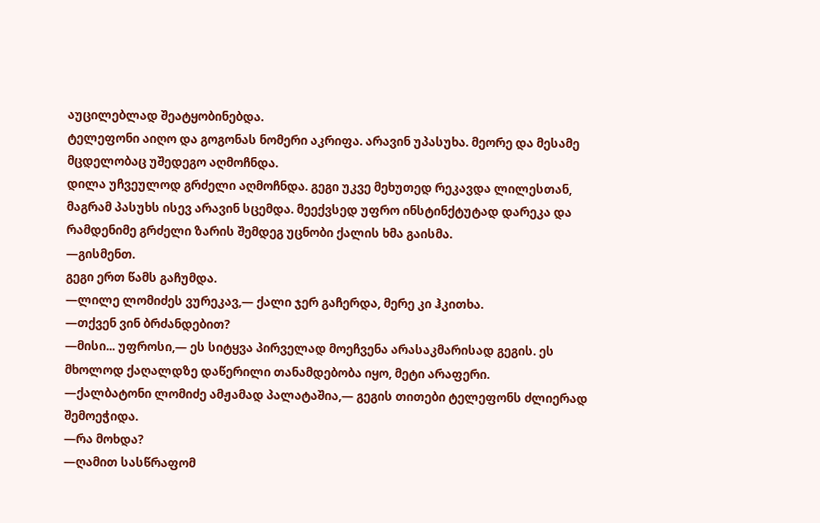აუცილებლად შეატყობინებდა.
ტელეფონი აიღო და გოგონას ნომერი აკრიფა. არავინ უპასუხა. მეორე და მესამე მცდელობაც უშედეგო აღმოჩნდა.
დილა უჩვეულოდ გრძელი აღმოჩნდა. გეგი უკვე მეხუთედ რეკავდა ლილესთან, მაგრამ პასუხს ისევ არავინ სცემდა. მეექვსედ უფრო ინსტინქტუტად დარეკა და რამდენიმე გრძელი ზარის შემდეგ უცნობი ქალის ხმა გაისმა.
—გისმენთ.
გეგი ერთ წამს გაჩუმდა.
—ლილე ლომიძეს ვურეკავ,— ქალი ჯერ გაჩერდა, მერე კი ჰკითხა.
—თქვენ ვინ ბრძანდებით?
—მისი... უფროსი,— ეს სიტყვა პირველად მოეჩვენა არასაკმარისად გეგის. ეს მხოლოდ ქაღალდზე დაწერილი თანამდებობა იყო, მეტი არაფერი.
—ქალბატონი ლომიძე ამჟამად პალატაშია,— გეგის თითები ტელეფონს ძლიერად შემოეჭიდა.
—რა მოხდა?
—ღამით სასწრაფომ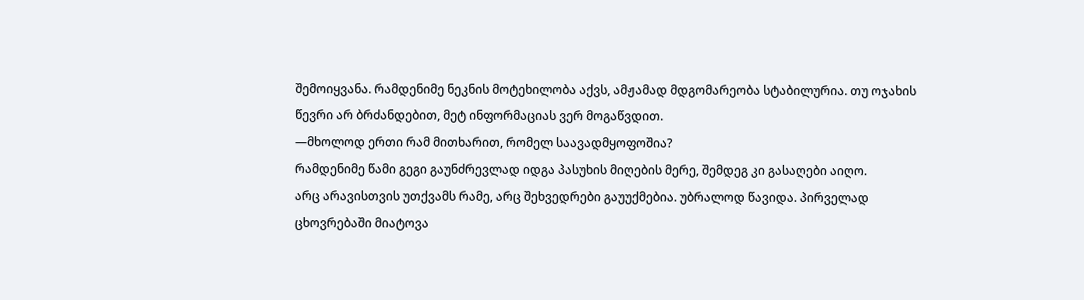შემოიყვანა. რამდენიმე ნეკნის მოტეხილობა აქვს, ამჟამად მდგომარეობა სტაბილურია. თუ ოჯახის წევრი არ ბრძანდებით, მეტ ინფორმაციას ვერ მოგაწვდით.
—მხოლოდ ერთი რამ მითხარით, რომელ საავადმყოფოშია?
რამდენიმე წამი გეგი გაუნძრევლად იდგა პასუხის მიღების მერე, შემდეგ კი გასაღები აიღო.
არც არავისთვის უთქვამს რამე, არც შეხვედრები გაუუქმებია. უბრალოდ წავიდა. პირველად ცხოვრებაში მიატოვა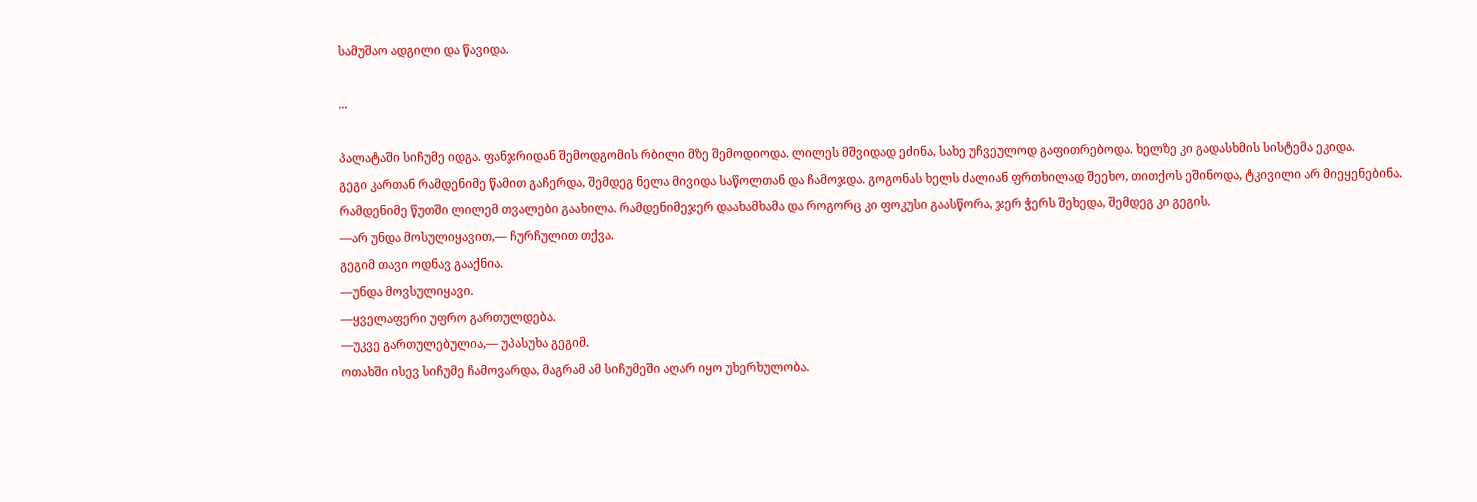სამუშაო ადგილი და წავიდა.

...

პალატაში სიჩუმე იდგა. ფანჯრიდან შემოდგომის რბილი მზე შემოდიოდა. ლილეს მშვიდად ეძინა, სახე უჩვეულოდ გაფითრებოდა. ხელზე კი გადასხმის სისტემა ეკიდა.
გეგი კართან რამდენიმე წამით გაჩერდა, შემდეგ ნელა მივიდა საწოლთან და ჩამოჯდა. გოგონას ხელს ძალიან ფრთხილად შეეხო, თითქოს ეშინოდა, ტკივილი არ მიეყენებინა.
რამდენიმე წუთში ლილემ თვალები გაახილა. რამდენიმეჯერ დაახამხამა და როგორც კი ფოკუსი გაასწორა, ჯერ ჭერს შეხედა, შემდეგ კი გეგის.
—არ უნდა მოსულიყავით,— ჩურჩულით თქვა.
გეგიმ თავი ოდნავ გააქნია.
—უნდა მოვსულიყავი.
—ყველაფერი უფრო გართულდება.
—უკვე გართულებულია,— უპასუხა გეგიმ.
ოთახში ისევ სიჩუმე ჩამოვარდა, მაგრამ ამ სიჩუმეში აღარ იყო უხერხულობა.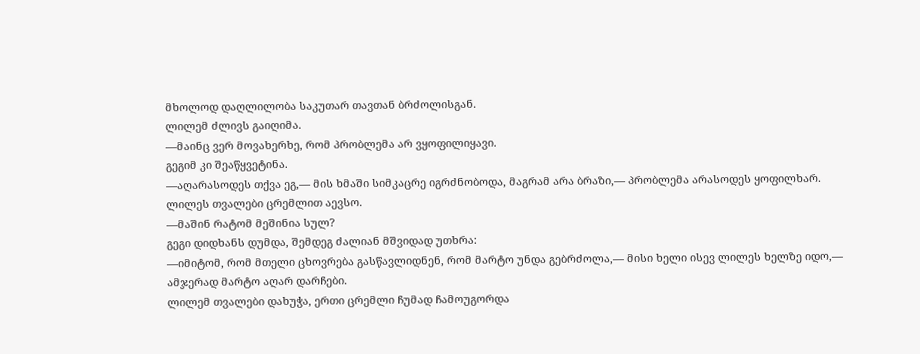მხოლოდ დაღლილობა საკუთარ თავთან ბრძოლისგან.
ლილემ ძლივს გაიღიმა.
—მაინც ვერ მოვახერხე, რომ პრობლემა არ ვყოფილიყავი.
გეგიმ კი შეაწყვეტინა.
—აღარასოდეს თქვა ეგ,— მის ხმაში სიმკაცრე იგრძნობოდა, მაგრამ არა ბრაზი,— პრობლემა არასოდეს ყოფილხარ.
ლილეს თვალები ცრემლით აევსო.
—მაშინ რატომ მეშინია სულ?
გეგი დიდხანს დუმდა, შემდეგ ძალიან მშვიდად უთხრა:
—იმიტომ, რომ მთელი ცხოვრება გასწავლიდნენ, რომ მარტო უნდა გებრძოლა,— მისი ხელი ისევ ლილეს ხელზე იდო,— ამჯერად მარტო აღარ დარჩები.
ლილემ თვალები დახუჭა, ერთი ცრემლი ჩუმად ჩამოუგორდა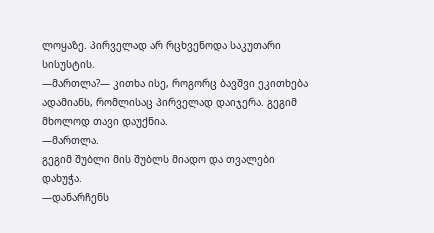ლოყაზე. პირველად არ რცხვენოდა საკუთარი სისუსტის.
—მართლა?— კითხა ისე, როგორც ბავშვი ეკითხება ადამიანს, რომლისაც პირველად დაიჯერა. გეგიმ მხოლოდ თავი დაუქნია.
—მართლა.
გეგიმ შუბლი მის შუბლს მიადო და თვალები დახუჭა.
—დანარჩენს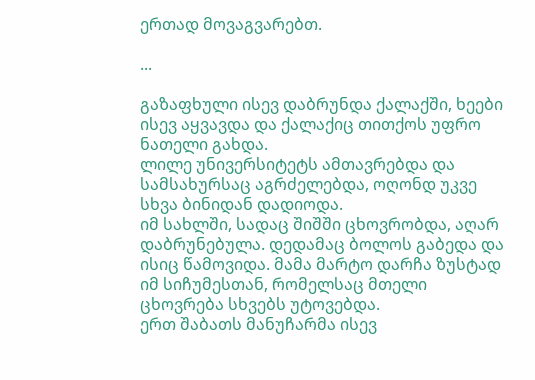ერთად მოვაგვარებთ.

...

გაზაფხული ისევ დაბრუნდა ქალაქში, ხეები ისევ აყვავდა და ქალაქიც თითქოს უფრო ნათელი გახდა.
ლილე უნივერსიტეტს ამთავრებდა და სამსახურსაც აგრძელებდა, ოღონდ უკვე სხვა ბინიდან დადიოდა.
იმ სახლში, სადაც შიშში ცხოვრობდა, აღარ დაბრუნებულა. დედამაც ბოლოს გაბედა და ისიც წამოვიდა. მამა მარტო დარჩა ზუსტად იმ სიჩუმესთან, რომელსაც მთელი ცხოვრება სხვებს უტოვებდა.
ერთ შაბათს მანუჩარმა ისევ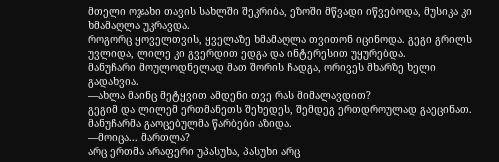მთელი ოჯახი თავის სახლში შეკრიბა, ეზოში მწვადი იწვებოდა, მუსიკა კი ხმამაღლა უკრავდა.
როგორც ყოველთვის, ყველაზე ხმამაღლა თვითონ იცინოდა. გეგი გრილს უვლიდა, ლილე კი გვერდით ედგა და ინტერესით უყურებდა.
მანუჩარი მოულოდნელად მათ შორის ჩადგა, ორივეს მხარზე ხელი გადახვია.
—ახლა მაინც მეტყვით ამდენი თვე რას მიმალავდით?
გეგიმ და ლილემ ერთმანეთს შეხედეს, შემდეგ ერთდროულად გაეცინათ. მანუჩარმა გაოცებულმა წარბები აზიდა.
—მოიცა... მართლა?
არც ერთმა არაფერი უპასუხა, პასუხი არც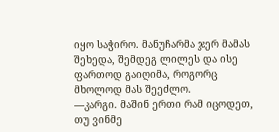იყო საჭირო. მანუჩარმა ჯერ მამას შეხედა, შემდეგ ლილეს და ისე ფართოდ გაიღიმა, როგორც მხოლოდ მას შეეძლო.
—კარგი. მაშინ ერთი რამ იცოდეთ, თუ ვინმე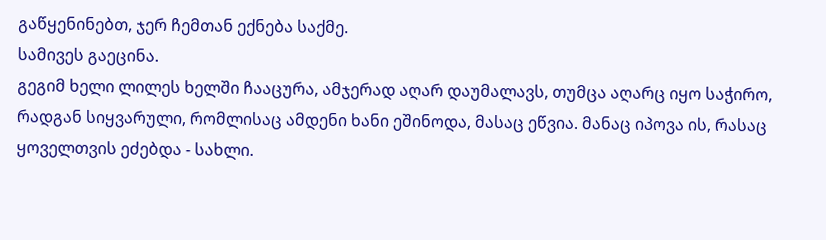გაწყენინებთ, ჯერ ჩემთან ექნება საქმე.
სამივეს გაეცინა.
გეგიმ ხელი ლილეს ხელში ჩააცურა, ამჯერად აღარ დაუმალავს, თუმცა აღარც იყო საჭირო, რადგან სიყვარული, რომლისაც ამდენი ხანი ეშინოდა, მასაც ეწვია. მანაც იპოვა ის, რასაც ყოველთვის ეძებდა - სახლი.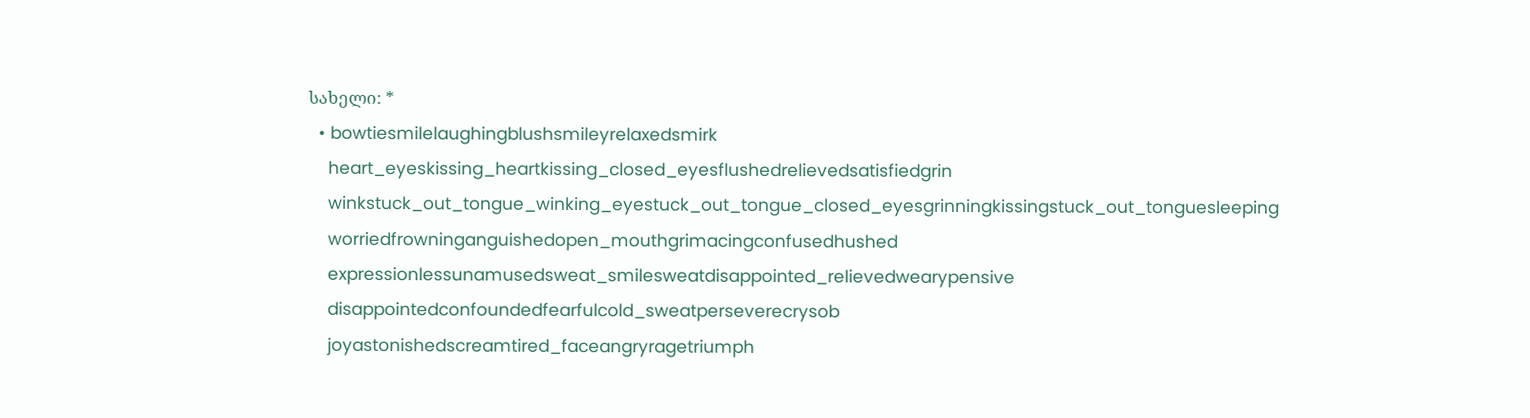სახელი: *
  • bowtiesmilelaughingblushsmileyrelaxedsmirk
    heart_eyeskissing_heartkissing_closed_eyesflushedrelievedsatisfiedgrin
    winkstuck_out_tongue_winking_eyestuck_out_tongue_closed_eyesgrinningkissingstuck_out_tonguesleeping
    worriedfrowninganguishedopen_mouthgrimacingconfusedhushed
    expressionlessunamusedsweat_smilesweatdisappointed_relievedwearypensive
    disappointedconfoundedfearfulcold_sweatperseverecrysob
    joyastonishedscreamtired_faceangryragetriumph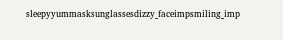sleepyyummasksunglassesdizzy_faceimpsmiling_imp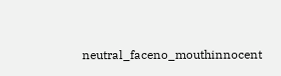neutral_faceno_mouthinnocent